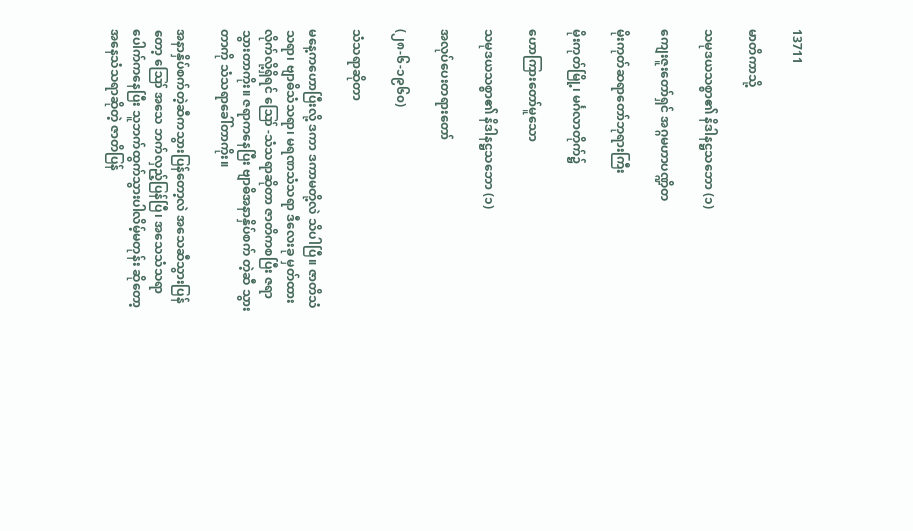13711

မာတိကာသို့

သမုဒယသစ္စာ၏ နိဒါနဋ္ဌသဘော (၁)

ကျေးဇူးတော်ရှင် အဂ္ဂမဟာပဏ္ဍိတ

မိုးကုတ်ဆရာတော်ဘုရားကြီး

မိုးကုတ်မြို့၊ မင်္ဂလာတိုက်၌

ဟောကြားတော်မူသော

သမုဒယသစ္စာ၏ နိဒါနဋ္ဌသဘော (၁)

အလုပ်ပေးတရားတော်

(၂၈-၆-၁၉၆၀)

သံသရာဆိုတာ

မနေ့ကဟောပြီးလို့ ဒကာ ဒကာမတို့လဲ သိပါပြီ။ ဇာတိသံသရာ၊ ဗျာဓိသံသရာ၊ မရဏသံသရာ ဒီလေးခု မှတ်ထားလိုက်လို့ရှိရင် ဪ -သံသရာဆိုတာ ဇာတိကစပြီး ဇရာသွားတာကိုး။ ဇရာကနေပြီး ဗျာဓိအနာနှိပ်စက် တဲ့ဆီ သွားတာကို သံသရာခေါ်တာကိုး။

အနာနှိပ်စက်တဲ့ဆီကသွားပြန်တော့လဲ အသေဆီသွားပြန်တော့ ဪ အသေ ဘက်လှည့်ပြန်ပြီ၊ အသေသံသရာ ပေါက်ကနေပြီး သူဘက်ထွက်သွားပါလိမ့်မတုန်း ဆိုတော့ အနေသံသရာဆိုတဲ့ ဇာတိပြန်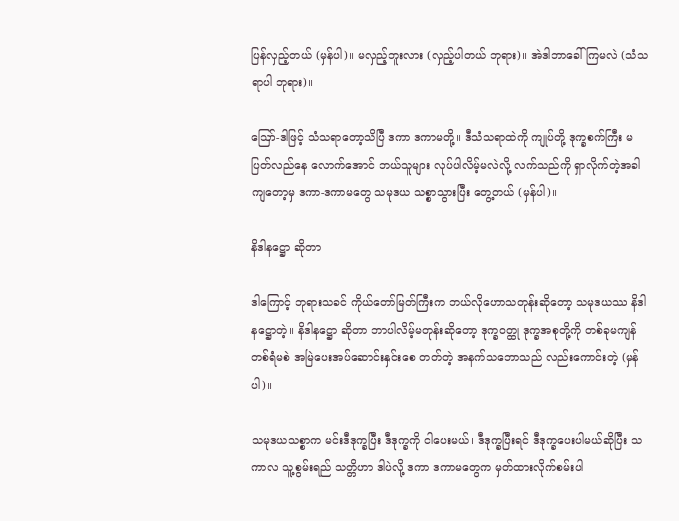ပြန်လှည့်တယ် (မှန်ပါ)။ မလှည့်ဘူးလား (လှည့်ပါတယ် ဘုရား)။ အဲဒါဘာခေါ်ကြမလဲ (သံသရာပါ ဘုရား)။

ဪ-ဒါဖြင့် သံသရာတော့သိပြီ ဒကာ ဒကာမတို့။ ဒီသံသရာထဲကို ကျုပ်တို့ ဒုက္ခစက်ကြီး မပြတ်လည်နေ လောက်အောင် ဘယ်သူများ လုပ်ပါလိမ့်မလဲလို့ လက်သည်ကို ရှာလိုက်တဲ့အခါကျတော့မှ ဒကာ-ဒကာမတွေ သမုဒယ သစ္စာသွားပြီး တွေ့တယ် (မှန်ပါ)။

နိဒါနဋ္ဌော ဆိုတာ

ဒါကြောင့် ဘုရားသခင် ကိုယ်တော်မြတ်ကြီးက ဘယ်လိုဟောသတုန်းဆိုတော့ သမုဒယဿ နိဒါနဋ္ဌောတဲ့။ နိဒါနဋ္ဌော ဆိုတာ ဘာပါလိမ့်မတုန်းဆိုတော့ ဒုက္ခဝတ္ထု ဒုက္ခအစုတို့ကို တစ်ခုမကျန် တစ်ရံမစဲ အမြဲပေးအပ်ဆောင်းနှင်းစေ တတ်တဲ့ အနက်သဘောသည် လည်းကောင်းတဲ့ (မှန်ပါ)။

သမုဒယသစ္စာက မင်းဒီဒုက္ခပြီး ဒီဒုက္ခကို ငါပေးမယ်၊ ဒီဒုက္ခပြီးရင် ဒီဒုက္ခပေးပါမယ်ဆိုပြီး သကာလ သူ့စွမ်းရည် သတ္တိဟာ ဒါပဲလို့ ဒကာ ဒကာမတွေက မှတ်ထားလိုက်စမ်းပါ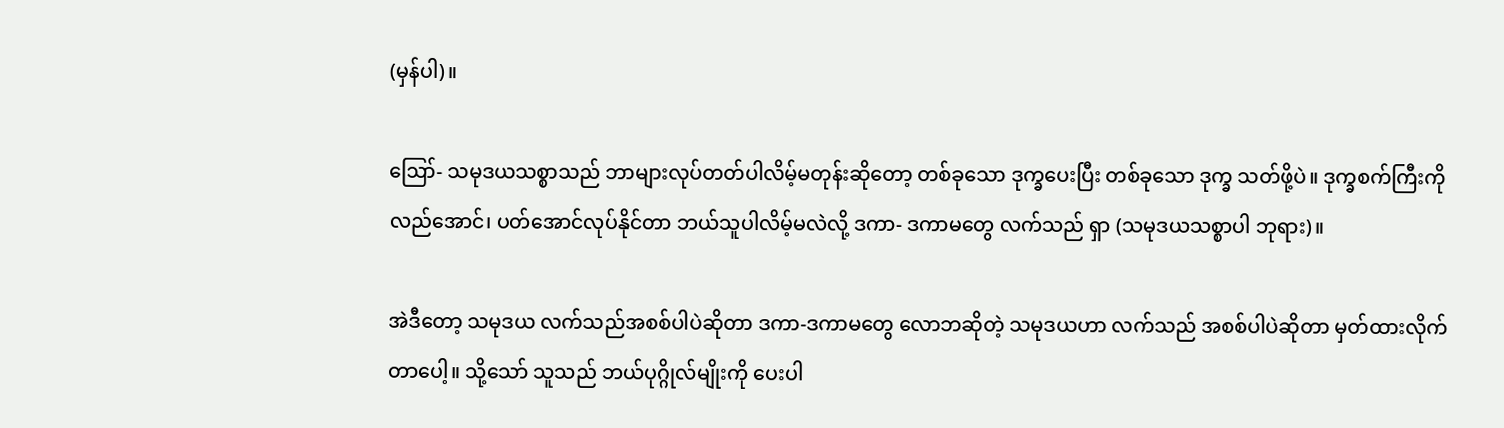(မှန်ပါ)။

ဪ- သမုဒယသစ္စာသည် ဘာများလုပ်တတ်ပါလိမ့်မတုန်းဆိုတော့ တစ်ခုသော ဒုက္ခပေးပြီး တစ်ခုသော ဒုက္ခ သတ်ဖို့ပဲ။ ဒုက္ခစက်ကြီးကိုလည်အောင်၊ ပတ်အောင်လုပ်နိုင်တာ ဘယ်သူပါလိမ့်မလဲလို့ ဒကာ- ဒကာမတွေ လက်သည် ရှာ (သမုဒယသစ္စာပါ ဘုရား)။

အဲဒီတော့ သမုဒယ လက်သည်အစစ်ပါပဲဆိုတာ ဒကာ-ဒကာမတွေ လောဘဆိုတဲ့ သမုဒယဟာ လက်သည် အစစ်ပါပဲဆိုတာ မှတ်ထားလိုက်တာပေါ့။ သို့သော် သူသည် ဘယ်ပုဂ္ဂိုလ်မျိုးကို ပေးပါ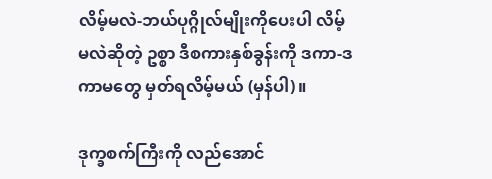လိမ့်မလဲ-ဘယ်ပုဂ္ဂိုလ်မျိုးကိုပေးပါ လိမ့်မလဲဆိုတဲ့ ဥစ္စာ ဒီစကားနှစ်ခွန်းကို ဒကာ-ဒကာမတွေ မှတ်ရလိမ့်မယ် (မှန်ပါ)။

ဒုက္ခစက်ကြီးကို လည်အောင်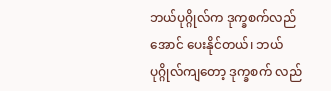ဘယ်ပုဂ္ဂိုလ်က ဒုက္ခစက်လည်အောင် ပေးနိုင်တယ်၊ ဘယ်ပုဂ္ဂိုလ်ကျတော့ ဒုက္ခစက် လည်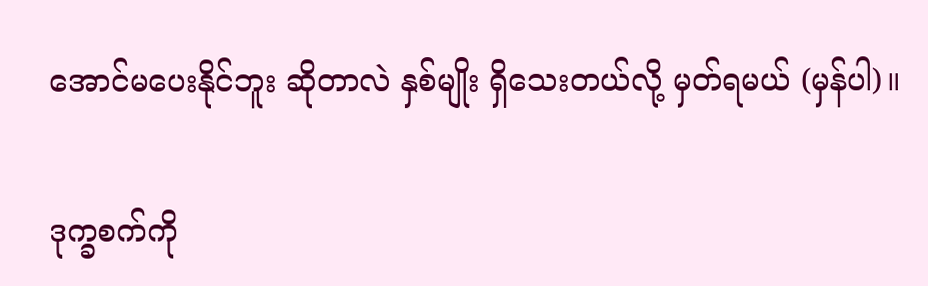အောင်မပေးနိုင်ဘူး ဆိုတာလဲ နှစ်မျိုး ရှိသေးတယ်လို့ မှတ်ရမယ် (မှန်ပါ)။

ဒုက္ခစက်ကို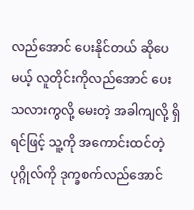လည်အောင် ပေးနိုင်တယ် ဆိုပေမယ့် လူတိုင်းကိုလည်အောင် ပေးသလားကွလို့ မေးတဲ့ အခါကျလို့ ရှိရင်ဖြင့် သူ့ကို အကောင်းထင်တဲ့ ပုဂ္ဂိုလ်ကို ဒုက္ခစက်လည်အောင်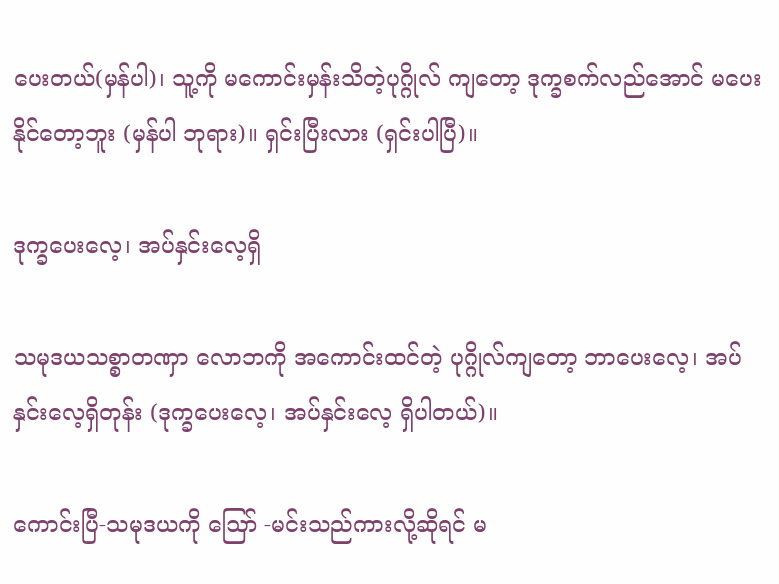ပေးတယ်(မှန်ပါ)၊ သူ့ကို မကောင်းမှန်းသိတဲ့ပုဂ္ဂိုလ် ကျတော့ ဒုက္ခစက်လည်အောင် မပေးနိုင်တော့ဘူး (မှန်ပါ ဘုရား)။ ရှင်းပြီးလား (ရှင်းပါပြီ)။

ဒုက္ခပေးလေ့၊ အပ်နှင်းလေ့ရှိ

သမုဒယသစ္စာတဏှာ လောဘကို အကောင်းထင်တဲ့ ပုဂ္ဂိုလ်ကျတော့ ဘာပေးလေ့၊ အပ်နှင်းလေ့ရှိတုန်း (ဒုက္ခပေးလေ့၊ အပ်နှင်းလေ့ ရှိပါတယ်)။

ကောင်းပြီ-သမုဒယကို ဪ -မင်းသည်ကားလို့ဆိုရင် မ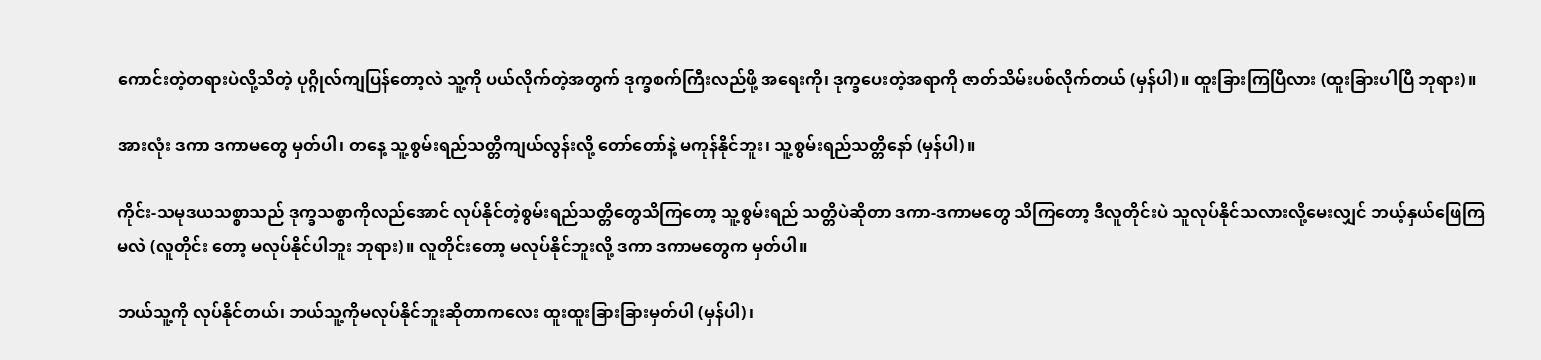ကောင်းတဲ့တရားပဲလို့သိတဲ့ ပုဂ္ဂိုလ်ကျပြန်တော့လဲ သူ့ကို ပယ်လိုက်တဲ့အတွက် ဒုက္ခစက်ကြီးလည်ဖို့ အရေးကို၊ ဒုက္ခပေးတဲ့အရာကို ဇာတ်သိမ်းပစ်လိုက်တယ် (မှန်ပါ)။ ထူးခြားကြပြီလား (ထူးခြားပါပြီ ဘုရား)။

အားလုံး ဒကာ ဒကာမတွေ မှတ်ပါ၊ တနေ့ သူ့စွမ်းရည်သတ္တိကျယ်လွန်းလို့ တော်တော်နဲ့ မကုန်နိုင်ဘူး၊ သူ့စွမ်းရည်သတ္တိနော် (မှန်ပါ)။

ကိုင်း-သမုဒယသစ္စာသည် ဒုက္ခသစ္စာကိုလည်အောင် လုပ်နိုင်တဲ့စွမ်းရည်သတ္တိတွေသိကြတော့ သူ့စွမ်းရည် သတ္တိပဲဆိုတာ ဒကာ-ဒကာမတွေ သိကြတော့ ဒီလူတိုင်းပဲ သူလုပ်နိုင်သလားလို့မေးလျှင် ဘယ့်နှယ်ဖြေကြမလဲ (လူတိုင်း တော့ မလုပ်နိုင်ပါဘူး ဘုရား)။ လူတိုင်းတော့ မလုပ်နိုင်ဘူးလို့ ဒကာ ဒကာမတွေက မှတ်ပါ။

ဘယ်သူ့ကို လုပ်နိုင်တယ်၊ ဘယ်သူ့ကိုမလုပ်နိုင်ဘူးဆိုတာကလေး ထူးထူးခြားခြားမှတ်ပါ (မှန်ပါ)၊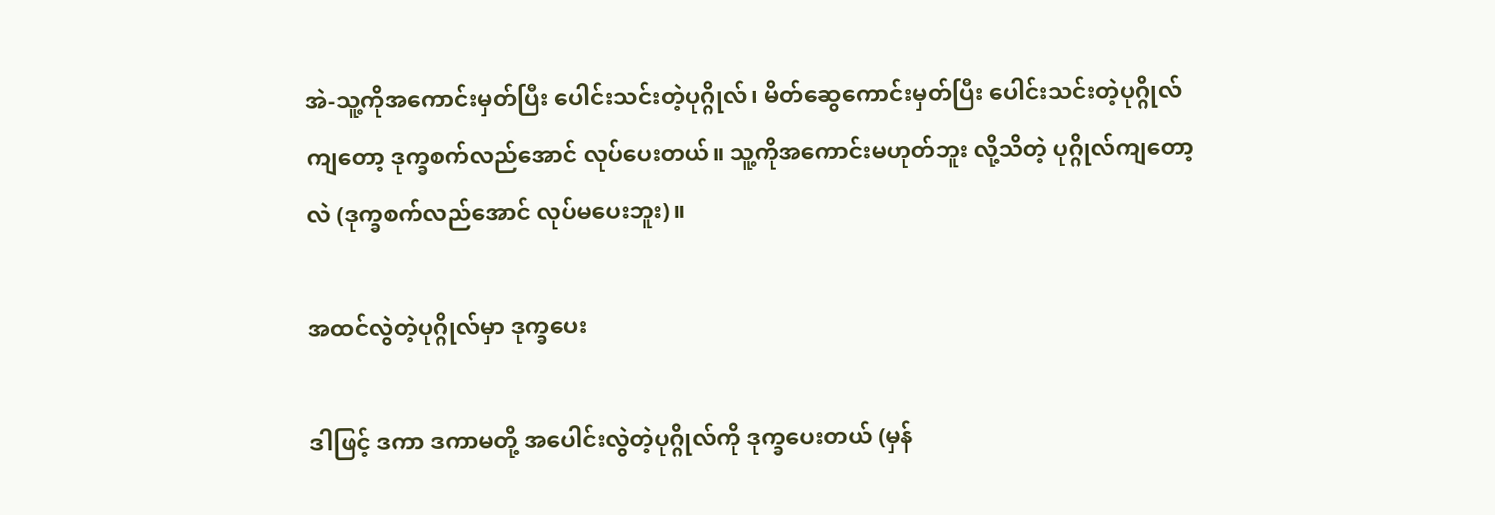အဲ-သူ့ကိုအကောင်းမှတ်ပြီး ပေါင်းသင်းတဲ့ပုဂ္ဂိုလ်၊ မိတ်ဆွေကောင်းမှတ်ပြီး ပေါင်းသင်းတဲ့ပုဂ္ဂိုလ်ကျတော့ ဒုက္ခစက်လည်အောင် လုပ်ပေးတယ်။ သူ့ကိုအကောင်းမဟုတ်ဘူး လို့သိတဲ့ ပုဂ္ဂိုလ်ကျတော့လဲ (ဒုက္ခစက်လည်အောင် လုပ်မပေးဘူး)။

အထင်လွဲတဲ့ပုဂ္ဂိုလ်မှာ ဒုက္ခပေး

ဒါဖြင့် ဒကာ ဒကာမတို့ အပေါင်းလွဲတဲ့ပုဂ္ဂိုလ်ကို ဒုက္ခပေးတယ် (မှန်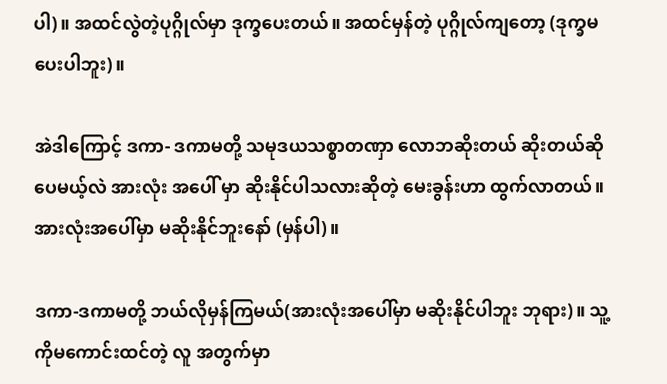ပါ)။ အထင်လွဲတဲ့ပုဂ္ဂိုလ်မှာ ဒုက္ခပေးတယ်။ အထင်မှန်တဲ့ ပုဂ္ဂိုလ်ကျတော့ (ဒုက္ခမပေးပါဘူး)။

အဲဒါကြောင့် ဒကာ- ဒကာမတို့ သမုဒယသစ္စာတဏှာ လောဘဆိုးတယ် ဆိုးတယ်ဆိုပေမယ့်လဲ အားလုံး အပေါ် မှာ ဆိုးနိုင်ပါသလားဆိုတဲ့ မေးခွန်းဟာ ထွက်လာတယ်။ အားလုံးအပေါ်မှာ မဆိုးနိုင်ဘူးနော် (မှန်ပါ)။

ဒကာ-ဒကာမတို့ ဘယ်လိုမှန်ကြမယ်(အားလုံးအပေါ်မှာ မဆိုးနိုင်ပါဘူး ဘုရား)။ သူ့ကိုမကောင်းထင်တဲ့ လူ အတွက်မှာ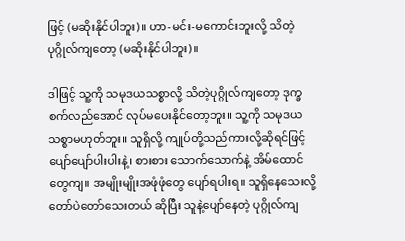ဖြင့် (မဆိုးနိုင်ပါဘူး)။ ဟာ-မင်း-မကောင်းဘူးလို့ သိတဲ့ပုဂ္ဂိုလ်ကျတော့ (မဆိုးနိုင်ပါဘူး)။

ဒါဖြင့် သူ့ကို သမုဒယသစ္စာလို့ သိတဲ့ပုဂ္ဂိုလ်ကျတော့ ဒုက္ခစက်လည်အောင် လုပ်မပေးနိုင်တော့ဘူး။ သူ့ကို သမုဒယသစ္စာမဟုတ်ဘူး။ သူရှိလို့ ကျုပ်တို့သည်ကားလို့ဆိုရင်ဖြင့် ပျော်ပျော်ပါးပါးနဲ့၊ စားစား သောက်သောက်နဲ့ အိမ်ထောင်တွေကျ။ အမျိုးမျိုးအဖုံဖုံတွေ ပျော်ရပါးရ။ သူရှိနေသေးလို့ တော်ပဲတော်သေးတယ် ဆိုပြီး သူနဲ့ပျော်နေတဲ့ ပုဂ္ဂိုလ်ကျ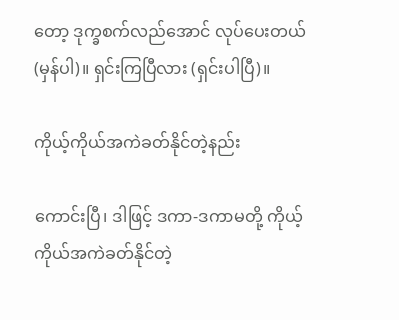တော့ ဒုက္ခစက်လည်အောင် လုပ်ပေးတယ်(မှန်ပါ)။ ရှင်းကြပြီလား (ရှင်းပါပြီ)။

ကိုယ့်ကိုယ်အကဲခတ်နိုင်တဲ့နည်း

ကောင်းပြီ၊ ဒါဖြင့် ဒကာ-ဒကာမတို့ ကိုယ့်ကိုယ်အကဲခတ်နိုင်တဲ့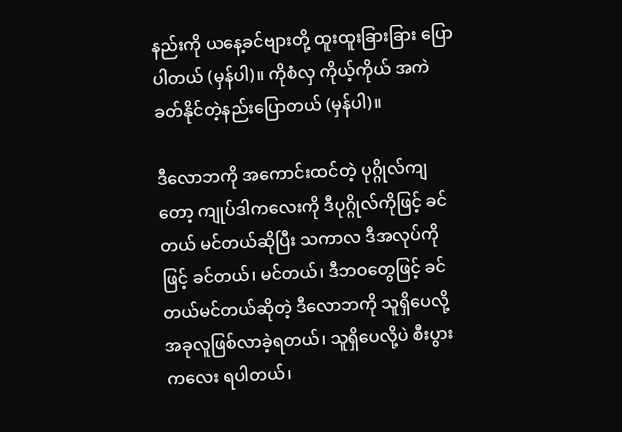နည်းကို ယနေ့ခင်ဗျားတို့ ထူးထူးခြားခြား ပြော ပါတယ် (မှန်ပါ)။ ကိုစံလှ ကိုယ့်ကိုယ် အကဲခတ်နိုင်တဲ့နည်းပြောတယ် (မှန်ပါ)။

ဒီလောဘကို အကောင်းထင်တဲ့ ပုဂ္ဂိုလ်ကျ တော့ ကျုပ်ဒါကလေးကို ဒီပုဂ္ဂိုလ်ကိုဖြင့် ခင်တယ် မင်တယ်ဆိုပြီး သကာလ ဒီအလုပ်ကိုဖြင့် ခင်တယ်၊ မင်တယ်၊ ဒီဘဝတွေဖြင့် ခင်တယ်မင်တယ်ဆိုတဲ့ ဒီလောဘကို သူရှိပေလို့ အခုလူဖြစ်လာခဲ့ရတယ်၊ သူရှိပေလို့ပဲ စီးပွားကလေး ရပါတယ်၊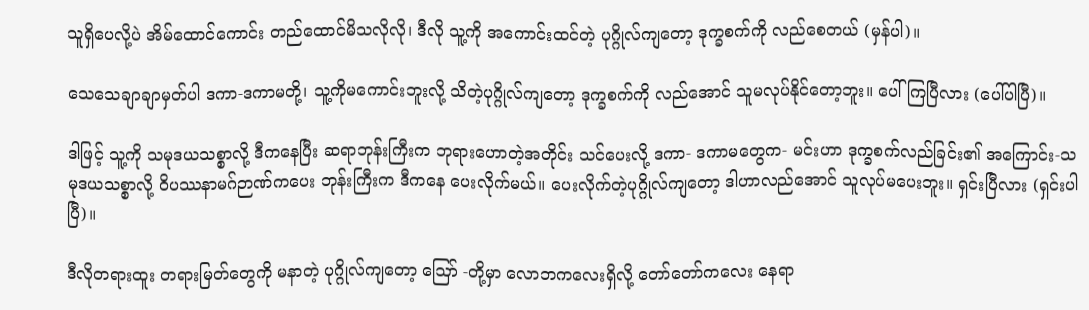သူရှိပေလို့ပဲ အိမ်ထောင်ကောင်း တည်ထောင်မိသလိုလို၊ ဒီလို သူ့ကို အကောင်းထင်တဲ့ ပုဂ္ဂိုလ်ကျတော့ ဒုက္ခစက်ကို လည်စေတယ် (မှန်ပါ)။

သေသေချာချာမှတ်ပါ ဒကာ-ဒကာမတို့၊ သူ့ကိုမကောင်းဘူးလို့ သိတဲ့ပုဂ္ဂိုလ်ကျတော့ ဒုက္ခစက်ကို လည်အောင် သူမလုပ်နိုင်တော့ဘူး။ ပေါ်ကြပြီလား (ပေါ်ပါပြီ)။

ဒါဖြင့် သူ့ကို သမုဒယသစ္စာလို့ ဒီကနေပြီး ဆရာဘုန်းကြီးက ဘုရားဟောတဲ့အတိုင်း သင်ပေးလို့ ဒကာ- ဒကာမတွေက- မင်းဟာ ဒုက္ခစက်လည်ခြင်း၏ အကြောင်း-သမုဒယသစ္စာလို့ ဝိပဿနာမဂ်ဉာဏ်ကပေး ဘုန်းကြီးက ဒီကနေ ပေးလိုက်မယ်။ ပေးလိုက်တဲ့ပုဂ္ဂိုလ်ကျတော့ ဒါဟာလည်အောင် သူလုပ်မပေးဘူး။ ရှင်းပြီလား (ရှင်းပါပြီ)။

ဒီလိုတရားထူး တရားမြတ်တွေကို မနာတဲ့ ပုဂ္ဂိုလ်ကျတော့ ဪ -တို့မှာ လောဘကလေးရှိလို့ တော်တော်ကလေး နေရာ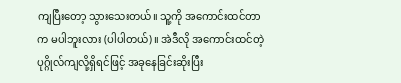ကျပြီးတော့ သွားသေးတယ်။ သူ့ကို အကောင်းထင်တာက မပါဘူးလား (ပါပါတယ်)။ အဲဒီလို အကောင်းထင်တဲ့ ပုဂ္ဂိုလ်ကျလို့ရှိရင်ဖြင့် အခုနေခြင်းဆိုးပြီး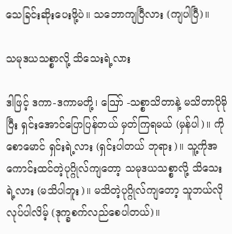သေခြင်းဆိုးပေးဖို့ပဲ။ သဘောကျပြီလား (ကျပါပြီ)။

သမုဒယသစ္စာလို့ သိသေးရဲ့လား

ဒါဖြင့် ဒကာ-ဒကာမတို့၊ ဪ -သစ္စာသိတာနဲ့ မသိတာပိုမိုပြီး ရှင်းအောင်ပြောပြန်တယ် မှတ်ကြရမယ် (မှန်ပါ)။ ကိုစောမောင် ရှင်းရဲ့လား (ရှင်းပါတယ် ဘုရား)။ သူ့ကိုအကောင်းထင်တဲ့ပုဂ္ဂိုလ်ကျတော့ သမုဒယသစ္စာလို့ သိသေးရဲ့လား (မသိပါဘူး)။ မသိတဲ့ပုဂ္ဂိုလ်ကျတော့ သူဘယ်လိုလုပ်ပါလိမ့် (ဒုက္ခစက်လည်စေပါတယ်)။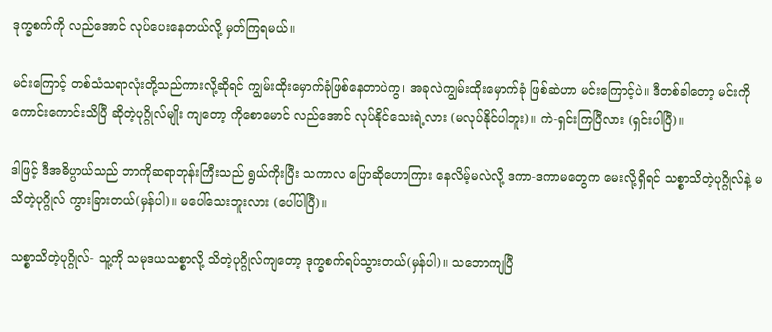ဒုက္ခစက်ကို လည်အောင် လုပ်ပေးနေတယ်လို့ မှတ်ကြရမယ်။

မင်းကြောင့် တစ်သံသရာလုံးတို့သည်ကားလို့ဆိုရင် ကျွမ်းထိုးမှောက်ခုံဖြစ်နေတာပဲကွ၊ အခုလဲကျွမ်းထိုးမှောက်ခုံ ဖြစ်ဆဲဟာ မင်းကြောင့်ပဲ။ ဒီတစ်ခါတော့ မင်းကို ကောင်းကောင်းသိပြီ ဆိုတဲ့ပုဂ္ဂိုလ်မျိုး ကျတော့ ကိုစောမောင် လည်အောင် လုပ်နိုင်သေးရဲ့လား (မလုပ်နိုင်ပါဘူး)။ ကဲ-ရှင်းကြပြီလား (ရှင်းပါပြီ)။

ဒါဖြင့် ဒီအဓိပ္ပာယ်သည် ဘာကိုဆရာဘုန်းကြီးသည် ရွယ်ကိုးပြီး သကာလ ပြောဆိုဟောကြား နေလိမ့်မလဲလို့ ဒကာ-ဒကာမတွေက မေးလို့ရှိရင် သစ္စာသိတဲ့ပုဂ္ဂိုလ်နဲ့ မသိတဲ့ပုဂ္ဂိုလ် ကွားခြားတယ်(မှန်ပါ)။ မပေါ်သေးဘူးလား (ပေါ်ပါပြီ)။

သစ္စာသိတဲ့ပုဂ္ဂိုလ်- သူ့ကို သမုဒယသစ္စာလို့ သိတဲ့ပုဂ္ဂိုလ်ကျတော့ ဒုက္ခစက်ရပ်သွားတယ်(မှန်ပါ)။ သဘောကျပြီ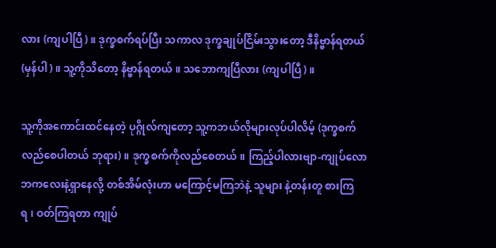လား (ကျပါပြီ)။ ဒုက္ခစက်ရပ်ပြီး သကာလ ဒုက္ခချုပ်ငြိမ်းသွားတော့ ဒီနိဗ္ဗာန်ရတယ် (မှန်ပါ)။ သူ့ကိုသိတော့ နိဗ္ဗာန်ရတယ်။ သဘောကျပြီလား (ကျပါပြီ)။

သူ့ကိုအကောင်းထင်နေတဲ့ ပုဂ္ဂိုလ်ကျတော့ သူ့ကဘယ်လိုများလုပ်ပါလိမ့် (ဒုက္ခစက်လည်စေပါတယ် ဘုရား)။ ဒုက္ခစက်ကိုလည်စေတယ်။ ကြည့်ပါလားဗျာ-ကျုပ်လောဘကလေးနဲ့ရှာနေလို့ တစ်အိမ်လုံးဟာ မကြောင့်မကြဘဲနဲ့ သူများ နဲ့တန်းတူ စားကြရ၊ ဝတ်ကြရတာ ကျုပ်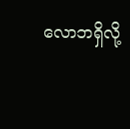လောဘရှိလို့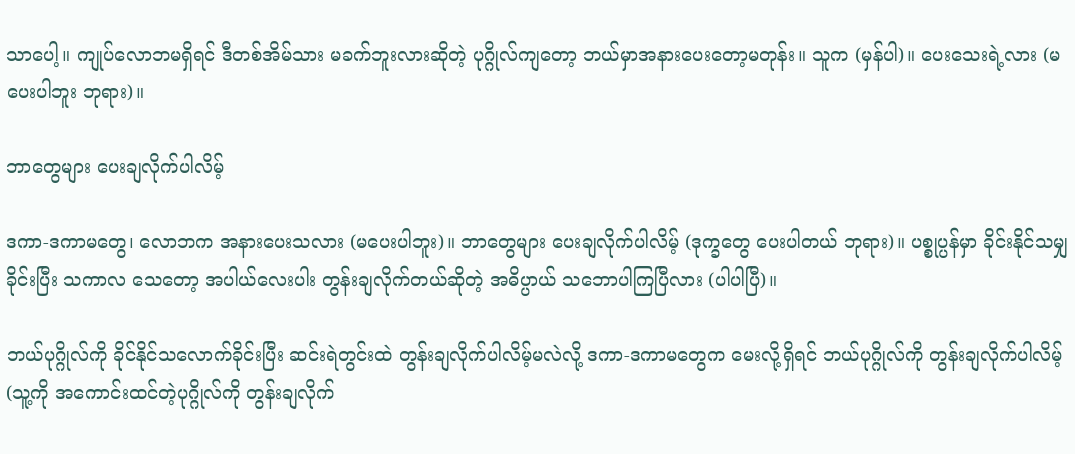သာပေါ့။ ကျုပ်လောဘမရှိရင် ဒီတစ်အိမ်သား မခက်ဘူးလားဆိုတဲ့ ပုဂ္ဂိုလ်ကျတော့ ဘယ်မှာအနားပေးတော့မတုန်း။ သူက (မှန်ပါ)။ ပေးသေးရဲ့လား (မပေးပါဘူး ဘုရား)။

ဘာတွေများ ပေးချလိုက်ပါလိမ့်

ဒကာ-ဒကာမတွေ၊ လောဘက အနားပေးသလား (မပေးပါဘူး)။ ဘာတွေများ ပေးချလိုက်ပါလိမ့် (ဒုက္ခတွေ ပေးပါတယ် ဘုရား)။ ပစ္စုပ္ပန်မှာ ခိုင်းနိုင်သမျှခိုင်းပြီး သကာလ သေတော့ အပါယ်လေးပါး တွန်းချလိုက်တယ်ဆိုတဲ့ အဓိပ္ပာယ် သဘောပါကြပြီလား (ပါပါပြီ)။

ဘယ်ပုဂ္ဂိုလ်ကို ခိုင်နိုင်သလောက်ခိုင်းပြီး ဆင်းရဲတွင်းထဲ တွန်းချလိုက်ပါလိမ့်မလဲလို့ ဒကာ-ဒကာမတွေက မေးလို့ရှိရင် ဘယ်ပုဂ္ဂိုလ်ကို တွန်းချလိုက်ပါလိမ့် (သူ့ကို အကောင်းထင်တဲ့ပုဂ္ဂိုလ်ကို တွန်းချလိုက်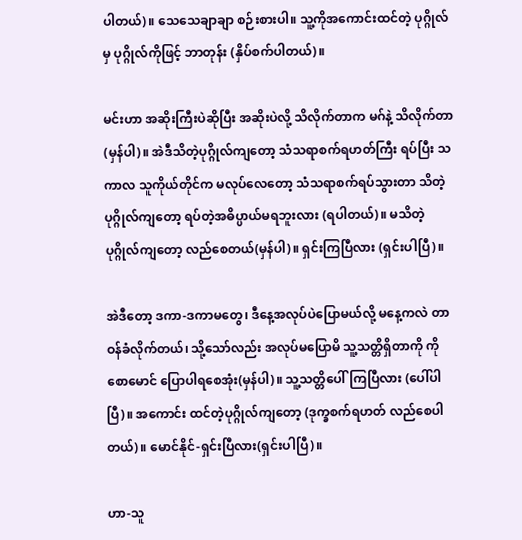ပါတယ်)။ သေသေချာချာ စဉ်းစားပါ။ သူ့ကိုအကောင်းထင်တဲ့ ပုဂ္ဂိုလ်မှ ပုဂ္ဂိုလ်ကိုဖြင့် ဘာတုန်း (နှိပ်စက်ပါတယ်)။

မင်းဟာ အဆိုးကြီးပဲဆိုပြီး အဆိုးပဲလို့ သိလိုက်တာက မဂ်နဲ့ သိလိုက်တာ (မှန်ပါ)။ အဲဒီသိတဲ့ပုဂ္ဂိုလ်ကျတော့ သံသရာစက်ရဟတ်ကြီး ရပ်ပြီး သကာလ သူကိုယ်တိုင်က မလုပ်လေတော့ သံသရာစက်ရပ်သွားတာ သိတဲ့ပုဂ္ဂိုလ်ကျတော့ ရပ်တဲ့အဓိပ္ပာယ်မရဘူးလား (ရပါတယ်)။ မသိတဲ့ပုဂ္ဂိုလ်ကျတော့ လည်စေတယ်(မှန်ပါ)။ ရှင်းကြပြီလား (ရှင်းပါပြီ)။

အဲဒီတော့ ဒကာ-ဒကာမတွေ၊ ဒီနေ့အလုပ်ပဲပြောမယ်လို့ မနေ့ကလဲ တာဝန်ခံလိုက်တယ်၊ သို့သော်လည်း အလုပ်မပြောမိ သူ့သတ္တိရှိတာကို ကိုစောမောင် ပြောပါရစေအုံး(မှန်ပါ)။ သူ့သတ္တိပေါ်ကြပြီလား (ပေါ်ပါပြီ)။ အကောင်း ထင်တဲ့ပုဂ္ဂိုလ်ကျတော့ (ဒုက္ခစက်ရဟတ် လည်စေပါတယ်)။ မောင်နိုင်-ရှင်းပြီလား(ရှင်းပါပြီ)။

ဟာ-သူ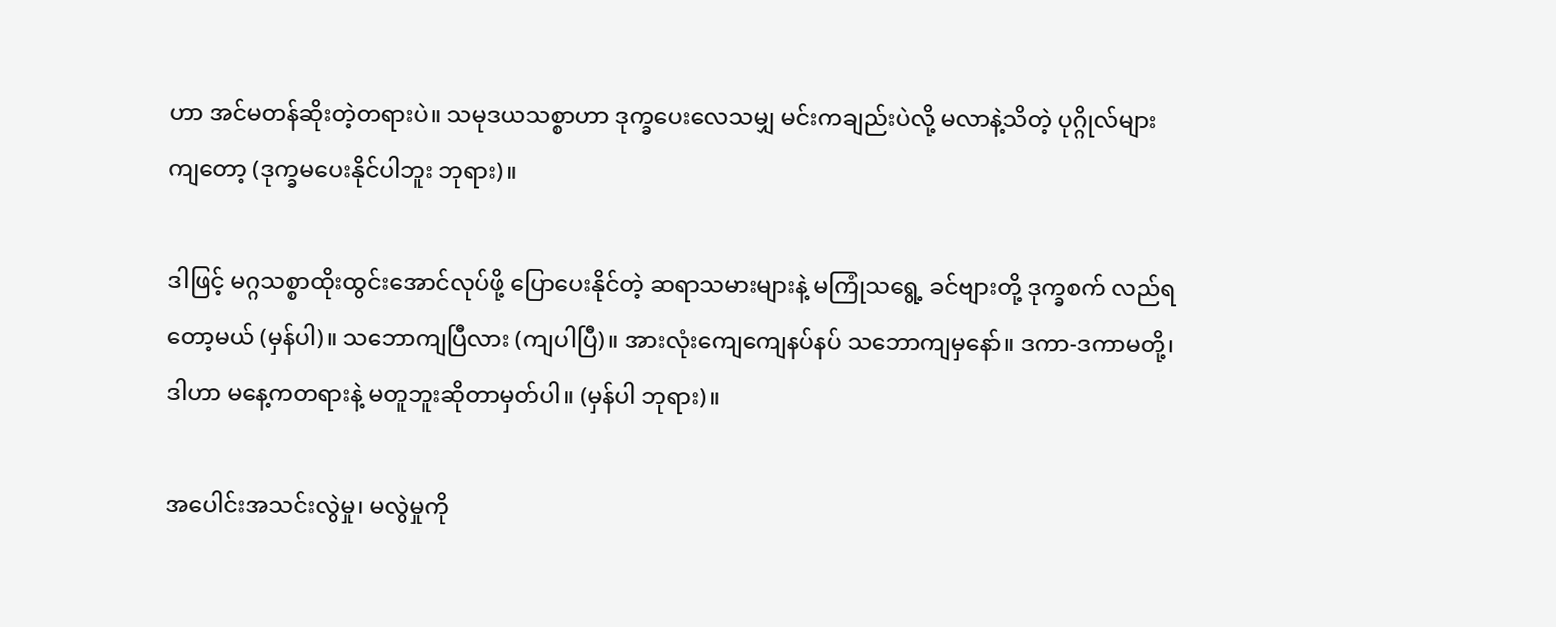ဟာ အင်မတန်ဆိုးတဲ့တရားပဲ။ သမုဒယသစ္စာဟာ ဒုက္ခပေးလေသမျှ မင်းကချည်းပဲလို့ မလာနဲ့သိတဲ့ ပုဂ္ဂိုလ်များကျတော့ (ဒုက္ခမပေးနိုင်ပါဘူး ဘုရား)။

ဒါဖြင့် မဂ္ဂသစ္စာထိုးထွင်းအောင်လုပ်ဖို့ ပြောပေးနိုင်တဲ့ ဆရာသမားများနဲ့ မကြုံသရွေ့ ခင်ဗျားတို့ ဒုက္ခစက် လည်ရတော့မယ် (မှန်ပါ)။ သဘောကျပြီလား (ကျပါပြီ)။ အားလုံးကျေကျေနပ်နပ် သဘောကျမှနော်။ ဒကာ-ဒကာမတို့၊ ဒါဟာ မနေ့ကတရားနဲ့ မတူဘူးဆိုတာမှတ်ပါ။ (မှန်ပါ ဘုရား)။

အပေါင်းအသင်းလွဲမှု၊ မလွဲမှုကို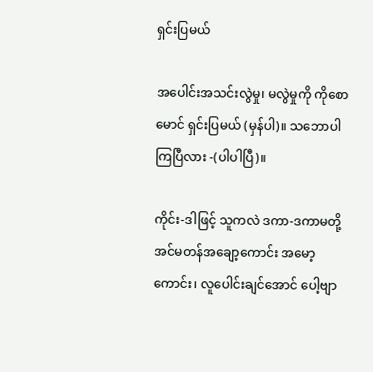ရှင်းပြမယ်

အပေါင်းအသင်းလွဲမှု၊ မလွဲမှုကို ကိုစောမောင် ရှင်းပြမယ် (မှန်ပါ)။ သဘောပါကြပြီလား -(ပါပါပြီ)။

ကိုင်း-ဒါဖြင့် သူကလဲ ဒကာ-ဒကာမတို့ အင်မတန်အချော့ကောင်း အမော့ကောင်း၊ လူပေါင်းချင်အောင် ပေါ့ဗျာ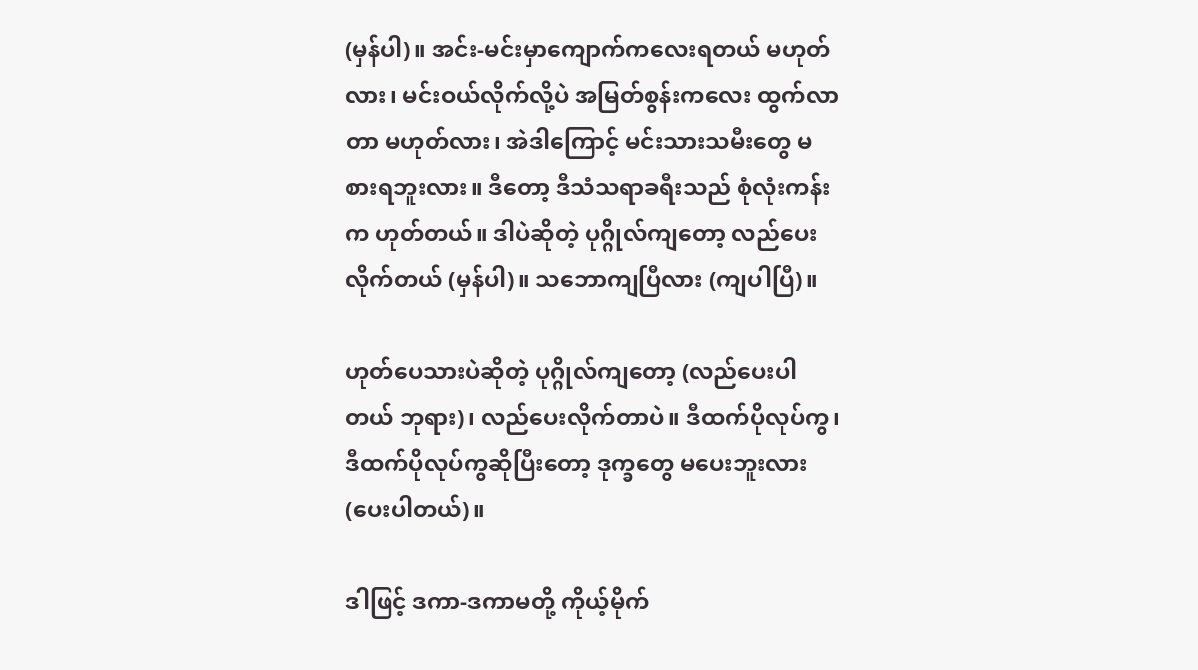(မှန်ပါ)။ အင်း-မင်းမှာကျောက်ကလေးရတယ် မဟုတ်လား၊ မင်းဝယ်လိုက်လို့ပဲ အမြတ်စွန်းကလေး ထွက်လာတာ မဟုတ်လား၊ အဲဒါကြောင့် မင်းသားသမီးတွေ မစားရဘူးလား။ ဒီတော့ ဒီသံသရာခရီးသည် စုံလုံးကန်းက ဟုတ်တယ်။ ဒါပဲဆိုတဲ့ ပုဂ္ဂိုလ်ကျတော့ လည်ပေးလိုက်တယ် (မှန်ပါ)။ သဘောကျပြီလား (ကျပါပြီ)။

ဟုတ်ပေသားပဲဆိုတဲ့ ပုဂ္ဂိုလ်ကျတော့ (လည်ပေးပါတယ် ဘုရား)၊ လည်ပေးလိုက်တာပဲ။ ဒီထက်ပိုလုပ်ကွ၊ ဒီထက်ပိုလုပ်ကွဆိုပြီးတော့ ဒုက္ခတွေ မပေးဘူးလား (ပေးပါတယ်)။

ဒါဖြင့် ဒကာ-ဒကာမတို့ ကိုယ့်မိုက်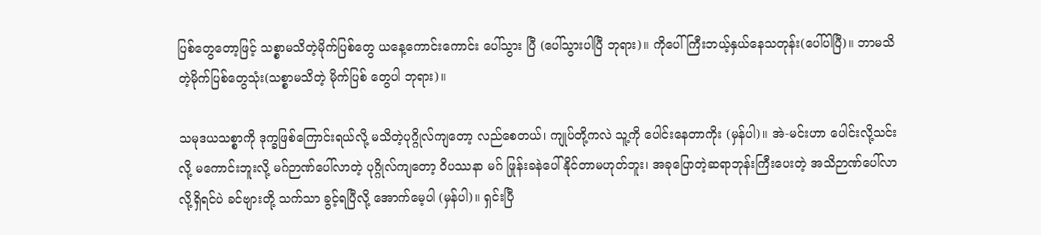ပြစ်တွေတော့ဖြင့် သစ္စာမသိတဲ့မိုက်ပြစ်တွေ ယနေ့ကောင်းကောင်း ပေါ်သွား ပြီ (ပေါ်သွားပါပြီ ဘုရား)။ ကိုပေါ်ကြီးဘယ့်နှယ်နေသတုန်း(ပေါ်ပါပြီ)။ ဘာမသိတဲ့မိုက်ပြစ်တွေသုံး(သစ္စာမသိတဲ့ မိုက်ပြစ် တွေပါ ဘုရား)။

သမုဒယသစ္စာကို ဒုက္ခဖြစ်ကြောင်းရယ်လို့ မသိတဲ့ပုဂ္ဂိုလ်ကျတော့ လည်စေတယ်၊ ကျုပ်တို့ကလဲ သူ့ကို ပေါင်းနေတာကိုး (မှန်ပါ)။ အဲ-မင်းဟာ ပေါင်းလို့သင်းလို့ မကောင်းဘူးလို့ မဂ်ဉာဏ်ပေါ်လာတဲ့ ပုဂ္ဂိုလ်ကျတော့ ဝိပဿနာ မဂ် ဖြုန်းခနဲပေါ်နိုင်တာမဟုတ်ဘူး၊ အခုပြောတဲ့ဆရာဘုန်းကြီးပေးတဲ့ အသိဉာဏ်ပေါ်လာလို့ရှိရင်ပဲ ခင်ဗျားတို့ သက်သာ ခွင့်ရပြီလို့ အောက်မေ့ပါ (မှန်ပါ)။ ရှင်းပြီ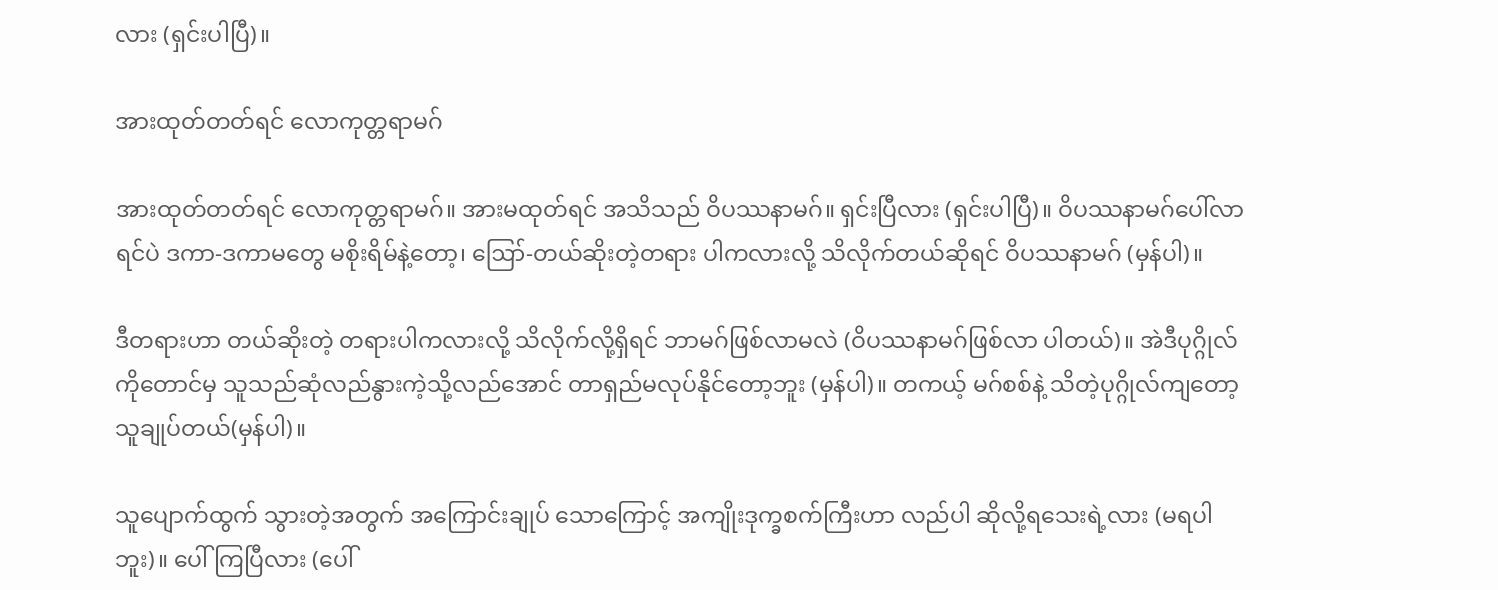လား (ရှင်းပါပြီ)။

အားထုတ်တတ်ရင် လောကုတ္တရာမဂ်

အားထုတ်တတ်ရင် လောကုတ္တရာမဂ်။ အားမထုတ်ရင် အသိသည် ဝိပဿနာမဂ်။ ရှင်းပြီလား (ရှင်းပါပြီ)။ ဝိပဿနာမဂ်ပေါ်လာရင်ပဲ ဒကာ-ဒကာမတွေ မစိုးရိမ်နဲ့တော့၊ ဪ-တယ်ဆိုးတဲ့တရား ပါကလားလို့ သိလိုက်တယ်ဆိုရင် ဝိပဿနာမဂ် (မှန်ပါ)။

ဒီတရားဟာ တယ်ဆိုးတဲ့ တရားပါကလားလို့ သိလိုက်လို့ရှိရင် ဘာမဂ်ဖြစ်လာမလဲ (ဝိပဿနာမဂ်ဖြစ်လာ ပါတယ်)။ အဲဒီပုဂ္ဂိုလ်ကိုတောင်မှ သူသည်ဆုံလည်နွားကဲ့သို့လည်အောင် တာရှည်မလုပ်နိုင်တော့ဘူး (မှန်ပါ)။ တကယ့် မဂ်စစ်နဲ့ သိတဲ့ပုဂ္ဂိုလ်ကျတော့ သူချုပ်တယ်(မှန်ပါ)။

သူပျောက်ထွက် သွားတဲ့အတွက် အကြောင်းချုပ် သောကြောင့် အကျိုးဒုက္ခစက်ကြီးဟာ လည်ပါ ဆိုလို့ရသေးရဲ့လား (မရပါဘူး)။ ပေါ်ကြပြီလား (ပေါ်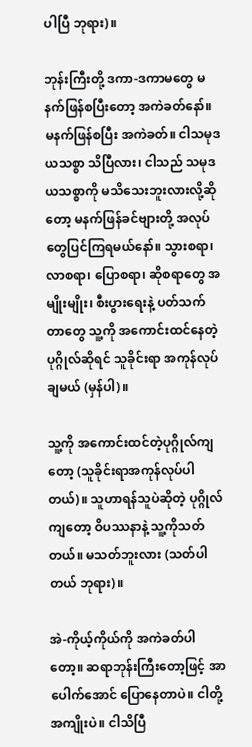ပါပြီ ဘုရား)။

ဘုန်းကြီးတို့ ဒကာ-ဒကာမတွေ မနက်ဖြန်စပြီးတော့ အကဲခတ်နော်။ မနက်ဖြန်စပြီး အကဲခတ်။ ငါသမုဒယသစ္စာ သိပြီလား၊ ငါသည် သမုဒယသစ္စာကို မသိသေးဘူးလားလို့ဆိုတော့ မနက်ဖြန်ခင်ဗျားတို့ အလုပ်တွေပြင်ကြရမယ်နော်။ သွားစရာ၊ လာစရာ၊ ပြောစရာ၊ ဆိုစရာတွေ အမျိုးမျိုး၊ စီးပွားရေးနဲ့ ပတ်သက်တာတွေ သူ့ကို အကောင်းထင်နေတဲ့ ပုဂ္ဂိုလ်ဆိုရင် သူခိုင်းရာ အကုန်လုပ်ချမယ် (မှန်ပါ)။

သူ့ကို အကောင်းထင်တဲ့ပုဂ္ဂိုလ်ကျတော့ (သူခိုင်းရာအကုန်လုပ်ပါတယ်)။ သူဟာရန်သူပဲဆိုတဲ့ ပုဂ္ဂိုလ်ကျတော့ ဝိပဿနာနဲ့ သူ့ကိုသတ်တယ်။ မသတ်ဘူးလား (သတ်ပါတယ် ဘုရား)။

အဲ-ကိုယ့်ကိုယ်ကို အကဲခတ်ပါတော့။ ဆရာဘုန်းကြီးတော့ဖြင့် အာပေါက်အောင် ပြောနေတာပဲ။ ငါတို့အကျိုးပဲ။ ငါသိပြီ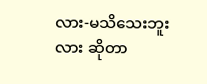လား-မသိသေးဘူးလား ဆိုတာ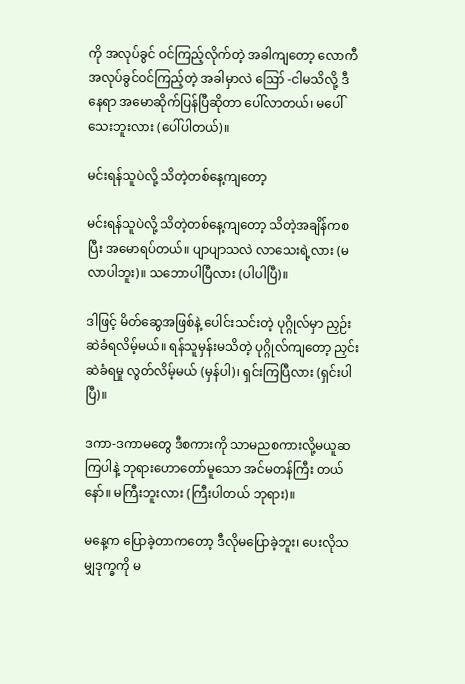ကို အလုပ်ခွင် ဝင်ကြည့်လိုက်တဲ့ အခါကျတော့ လောကီ အလုပ်ခွင်ဝင်ကြည့်တဲ့ အခါမှာလဲ ဪ -ငါမသိလို့ ဒီနေရာ အမောဆိုက်ပြန်ပြီဆိုတာ ပေါ်လာတယ်၊ မပေါ်သေးဘူးလား (ပေါ်ပါတယ်)။

မင်းရန်သူပဲလို့ သိတဲ့တစ်နေ့ကျတော့

မင်းရန်သူပဲလို့ သိတဲ့တစ်နေ့ကျတော့ သိတဲ့အချိန်ကစပြီး အမောရပ်တယ်။ ပျာပျာသလဲ လာသေးရဲ့လား (မလာပါဘူး)။ သဘောပါပြီလား (ပါပါပြီ)။

ဒါဖြင့် မိတ်ဆွေအဖြစ်နဲ့ ပေါင်းသင်းတဲ့ ပုဂ္ဂိုလ်မှာ ညှဉ်းဆဲခံရလိမ့်မယ်။ ရန်သူမှန်းမသိတဲ့ ပုဂ္ဂိုလ်ကျတော့ ညှင်းဆဲခံရမှု လွတ်လိမ့်မယ် (မှန်ပါ)၊ ရှင်းကြပြီလား (ရှင်းပါပြီ)။

ဒကာ-ဒကာမတွေ ဒီစကားကို သာမညစကားလို့မယူဆကြပါနဲ့ ဘုရားဟောတော်မူသော အင်မတန်ကြီး တယ်နော်။ မကြီးဘူးလား (ကြီးပါတယ် ဘုရား)။

မနေ့က ပြောခဲ့တာကတော့ ဒီလိုမပြောခဲ့ဘူး၊ ပေးလိုသမျှဒုက္ခကို မ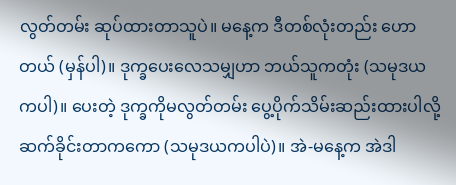လွတ်တမ်း ဆုပ်ထားတာသူပဲ။ မနေ့က ဒီတစ်လုံးတည်း ဟောတယ် (မှန်ပါ)။ ဒုက္ခပေးလေသမျှဟာ ဘယ်သူကတုံး (သမုဒယကပါ)။ ပေးတဲ့ ဒုက္ခကိုမလွတ်တမ်း ပွေ့ပိုက်သိမ်းဆည်းထားပါလို့ ဆက်ခိုင်းတာကကော (သမုဒယကပါပဲ)။ အဲ-မနေ့က အဲဒါ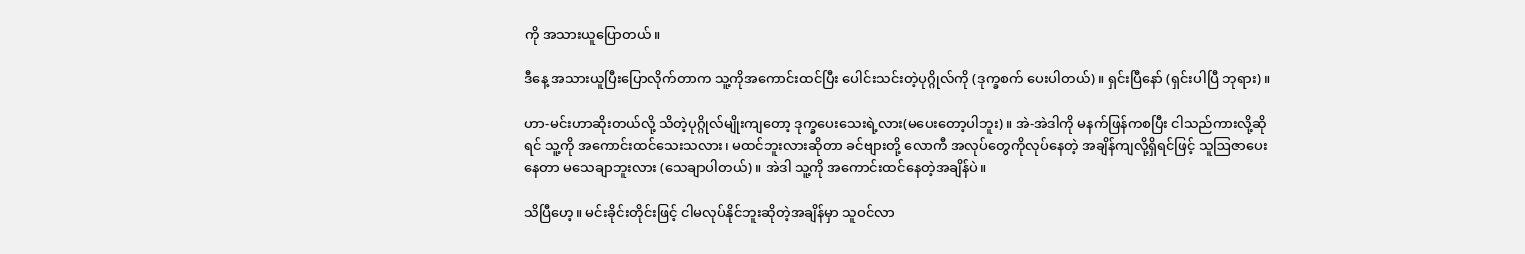ကို အသားယူပြောတယ်။

ဒီနေ့ အသားယူပြီးပြောလိုက်တာက သူ့ကိုအကောင်းထင်ပြီး ပေါင်းသင်းတဲ့ပုဂ္ဂိုလ်ကို (ဒုက္ခစက် ပေးပါတယ်)။ ရှင်းပြီနော် (ရှင်းပါပြီ ဘုရား)။

ဟာ-မင်းဟာဆိုးတယ်လို့ သိတဲ့ပုဂ္ဂိုလ်မျိုးကျတော့ ဒုက္ခပေးသေးရဲ့လား(မပေးတော့ပါဘူး)။ အဲ-အဲဒါကို မနက်ဖြန်ကစပြီး ငါသည်ကားလို့ဆိုရင် သူ့ကို အကောင်းထင်သေးသလား၊ မထင်ဘူးလားဆိုတာ ခင်ဗျားတို့ လောကီ အလုပ်တွေကိုလုပ်နေတဲ့ အချိန်ကျလို့ရှိရင်ဖြင့် သူဩဇာပေးနေတာ မသေချာဘူးလား (သေချာပါတယ်)။ အဲဒါ သူ့ကို အကောင်းထင်နေတဲ့အချိန်ပဲ။

သိပြီဟေ့။ မင်းခိုင်းတိုင်းဖြင့် ငါမလုပ်နိုင်ဘူးဆိုတဲ့အချိန်မှာ သူဝင်လာ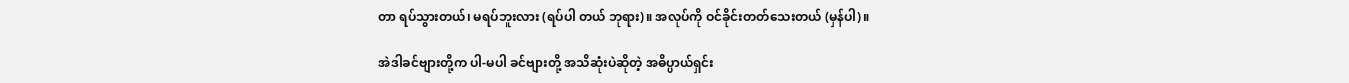တာ ရပ်သွားတယ်၊ မရပ်ဘူးလား (ရပ်ပါ တယ် ဘုရား)။ အလုပ်ကို ဝင်ခိုင်းတတ်သေးတယ် (မှန်ပါ)။

အဲဒါခင်ဗျားတို့က ပါ-မပါ ခင်ဗျားတို့ အသိဆုံးပဲဆိုတဲ့ အဓိပ္ပာယ်ရှင်း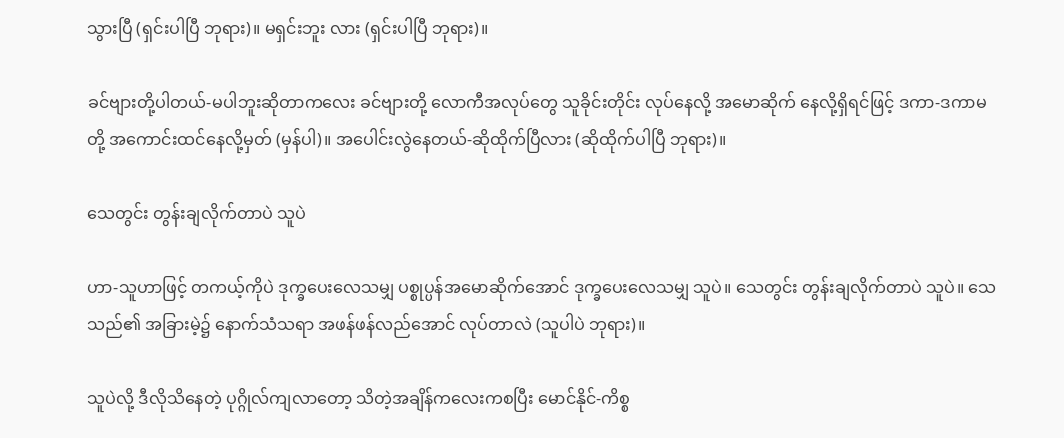သွားပြီ (ရှင်းပါပြီ ဘုရား)။ မရှင်းဘူး လား (ရှင်းပါပြီ ဘုရား)။

ခင်ဗျားတို့ပါတယ်-မပါဘူးဆိုတာကလေး ခင်ဗျားတို့ လောကီအလုပ်တွေ သူခိုင်းတိုင်း လုပ်နေလို့ အမောဆိုက် နေလို့ရှိရင်ဖြင့် ဒကာ-ဒကာမတို့ အကောင်းထင်နေလို့မှတ် (မှန်ပါ)။ အပေါင်းလွဲနေတယ်-ဆိုထိုက်ပြီလား (ဆိုထိုက်ပါပြီ ဘုရား)။

သေတွင်း တွန်းချလိုက်တာပဲ သူပဲ

ဟာ-သူဟာဖြင့် တကယ့်ကိုပဲ ဒုက္ခပေးလေသမျှ ပစ္စုပ္ပန်အမောဆိုက်အောင် ဒုက္ခပေးလေသမျှ သူပဲ။ သေတွင်း တွန်းချလိုက်တာပဲ သူပဲ။ သေသည်၏ အခြားမဲ့၌ နောက်သံသရာ အဖန်ဖန်လည်အောင် လုပ်တာလဲ (သူပါပဲ ဘုရား)။

သူပဲလို့ ဒီလိုသိနေတဲ့ ပုဂ္ဂိုလ်ကျလာတော့ သိတဲ့အချိန်ကလေးကစပြီး မောင်နိုင်-ကိစ္စ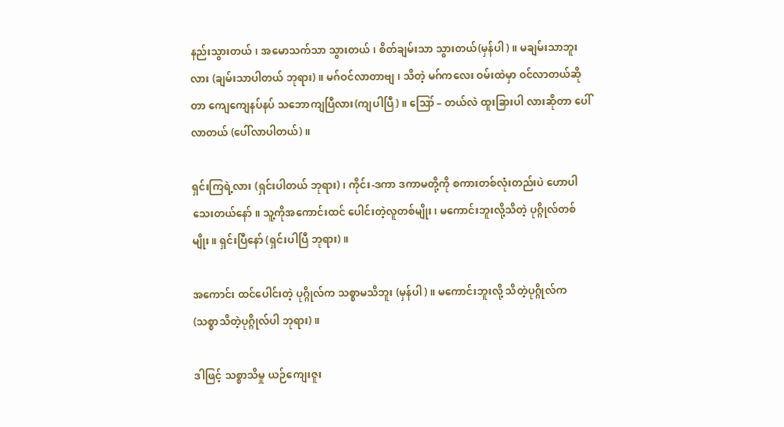နည်းသွားတယ်၊ အမောသက်သာ သွားတယ်၊ စိတ်ချမ်းသာ သွားတယ်(မှန်ပါ)။ မချမ်းသာဘူးလား (ချမ်းသာပါတယ် ဘုရား)။ မဂ်ဝင်လာတာဗျ၊ သိတဲ့ မဂ်ကလေး ဝမ်းထဲမှာ ဝင်လာတယ်ဆိုတာ ကျေကျေနပ်နပ် သဘောကျပြီလား(ကျပါပြီ)။ ဪ – တယ်လဲ ထူးခြားပါ လားဆိုတာ ပေါ်လာတယ် (ပေါ်လာပါတယ်)။

ရှင်းကြရဲ့လား (ရှင်းပါတယ် ဘုရား)၊ ကိုင်း-ဒကာ ဒကာမတို့ကို စကားတစ်လုံးတည်းပဲ ဟောပါသေးတယ်နော်။ သူ့ကိုအကောင်းထင် ပေါင်းတဲ့လူတစ်မျိုး၊ မကောင်းဘူးလို့သိတဲ့ ပုဂ္ဂိုလ်တစ်မျိုး။ ရှင်းပြီနော် (ရှင်းပါပြီ ဘုရား)။

အကောင်း ထင်ပေါင်းတဲ့ ပုဂ္ဂိုလ်က သစ္စာမသိဘူး (မှန်ပါ)။ မကောင်းဘူးလို့ သိတဲ့ပုဂ္ဂိုလ်က (သစ္စာသိတဲ့ပုဂ္ဂိုလ်ပါ ဘုရား)။

ဒါဖြင့် သစ္စာသိမှု ယဉ်ကျေးဇူး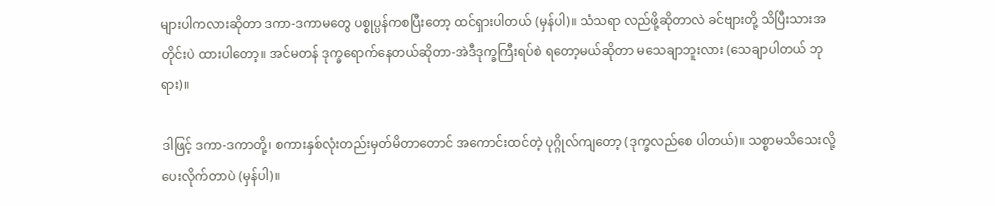များပါကလားဆိုတာ ဒကာ-ဒကာမတွေ ပစ္စုပ္ပန်ကစပြီးတော့ ထင်ရှားပါတယ် (မှန်ပါ)။ သံသရာ လည်ဖို့ဆိုတာလဲ ခင်ဗျားတို့ သိပြီးသားအတိုင်းပဲ ထားပါတော့။ အင်မတန် ဒုက္ခရောက်နေတယ်ဆိုတာ-အဲဒီဒုက္ခကြီးရပ်စဲ ရတော့မယ်ဆိုတာ မသေချာဘူးလား (သေချာပါတယ် ဘုရား)။

ဒါဖြင့် ဒကာ-ဒကာတို့၊ စကားနှစ်လုံးတည်းမှတ်မိတာတောင် အကောင်းထင်တဲ့ ပုဂ္ဂိုလ်ကျတော့ (ဒုက္ခလည်စေ ပါတယ်)။ သစ္စာမသိသေးလို့ ပေးလိုက်တာပဲ (မှန်ပါ)။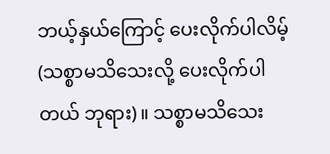ဘယ့်နှယ်ကြောင့် ပေးလိုက်ပါလိမ့် (သစ္စာမသိသေးလို့ ပေးလိုက်ပါတယ် ဘုရား)။ သစ္စာမသိသေး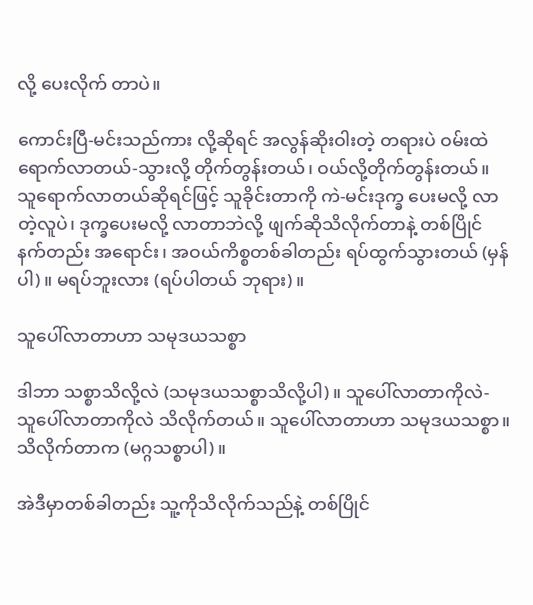လို့ ပေးလိုက် တာပဲ။

ကောင်းပြီ-မင်းသည်ကား လို့ဆိုရင် အလွန်ဆိုးဝါးတဲ့ တရားပဲ ဝမ်းထဲရောက်လာတယ်-သွားလို့ တိုက်တွန်းတယ်၊ ဝယ်လို့တိုက်တွန်းတယ်။ သူရောက်လာတယ်ဆိုရင်ဖြင့် သူခိုင်းတာကို ကဲ-မင်းဒုက္ခ ပေးမလို့ လာတဲ့လူပဲ၊ ဒုက္ခပေးမလို့ လာတာဘဲလို့ ဖျက်ဆိုသိလိုက်တာနဲ့ တစ်ပြိုင်နက်တည်း အရောင်း၊ အဝယ်ကိစ္စတစ်ခါတည်း ရပ်ထွက်သွားတယ် (မှန်ပါ)။ မရပ်ဘူးလား (ရပ်ပါတယ် ဘုရား)။

သူပေါ်လာတာဟာ သမုဒယသစ္စာ

ဒါဘာ သစ္စာသိလို့လဲ (သမုဒယသစ္စာသိလို့ပါ)။ သူပေါ်လာတာကိုလဲ- သူပေါ်လာတာကိုလဲ သိလိုက်တယ်။ သူပေါ်လာတာဟာ သမုဒယသစ္စာ။ သိလိုက်တာက (မဂ္ဂသစ္စာပါ)။

အဲဒီမှာတစ်ခါတည်း သူ့ကိုသိလိုက်သည်နဲ့ တစ်ပြိုင်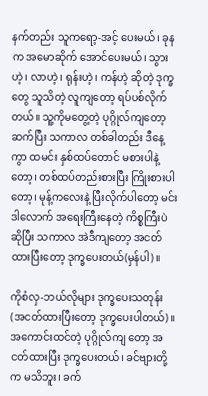နက်တည်း သူကရော့-အင့် ပေးမယ်၊ ခုနက အမောဆိုက် အောင်ပေးမယ်၊ သွားဟဲ့၊ လာဟဲ့၊ ရုန်းဟဲ့၊ ကန်ဟဲ့ ဆိုတဲ့ ဒုက္ခတွေ သူသိတဲ့ လူကျတော့ ရပ်ပစ်လိုက်တယ်။ သူ့ကိုမတွေ့တဲ့ ပုဂ္ဂိုလ်ကျတော့ ဆက်ပြီး သကာလ တစ်ခါတည်း ဒီနေ့ကွာ ထမင်း နှစ်ထပ်တောင် မစားပါနဲ့တော့၊ တစ်ထပ်တည်းစားပြီး ကြိုးစားပါတော့၊ မုန့်ကလေးနဲ့ ပြီးလိုက်ပါတော့ မင်းဒါလောက် အရေးကြီးနေတဲ့ ကိစ္စကြီးပဲဆိုပြီး သကာလ အဲဒီကျတော့ အငတ်ထားပြီးတော့ ဒုက္ခပေးတယ်(မှန်ပါ)။

ကိုစံလှ-ဘယ်လိုများ ဒုက္ခပေးသတုန်း (အငတ်ထားပြီးတော့ ဒုက္ခပေးပါတယ်)။ အကောင်းထင်တဲ့ ပုဂ္ဂိုလ်ကျ တော့ အငတ်ထားပြီး ဒုက္ခပေးတယ်၊ ခင်ဗျားတို့က မသိဘူး၊ ခက်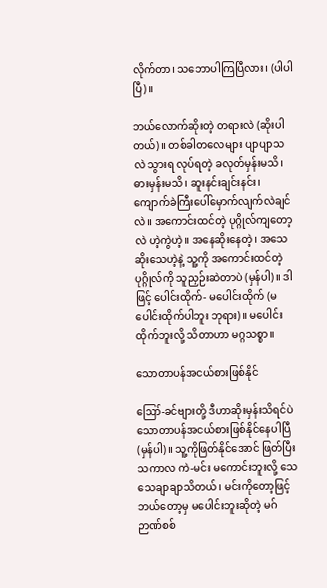လိုက်တာ၊ သဘောပါကြပြီလား၊ (ပါပါပြီ)။

ဘယ်လောက်ဆိုးတဲ့ တရားလဲ (ဆိုးပါတယ်)။ တစ်ခါတလေများ ပျာပျာသလဲ သွားရ လုပ်ရတဲ့ ခလုတ်မှန်းမသိ၊ ဓားမှန်းမသိ၊ ဆူးနင်းချင်းနင်း၊ ကျောက်ခဲကြီးပေါ်မှောက်လျက်လဲချင်လဲ။ အကောင်းထင်တဲ့ ပုဂ္ဂိုလ်ကျတော့လဲ ဟဲ့ကွဲဟဲ့။ အနေဆိုးနေတဲ့၊ အသေဆိုးသေဟဲ့နဲ့ သူ့ကို အကောင်းထင်တဲ့ ပုဂ္ဂိုလ်ကို သူညှဉ်းဆဲတာပဲ (မှန်ပါ)။ ဒါဖြင့် ပေါင်းထိုက်- မပေါင်းထိုက် (မပေါင်းထိုက်ပါဘူး ဘုရား)။ မပေါင်းထိုက်ဘူးလို့ သိတာဟာ မဂ္ဂသစ္စာ။

သောတာပန်အငယ်စားဖြစ်နိုင်

ဪ-ခင်ဗျားတို့ ဒီဟာဆိုးမှန်းသိရင်ပဲ သောတာပန်အငယ်စားဖြစ်နိုင်နေပါပြီ (မှန်ပါ)။ သူ့ကိုဖြတ်နိုင်အောင် ဖြတ်ပြီး သကာလ ကဲ-မင်း မကောင်းဘူးလို့ သေသေချာချာသိတယ်၊ မင်းကိုတော့ဖြင့် ဘယ်တော့မှ မပေါင်းဘူးဆိုတဲ့ မဂ်ဉာဏ်စစ်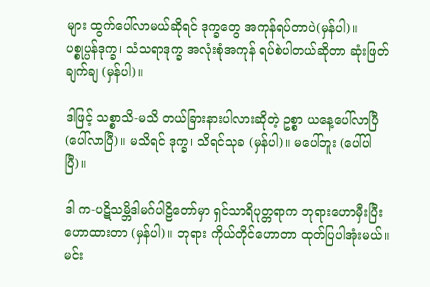များ ထွက်ပေါ်လာမယ်ဆိုရင် ဒုက္ခတွေ အကုန်ရပ်တာပဲ(မှန်ပါ)။ ပစ္စုပ္ပန်ဒုက္ခ၊ သံသရာဒုက္ခ အလုံးစုံအကုန် ရပ်စဲပါတယ်ဆိုတာ ဆုံးဖြတ်ချက်ချ (မှန်ပါ)။

ဒါဖြင့် သစ္စာသိ-မသိ တယ်ခြားနားပါလားဆိုတဲ့ ဥစ္စာ ယနေ့ပေါ်လာပြီ (ပေါ်လာပြီ)။ မသိရင် ဒုက္ခ၊ သိရင်သုခ (မှန်ပါ)။ မပေါ်ဘူး (ပေါ်ပါပြီ)။

ဒါ က-ပဋိသမ္ဘိဒါမဂ်ပါဠိတော်မှာ ရှင်သာရိပုတ္တရာက ဘုရားဟောမှီးပြီး ဟောထားတာ (မှန်ပါ)။ ဘုရား ကိုယ်တိုင်ဟောတာ ထုတ်ပြပါအုံးမယ်။ မင်း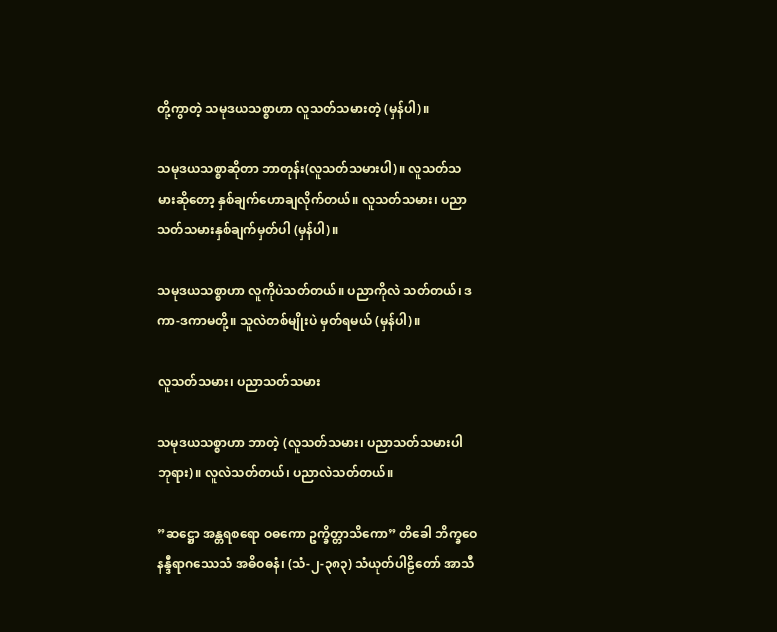တို့ကွာတဲ့ သမုဒယသစ္စာဟာ လူသတ်သမားတဲ့ (မှန်ပါ)။

သမုဒယသစ္စာဆိုတာ ဘာတုန်း(လူသတ်သမားပါ)။ လူသတ်သမားဆိုတော့ နှစ်ချက်ဟောချလိုက်တယ်။ လူသတ်သမား၊ ပညာသတ်သမားနှစ်ချက်မှတ်ပါ (မှန်ပါ)။

သမုဒယသစ္စာဟာ လူကိုပဲသတ်တယ်။ ပညာကိုလဲ သတ်တယ်၊ ဒကာ-ဒကာမတို့။ သူလဲတစ်မျိုးပဲ မှတ်ရမယ် (မှန်ပါ)။

လူသတ်သမား၊ ပညာသတ်သမား

သမုဒယသစ္စာဟာ ဘာတဲ့ (လူသတ်သမား၊ ပညာသတ်သမားပါ ဘုရား)။ လူလဲသတ်တယ်၊ ပညာလဲသတ်တယ်။

”ဆဋ္ဌော အန္တရစရော ဝဓကော ဥက္ခိတ္တာသိကော” တိခေါ ဘိက္ခဝေ နန္ဒီရာဂဿေသံ အဓိဝဓနံ၊ (သံ-၂-၃၈၃) သံယုတ်ပါဠိတော် အာသီ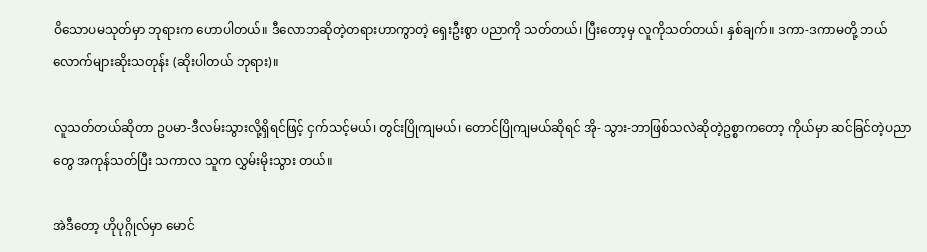ဝိသောပမသုတ်မှာ ဘုရားက ဟောပါတယ်။ ဒီလောဘဆိုတဲ့တရားဟာကွာတဲ့ ရှေးဦးစွာ ပညာကို သတ်တယ်၊ ပြီးတော့မှ လူကိုသတ်တယ်၊ နှစ်ချက်။ ဒကာ-ဒကာမတို့ ဘယ်လောက်များဆိုးသတုန်း (ဆိုးပါတယ် ဘုရား)။

လူသတ်တယ်ဆိုတာ ဥပမာ-ဒီလမ်းသွားလို့ရှိရင်ဖြင့် ငှက်သင့်မယ်၊ တွင်းပြိုကျမယ်၊ တောင်ပြိုကျမယ်ဆိုရင် အို- သွား-ဘာဖြစ်သလဲဆိုတဲ့ဥစ္စာကတော့ ကိုယ်မှာ ဆင်ခြင်တဲ့ပညာတွေ အကုန်သတ်ပြီး သကာလ သူက လွှမ်းမိုးသွား တယ်။

အဲဒီတော့ ဟိုပုဂ္ဂိုလ်မှာ မောင်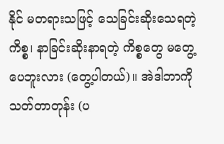နိုင် မတရားသဖြင့် သေခြင်းဆိုးသေရတဲ့ကိစ္စ၊ နာခြင်းဆိုးနာရတဲ့ ကိစ္စတွေ မတွေ့ပေဘူးလား (တွေ့ပါတယ်)။ အဲဒါဘာကိုသတ်တာတုန်း (ပ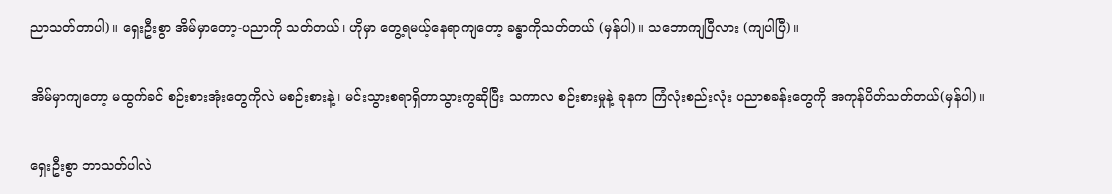ညာသတ်တာပါ)။ ရှေးဦးစွာ အိမ်မှာတော့-ပညာကို သတ်တယ်၊ ဟိုမှာ တွေ့ရမယ့်နေရာကျတော့ ခန္ဓာကိုသတ်တယ် (မှန်ပါ)။ သဘောကျပြီလား (ကျပါပြီ)။

အိမ်မှာကျတော့ မထွက်ခင် စဉ်းစားအုံးတွေကိုလဲ မစဉ်းစားနဲ့၊ မင်းသွားစရာရှိတာသွားကွဆိုပြီး သကာလ စဉ်းစားမှုနဲ့ ခုနက ကြံလုံးစည်းလုံး ပညာစခန်းတွေကို အကုန်ပိတ်သတ်တယ်(မှန်ပါ)။

ရှေးဦးစွာ ဘာသတ်ပါလဲ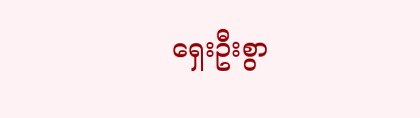ရှေးဦးစွာ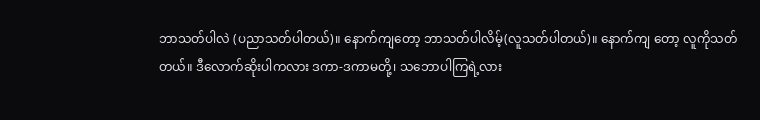ဘာသတ်ပါလဲ (ပညာသတ်ပါတယ်)။ နောက်ကျတော့ ဘာသတ်ပါလိမ့်(လူသတ်ပါတယ်)။ နောက်ကျ တော့ လူကိုသတ်တယ်။ ဒီလောက်ဆိုးပါကလား ဒကာ-ဒကာမတို့၊ သဘောပါကြရဲ့လား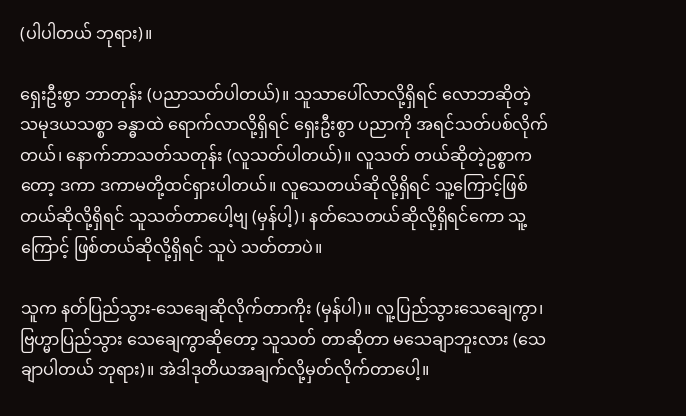(ပါပါတယ် ဘုရား)။

ရှေးဦးစွာ ဘာတုန်း (ပညာသတ်ပါတယ်)။ သူသာပေါ်လာလို့ရှိရင် လောဘဆိုတဲ့ သမုဒယသစ္စာ ခန္ဓာထဲ ရောက်လာလို့ရှိရင် ရှေးဦးစွာ ပညာကို အရင်သတ်ပစ်လိုက်တယ်၊ နောက်ဘာသတ်သတုန်း (လူသတ်ပါတယ်)။ လူသတ် တယ်ဆိုတဲ့ဥစ္စာကတော့ ဒကာ ဒကာမတို့ထင်ရှားပါတယ်။ လူသေတယ်ဆိုလို့ရှိရင် သူ့ကြောင့်ဖြစ်တယ်ဆိုလို့ရှိရင် သူသတ်တာပေါ့ဗျ (မှန်ပါ့)၊ နတ်သေတယ်ဆိုလို့ရှိရင်ကော သူ့ကြောင့် ဖြစ်တယ်ဆိုလို့ရှိရင် သူပဲ သတ်တာပဲ။

သူက နတ်ပြည်သွား-သေချေဆိုလိုက်တာကိုး (မှန်ပါ)။ လူ့ပြည်သွားသေချေကွာ၊ ဗြဟ္မာပြည်သွား သေချေကွာဆိုတော့ သူသတ် တာဆိုတာ မသေချာဘူးလား (သေချာပါတယ် ဘုရား)။ အဲဒါဒုတိယအချက်လို့မှတ်လိုက်တာပေါ့။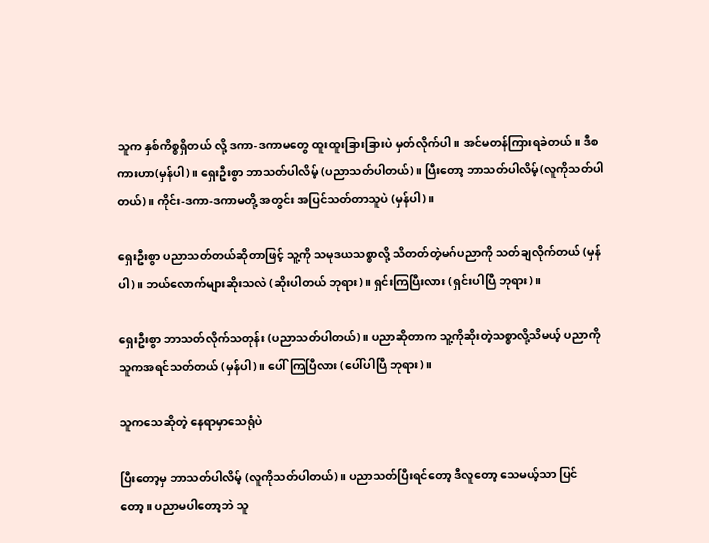သူက နှစ်ကိစ္စရှိတယ် လို့ ဒကာ-ဒကာမတွေ ထူးထူးခြားခြားပဲ မှတ်လိုက်ပါ။ အင်မတန်ကြားရခဲတယ်။ ဒီစကားဟာ(မှန်ပါ)။ ရှေးဦးစွာ ဘာသတ်ပါလိမ့် (ပညာသတ်ပါတယ်)။ ပြီးတော့ ဘာသတ်ပါလိမ့်(လူကိုသတ်ပါတယ်)။ ကိုင်း-ဒကာ-ဒကာမတို့ အတွင်း အပြင်သတ်တာသူပဲ (မှန်ပါ)။

ရှေးဦးစွာ ပညာသတ်တယ်ဆိုတာဖြင့် သူ့ကို သမုဒယသစ္စာလို့ သိတတ်တဲ့မဂ်ပညာကို သတ်ချလိုက်တယ် (မှန်ပါ)။ ဘယ်လောက်များဆိုးသလဲ (ဆိုးပါတယ် ဘုရား)။ ရှင်းကြပြီးလား (ရှင်းပါပြီ ဘုရား)။

ရှေးဦးစွာ ဘာသတ်လိုက်သတုန်း (ပညာသတ်ပါတယ်)။ ပညာဆိုတာက သူ့ကိုဆိုးတဲ့သစ္စာလို့သိမယ့် ပညာကို သူကအရင်သတ်တယ် (မှန်ပါ)။ ပေါ်ကြပြီလား (ပေါ်ပါပြီ ဘုရား)။

သူကသေဆိုတဲ့ နေရာမှာသေရုံပဲ

ပြီးတော့မှ ဘာသတ်ပါလိမ့် (လူကိုသတ်ပါတယ်)။ ပညာသတ်ပြီးရင်တော့ ဒီလူတော့ သေမယ့်သာ ပြင်တော့။ ပညာမပါတော့ဘဲ သူ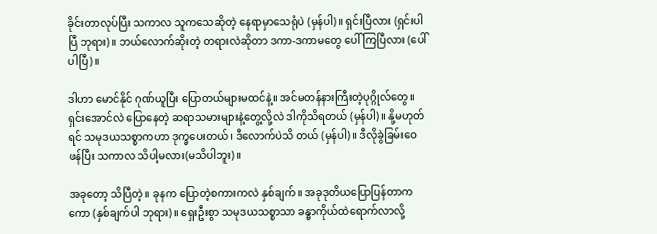ခိုင်းတာလုပ်ပြီး သကာလ သူကသေဆိုတဲ့ နေရာမှာသေရုံပဲ (မှန်ပါ)။ ရှင်းပြီလား (ရှင်းပါပြီ ဘုရား)။ ဘယ်လောက်ဆိုးတဲ့ တရားလဲဆိုတာ ဒကာ-ဒကာမတွေ ပေါ်ကြပြီလား (ပေါ်ပါပြီ)။

ဒါဟာ မောင်နိုင် ဂုဏ်ယူပြီး ပြောတယ်များမထင်နဲ့။ အင်မတန်နားကြီးတဲ့ပုဂ္ဂိုလ်တွေ။ ရှင်းအောင်လဲ ပြောနေတဲ့ ဆရာသမားများနဲ့တွေ့လို့လဲ ဒါကိုသိရတယ် (မှန်ပါ)။ နို့မဟုတ်ရင် သမုဒယသစ္စာကဟာ ဒုက္ခပေးတယ်၊ ဒီလောက်ပဲသိ တယ် (မှန်ပါ)။ ဒီလိုခွဲခြမ်းဝေဖန်ပြီး သကာလ သိပါ့မလား(မသိပါဘူး)။

အခုတော့ သိပြီတဲ့။ ခုနက ပြောတဲ့စကားကလဲ နှစ်ချက်။ အခုဒုတိယပြောပြန်တာကကော (နှစ်ချက်ပါ ဘုရား)။ ရှေးဦးစွာ သမုဒယသစ္စာသာ ခန္ဓာကိုယ်ထဲရောက်လာလို့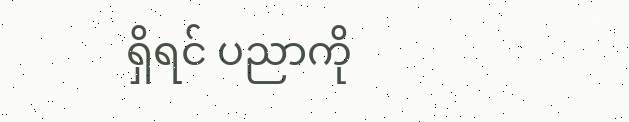ရှိရင် ပညာကို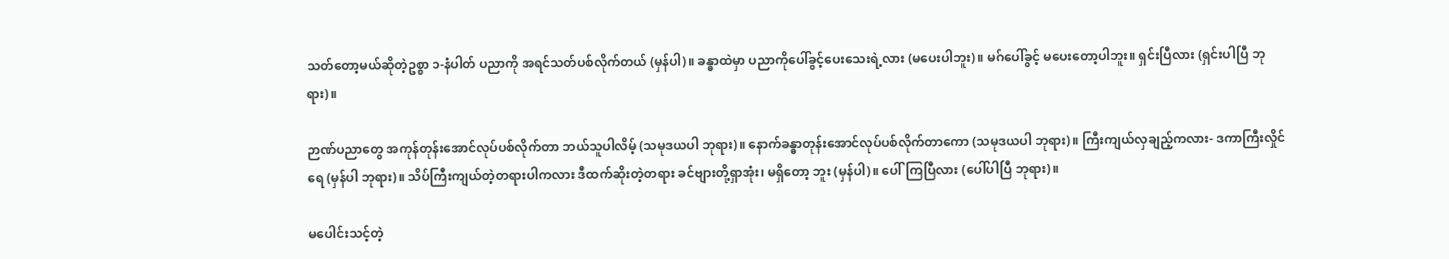သတ်တော့မယ်ဆိုတဲ့ဥစ္စာ ၁-နံပါတ် ပညာကို အရင်သတ်ပစ်လိုက်တယ် (မှန်ပါ)။ ခန္ဓာထဲမှာ ပညာကိုပေါ်ခွင့်ပေးသေးရဲ့လား (မပေးပါဘူး)။ မဂ်ပေါ်ခွင့် မပေးတော့ပါဘူး။ ရှင်းပြီလား (ရှင်းပါပြီ ဘုရား)။

ဉာဏ်ပညာတွေ အကုန်တုန်းအောင်လုပ်ပစ်လိုက်တာ ဘယ်သူပါလိမ့် (သမုဒယပါ ဘုရား)။ နောက်ခန္ဓာတုန်းအောင်လုပ်ပစ်လိုက်တာကော (သမုဒယပါ ဘုရား)။ ကြီးကျယ်လှချည့်ကလား- ဒကာကြီးလှိုင်ရေ (မှန်ပါ ဘုရား)။ သိပ်ကြီးကျယ်တဲ့တရားပါကလား ဒီထက်ဆိုးတဲ့တရား ခင်ဗျားတို့ရှာအုံး၊ မရှိတော့ ဘူး (မှန်ပါ)။ ပေါ်ကြပြီလား (ပေါ်ပါပြီ ဘုရား)။

မပေါင်းသင့်တဲ့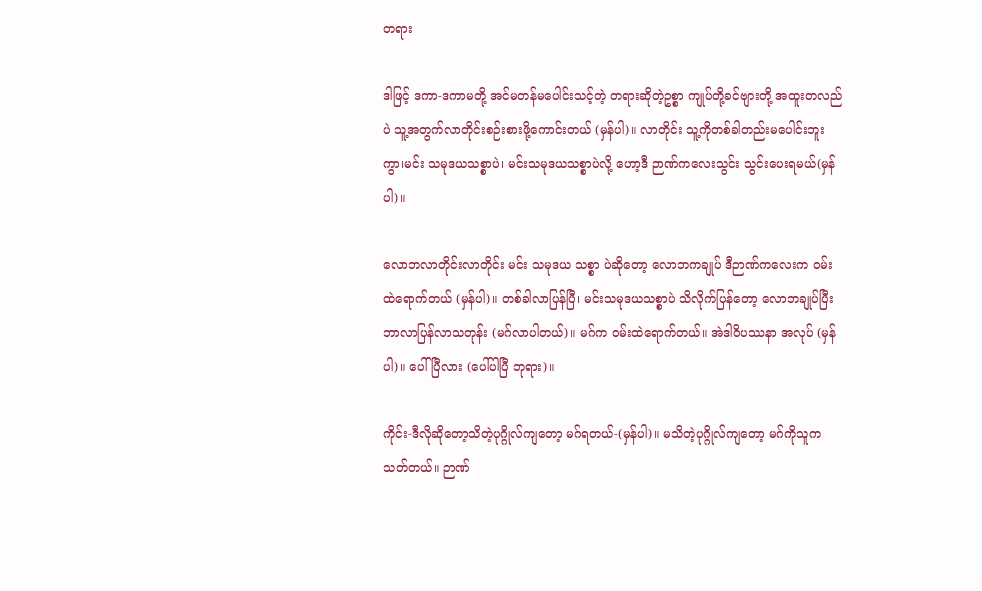တရား

ဒါဖြင့် ဒကာ-ဒကာမတို့ အင်မတန်မပေါင်းသင့်တဲ့ တရားဆိုတဲ့ဥစ္စာ ကျုပ်တို့ခင်ဗျားတို့ အထူးတလည်ပဲ သူ့အတွက်လာတိုင်းစဉ်းစားဖို့ကောင်းတယ် (မှန်ပါ)။ လာတိုင်း သူ့ကိုတစ်ခါတည်းမပေါင်းဘူးကွာ၊မင်း သမုဒယသစ္စာပဲ၊ မင်းသမုဒယသစ္စာပဲလို့ ဟော့ဒီ ဉာဏ်ကလေးသွင်း သွင်းပေးရမယ်(မှန်ပါ)။

လောဘလာတိုင်းလာတိုင်း မင်း သမုဒယ သစ္စာ ပဲဆိုတော့ လောဘကချုပ် ဒီဉာဏ်ကလေးက ဝမ်းထဲရောက်တယ် (မှန်ပါ)။ တစ်ခါလာပြန်ပြီ၊ မင်းသမုဒယသစ္စာပဲ သိလိုက်ပြန်တော့ လောဘချုပ်ပြီး ဘာလာပြန်လာသတုန်း (မဂ်လာပါတယ်)။ မဂ်က ဝမ်းထဲရောက်တယ်။ အဲဒါဝိပဿနာ အလုပ် (မှန်ပါ)။ ပေါ်ပြီလား (ပေါ်ပါပြီ ဘုရား)။

ကိုင်း-ဒီလိုဆိုတော့သိတဲ့ပုဂ္ဂိုလ်ကျတော့ မဂ်ရတယ်-(မှန်ပါ)။ မသိတဲ့ပုဂ္ဂိုလ်ကျတော့ မဂ်ကိုသူကသတ်တယ်။ ဉာဏ်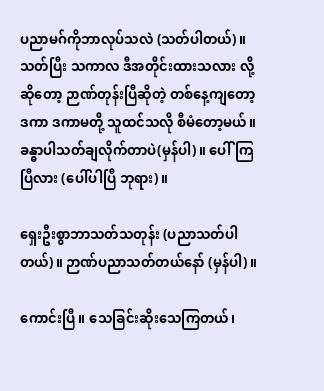ပညာမဂ်ကိုဘာလုပ်သလဲ (သတ်ပါတယ်)။ သတ်ပြီး သကာလ ဒီအတိုင်းထားသလား လို့ဆိုတော့ ဉာဏ်တုန်းပြီဆိုတဲ့ တစ်နေ့ကျတော့ ဒကာ ဒကာမတို့ သူထင်သလို စီမံတော့မယ်။ ခန္ဓာပါသတ်ချလိုက်တာပဲ(မှန်ပါ)။ ပေါ်ကြပြီလား (ပေါ်ပါပြီ ဘုရား)။

ရှေးဦးစွာဘာသတ်သတုန်း (ပညာသတ်ပါတယ်)။ ဉာဏ်ပညာသတ်တယ်နော် (မှန်ပါ)။

ကောင်းပြီ။ သေခြင်းဆိုးသေကြတယ်၊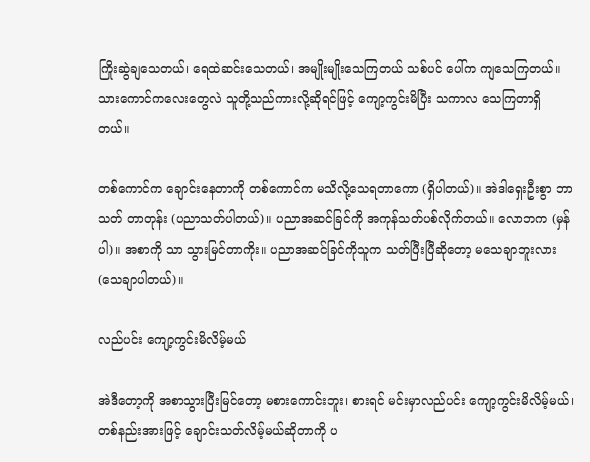ကြိုးဆွဲချသေတယ်၊ ရေထဲဆင်းသေတယ်၊ အမျိုးမျိုးသေကြတယ် သစ်ပင် ပေါ်က ကျသေကြတယ်။ သားကောင်ကလေးတွေလဲ သူတို့သည်ကားလို့ဆိုရင်ဖြင့် ကျော့ကွင်းမိပြီး သကာလ သေကြတာရှိ တယ်။

တစ်ကောင်က ချောင်းနေတာကို တစ်ကောင်က မသိလို့သေရတာကော (ရှိပါတယ်)။ အဲဒါရှေးဦးစွာ ဘာသတ် တာတုန်း (ပညာသတ်ပါတယ်)။ ပညာအဆင်ခြင်ကို အကုန်သတ်ပစ်လိုက်တယ်။ လောဘက (မှန်ပါ)။ အစာကို သာ သွားမြင်တာကိုး။ ပညာအဆင်ခြင်ကိုသူက သတ်ပြီးပြီဆိုတော့ မသေချာဘူးလား (သေချာပါတယ်)။

လည်ပင်း ကျော့ကွင်းမိလိမ့်မယ်

အဲဒီတော့ကို အစာသွားပြီးမြင်တော့ မစားကောင်းဘူး၊ စားရင် မင်းမှာလည်ပင်း ကျော့ကွင်းမိလိမ့်မယ်၊ တစ်နည်းအားဖြင့် ချောင်းသတ်လိမ့်မယ်ဆိုတာကို ပ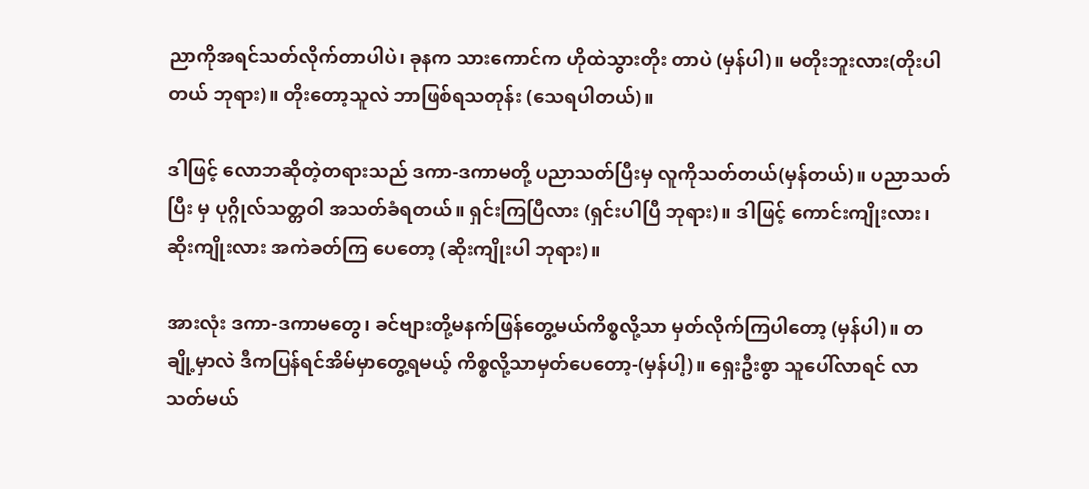ညာကိုအရင်သတ်လိုက်တာပါပဲ၊ ခုနက သားကောင်က ဟိုထဲသွားတိုး တာပဲ (မှန်ပါ)။ မတိုးဘူးလား(တိုးပါတယ် ဘုရား)။ တိုးတော့သူလဲ ဘာဖြစ်ရသတုန်း (သေရပါတယ်)။

ဒါဖြင့် လောဘဆိုတဲ့တရားသည် ဒကာ-ဒကာမတို့ ပညာသတ်ပြီးမှ လူကိုသတ်တယ်(မှန်တယ်)။ ပညာသတ်ပြီး မှ ပုဂ္ဂိုလ်သတ္တဝါ အသတ်ခံရတယ်။ ရှင်းကြပြီလား (ရှင်းပါပြီ ဘုရား)။ ဒါဖြင့် ကောင်းကျိုးလား၊ ဆိုးကျိုးလား အကဲခတ်ကြ ပေတော့ (ဆိုးကျိုးပါ ဘုရား)။

အားလုံး ဒကာ-ဒကာမတွေ၊ ခင်ဗျားတို့မနက်ဖြန်တွေ့မယ်ကိစ္စလို့သာ မှတ်လိုက်ကြပါတော့ (မှန်ပါ)။ တချို့မှာလဲ ဒီကပြန်ရင်အိမ်မှာတွေ့ရမယ့် ကိစ္စလို့သာမှတ်ပေတော့-(မှန်ပါ့)။ ရှေးဦးစွာ သူပေါ်လာရင် လာသတ်မယ်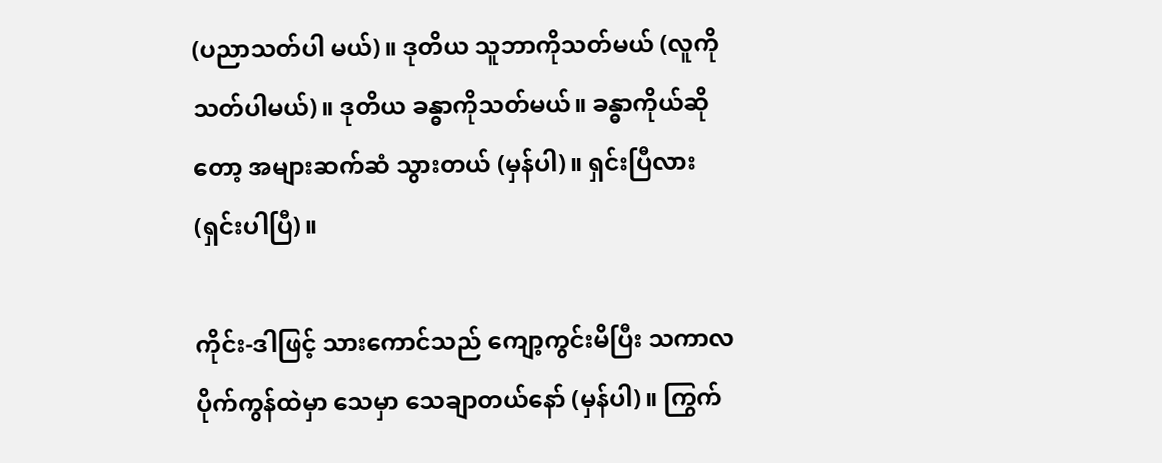(ပညာသတ်ပါ မယ်)။ ဒုတိယ သူဘာကိုသတ်မယ် (လူကိုသတ်ပါမယ်)။ ဒုတိယ ခန္ဓာကိုသတ်မယ်။ ခန္ဓာကိုယ်ဆိုတော့ အများဆက်ဆံ သွားတယ် (မှန်ပါ)။ ရှင်းပြီလား (ရှင်းပါပြီ)။

ကိုင်း-ဒါဖြင့် သားကောင်သည် ကျော့ကွင်းမိပြီး သကာလ ပိုက်ကွန်ထဲမှာ သေမှာ သေချာတယ်နော် (မှန်ပါ)။ ကြွက်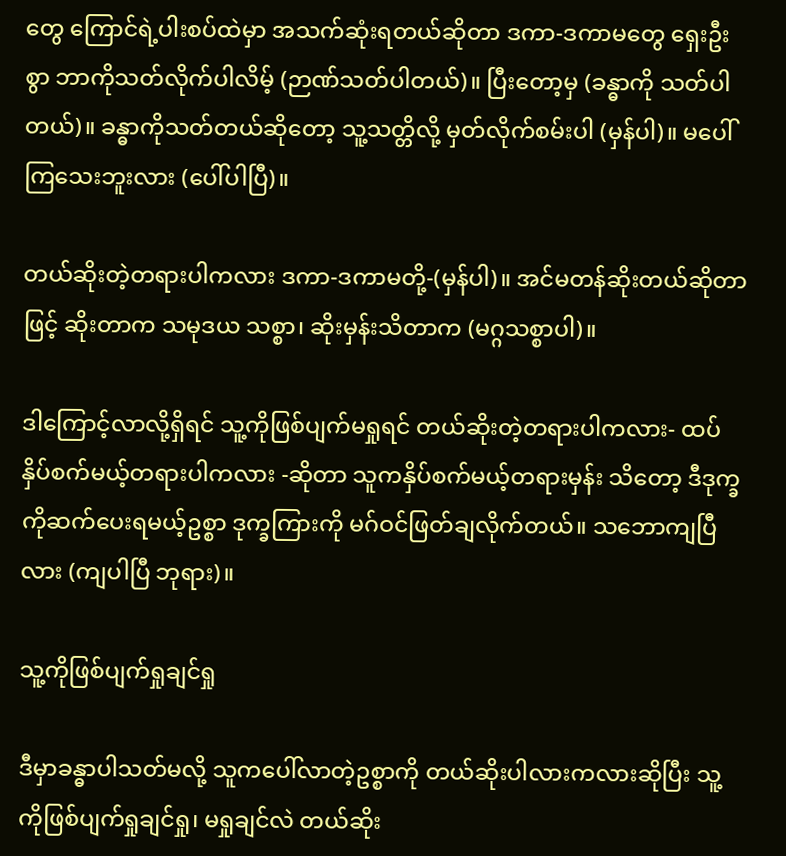တွေ ကြောင်ရဲ့ပါးစပ်ထဲမှာ အသက်ဆုံးရတယ်ဆိုတာ ဒကာ-ဒကာမတွေ ရှေးဦးစွာ ဘာကိုသတ်လိုက်ပါလိမ့် (ဉာဏ်သတ်ပါတယ်)။ ပြီးတော့မှ (ခန္ဓာကို သတ်ပါတယ်)။ ခန္ဓာကိုသတ်တယ်ဆိုတော့ သူ့သတ္တိလို့ မှတ်လိုက်စမ်းပါ (မှန်ပါ)။ မပေါ်ကြသေးဘူးလား (ပေါ်ပါပြီ)။

တယ်ဆိုးတဲ့တရားပါကလား ဒကာ-ဒကာမတို့-(မှန်ပါ)။ အင်မတန်ဆိုးတယ်ဆိုတာဖြင့် ဆိုးတာက သမုဒယ သစ္စာ၊ ဆိုးမှန်းသိတာက (မဂ္ဂသစ္စာပါ)။

ဒါကြောင့်လာလို့ရှိရင် သူ့ကိုဖြစ်ပျက်မရှုရင် တယ်ဆိုးတဲ့တရားပါကလား- ထပ်နှိပ်စက်မယ့်တရားပါကလား -ဆိုတာ သူကနှိပ်စက်မယ့်တရားမှန်း သိတော့ ဒီဒုက္ခကိုဆက်ပေးရမယ့်ဥစ္စာ ဒုက္ခကြားကို မဂ်ဝင်ဖြတ်ချလိုက်တယ်။ သဘောကျပြီလား (ကျပါပြီ ဘုရား)။

သူ့ကိုဖြစ်ပျက်ရှုချင်ရှု

ဒီမှာခန္ဓာပါသတ်မလို့ သူကပေါ်လာတဲ့ဥစ္စာကို တယ်ဆိုးပါလားကလားဆိုပြီး သူ့ကိုဖြစ်ပျက်ရှုချင်ရှု၊ မရှုချင်လဲ တယ်ဆိုး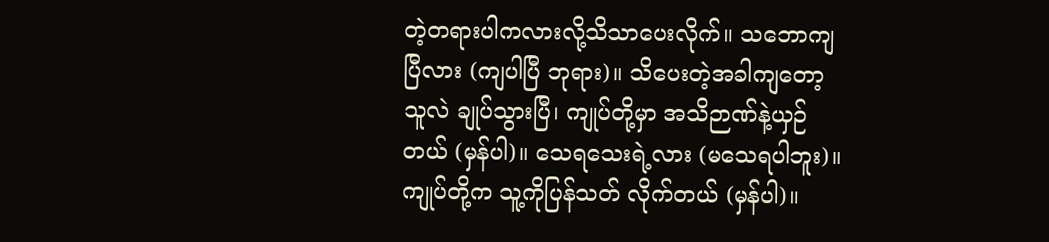တဲ့တရားပါကလားလို့သိသာပေးလိုက်။ သဘောကျပြီလား (ကျပါပြီ ဘုရား)။ သိပေးတဲ့အခါကျတော့ သူလဲ ချုပ်သွားပြီ၊ ကျုပ်တို့မှာ အသိဉာဏ်နဲ့ယှဉ်တယ် (မှန်ပါ)။ သေရသေးရဲ့လား (မသေရပါဘူး)။ ကျုပ်တို့က သူ့ကိုပြန်သတ် လိုက်တယ် (မှန်ပါ)။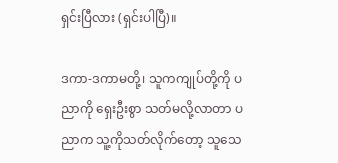ရှင်းပြီလား (ရှင်းပါပြီ)။

ဒကာ-ဒကာမတို့၊ သူကကျုပ်တို့ကို ပညာကို ရှေးဦးစွာ သတ်မလို့လာတာ ပညာက သူ့ကိုသတ်လိုက်တော့ သူသေ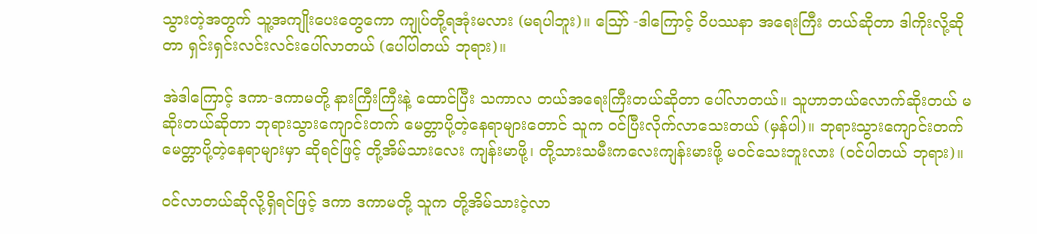သွားတဲ့အတွက် သူ့အကျိုးပေးတွေကော ကျုပ်တို့ရအုံးမလား (မရပါဘူး)။ ဪ -ဒါကြောင့် ဝိပဿနာ အရေးကြီး တယ်ဆိုတာ ဒါကိုးလို့ဆိုတာ ရှင်းရှင်းလင်းလင်းပေါ်လာတယ် (ပေါ်ပါတယ် ဘုရား)။

အဲဒါကြောင့် ဒကာ-ဒကာမတို့ နားကြီးကြီးနဲ့ ထောင်ပြီး သကာလ တယ်အရေးကြီးတယ်ဆိုတာ ပေါ်လာတယ်။ သူဟာဘယ်လောက်ဆိုးတယ် မဆိုးတယ်ဆိုတာ ဘုရားသွားကျောင်းတက် မေတ္တာပို့တဲ့နေရာများတောင် သူက ဝင်ပြီးလိုက်လာသေးတယ် (မှန်ပါ)။ ဘုရားသွားကျောင်းတက် မေတ္တာပို့တဲ့နေရာများမှာ ဆိုရင်ဖြင့် တို့အိမ်သားလေး ကျန်းမာဖို့၊ တို့သားသမီးကလေးကျန်းမားဖို့ မဝင်သေးဘူးလား (ဝင်ပါတယ် ဘုရား)။

ဝင်လာတယ်ဆိုလို့ရှိရင်ဖြင့် ဒကာ ဒကာမတို့ သူက တို့အိမ်သားငဲ့လာ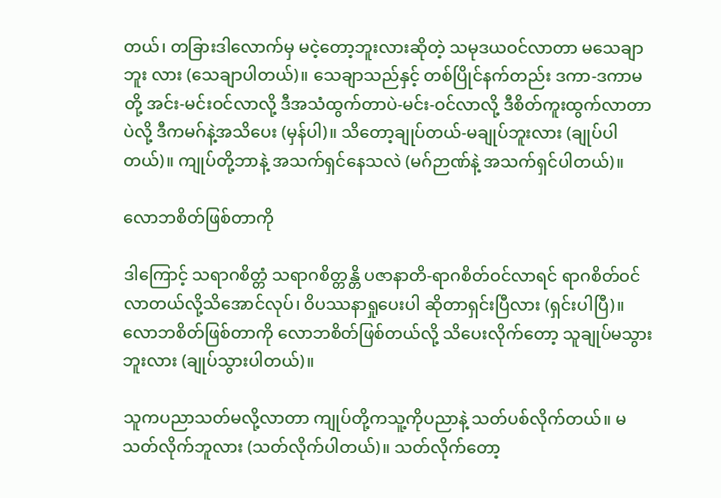တယ်၊ တခြားဒါလောက်မှ မငဲ့တော့ဘူးလားဆိုတဲ့ သမုဒယဝင်လာတာ မသေချာဘူး လား (သေချာပါတယ်)။ သေချာသည်နှင့် တစ်ပြိုင်နက်တည်း ဒကာ-ဒကာမတို့ အင်း-မင်းဝင်လာလို့ ဒီအသံထွက်တာပဲ-မင်း-ဝင်လာလို့ ဒီစိတ်ကူးထွက်လာတာပဲလို့ ဒီကမဂ်နဲ့အသိပေး (မှန်ပါ)။ သိတော့ချုပ်တယ်-မချုပ်ဘူးလား (ချုပ်ပါ တယ်)။ ကျုပ်တို့ဘာနဲ့ အသက်ရှင်နေသလဲ (မဂ်ဉာဏ်နဲ့ အသက်ရှင်ပါတယ်)။

လောဘစိတ်ဖြစ်တာကို

ဒါကြောင့် သရာဂစိတ္တံ သရာဂစိတ္တန္တိ ပဇာနာတိ-ရာဂစိတ်ဝင်လာရင် ရာဂစိတ်ဝင်လာတယ်လို့သိအောင်လုပ်၊ ဝိပဿနာရှုပေးပါ ဆိုတာရှင်းပြီလား (ရှင်းပါပြီ)။ လောဘစိတ်ဖြစ်တာကို လောဘစိတ်ဖြစ်တယ်လို့ သိပေးလိုက်တော့ သူချုပ်မသွားဘူးလား (ချုပ်သွားပါတယ်)။

သူကပညာသတ်မလို့လာတာ ကျုပ်တို့ကသူ့ကိုပညာနဲ့ သတ်ပစ်လိုက်တယ်။ မသတ်လိုက်ဘူလား (သတ်လိုက်ပါတယ်)။ သတ်လိုက်တော့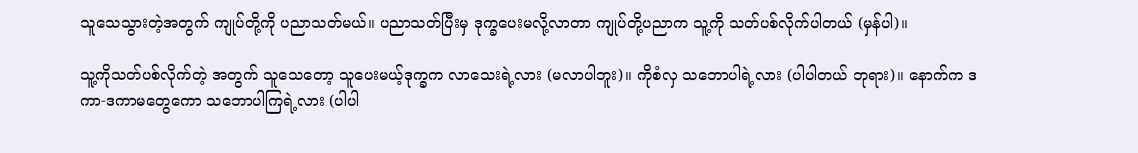သူသေသွားတဲ့အတွက် ကျုပ်တို့ကို ပညာသတ်မယ်။ ပညာသတ်ပြီးမှ ဒုက္ခပေးမလို့လာတာ ကျုပ်တို့ပညာက သူ့ကို သတ်ပစ်လိုက်ပါတယ် (မှန်ပါ)။

သူ့ကိုသတ်ပစ်လိုက်တဲ့ အတွက် သူသေတော့ သူပေးမယ့်ဒုက္ခက လာသေးရဲ့လား (မလာပါဘူး)။ ကိုစံလှ သဘောပါရဲ့လား (ပါပါတယ် ဘုရား)။ နောက်က ဒကာ-ဒကာမတွေကော သဘောပါကြရဲ့လား (ပါပါ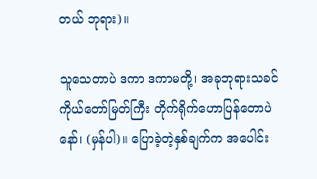တယ် ဘုရား)။

သူသေတာပဲ ဒကာ ဒကာမတို့၊ အခုဘုရားသခင် ကိုယ်တော်မြတ်ကြီး တိုက်ရိုက်ဟောပြန်တောပဲနော်၊ (မှန်ပါ)။ ပြောခဲ့တဲ့နှစ်ချက်က အပေါင်း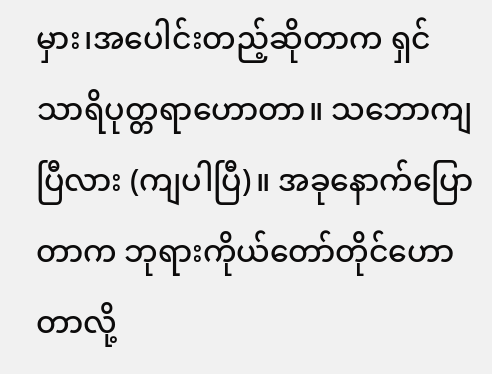မှား၊အပေါင်းတည့်ဆိုတာက ရှင်သာရိပုတ္တရာဟောတာ။ သဘောကျပြီလား (ကျပါပြီ)။ အခုနောက်ပြောတာက ဘုရားကိုယ်တော်တိုင်ဟောတာလို့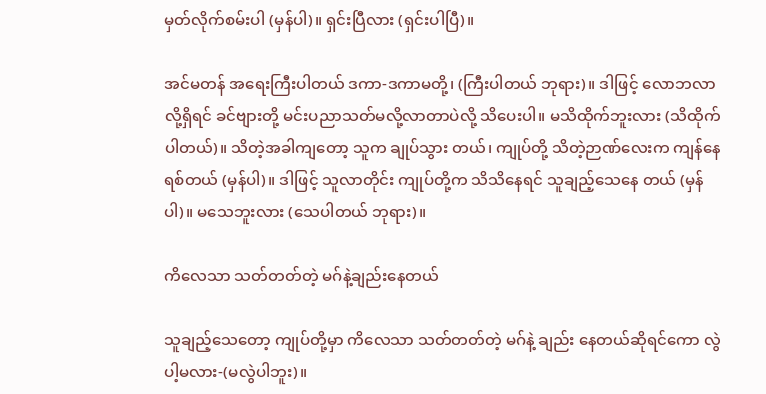မှတ်လိုက်စမ်းပါ (မှန်ပါ)။ ရှင်းပြီလား (ရှင်းပါပြီ)။

အင်မတန် အရေးကြီးပါတယ် ဒကာ-ဒကာမတို့၊ (ကြီးပါတယ် ဘုရား)။ ဒါဖြင့် လောဘလာလို့ရှိရင် ခင်ဗျားတို့ မင်းပညာသတ်မလို့လာတာပဲလို့ သိပေးပါ။ မသိထိုက်ဘူးလား (သိထိုက်ပါတယ်)။ သိတဲ့အခါကျတော့ သူက ချုပ်သွား တယ်၊ ကျုပ်တို့ သိတဲ့ဉာဏ်လေးက ကျန်နေရစ်တယ် (မှန်ပါ)။ ဒါဖြင့် သူလာတိုင်း ကျုပ်တို့က သိသိနေရင် သူချည့်သေနေ တယ် (မှန်ပါ)။ မသေဘူးလား (သေပါတယ် ဘုရား)။

ကိလေသာ သတ်တတ်တဲ့ မဂ်နဲ့ချည်းနေတယ်

သူချည့်သေတော့ ကျုပ်တို့မှာ ကိလေသာ သတ်တတ်တဲ့ မဂ်နဲ့ ချည်း နေတယ်ဆိုရင်ကော လွဲပါ့မလား-(မလွဲပါဘူး)။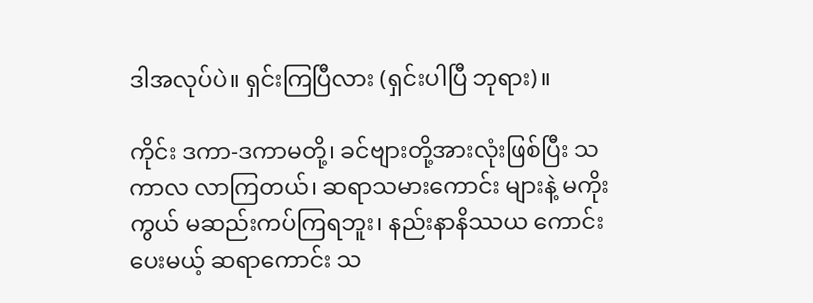ဒါအလုပ်ပဲ။ ရှင်းကြပြီလား (ရှင်းပါပြီ ဘုရား)။

ကိုင်း ဒကာ-ဒကာမတို့၊ ခင်ဗျားတို့အားလုံးဖြစ်ပြီး သကာလ လာကြတယ်၊ ဆရာသမားကောင်း များနဲ့ မကိုးကွယ် မဆည်းကပ်ကြရဘူး၊ နည်းနာနိဿယ ကောင်းပေးမယ့် ဆရာကောင်း သ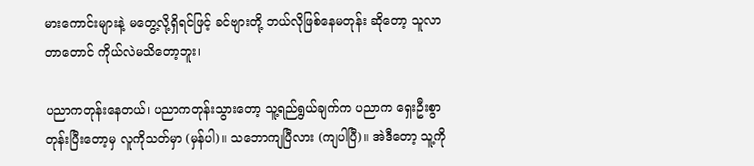မားကောင်းများနဲ့ မတွေ့လို့ရှိရင်ဖြင့် ခင်ဗျားတို့ ဘယ်လိုဖြစ်နေမတုန်း ဆိုတော့ သူလာတာတောင် ကိုယ်လဲမသိတော့ဘူး၊

ပညာကတုန်းနေတယ်၊ ပညာကတုန်းသွားတော့ သူ့ရည်ရွယ်ချက်က ပညာက ရှေးဦးစွာ တုန်းပြီးတော့မှ လူကိုသတ်မှာ (မှန်ပါ)။ သဘောကျပြီလား (ကျပါပြီ)။ အဲဒီတော့ သူ့ကို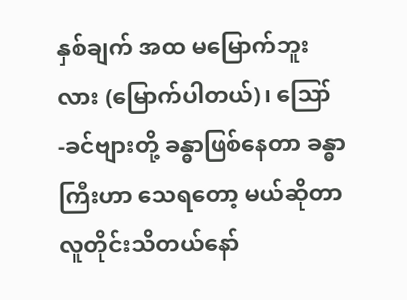နှစ်ချက် အထ မမြောက်ဘူးလား (မြောက်ပါတယ်)၊ ဪ -ခင်ဗျားတို့ ခန္ဓာဖြစ်နေတာ ခန္ဓာကြီးဟာ သေရတော့ မယ်ဆိုတာ လူတိုင်းသိတယ်နော်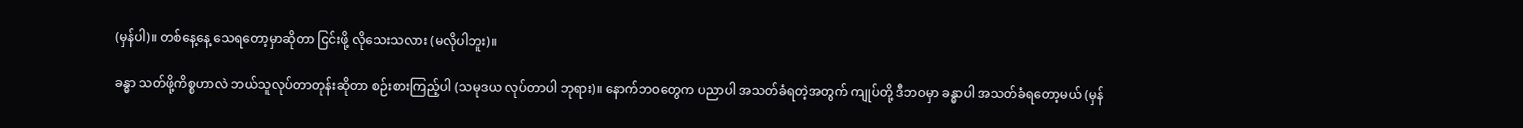(မှန်ပါ)။ တစ်နေ့နေ့ သေရတော့မှာဆိုတာ ငြင်းဖို့ လိုသေးသလား (မလိုပါဘူး)။

ခန္ဓာ သတ်ဖို့ကိစ္စဟာလဲ ဘယ်သူလုပ်တာတုန်းဆိုတာ စဉ်းစားကြည့်ပါ (သမုဒယ လုပ်တာပါ ဘုရား)။ နောက်ဘဝတွေက ပညာပါ အသတ်ခံရတဲ့အတွက် ကျုပ်တို့ ဒီဘဝမှာ ခန္ဓာပါ အသတ်ခံရတော့မယ် (မှန်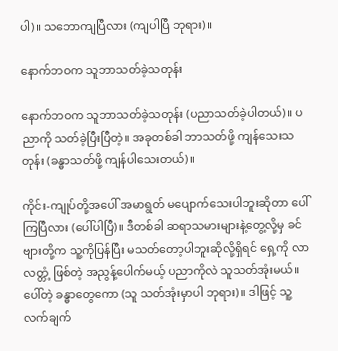ပါ)။ သဘောကျပြီလား (ကျပါပြီ ဘုရား)။

နောက်ဘဝက သူဘာသတ်ခဲ့သတုန်း

နောက်ဘဝက သူဘာသတ်ခဲ့သတုန်း (ပညာသတ်ခဲ့ပါတယ်)။ ပညာကို သတ်ခဲ့ပြီးပြီတဲ့။ အခုတစ်ခါ ဘာသတ်ဖို့ ကျန်သေးသတုန်း (ခန္ဓာသတ်ဖို့ ကျန်ပါသေးတယ်)။

ကိုင်း-ကျုပ်တို့အပေါ် အမာရွတ် မပျောက်သေးပါဘူးဆိုတာ ပေါ်ကြပြီလား (ပေါ်ပါပြီ)။ ဒီတစ်ခါ ဆရာသမားများနဲ့တွေ့လို့မှ ခင်ဗျားတို့က သူ့ကိုပြန်ပြီး မသတ်တော့ပါဘူးဆိုလို့ရှိရင် ရှေ့ကို လာလတ္တံ့ ဖြစ်တဲ့ အညွန့်ပေါက်မယ့် ပညာကိုလဲ သူသတ်အုံးမယ်။ ပေါ်တဲ့ ခန္ဓာတွေကော (သူ သတ်အုံးမှာပါ ဘုရား)။ ဒါဖြင့် သူ့လက်ချက်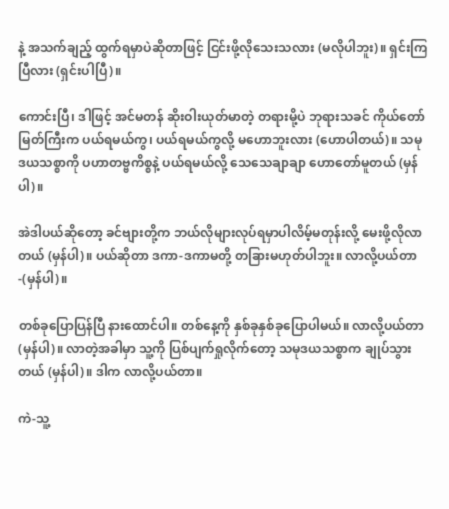နဲ့ အသက်ချည့် ထွက်ရမှာပဲဆိုတာဖြင့် ငြင်းဖို့လိုသေးသလား (မလိုပါဘူး)။ ရှင်းကြပြီလား (ရှင်းပါပြီ)။

ကောင်းပြီ၊ ဒါဖြင့် အင်မတန် ဆိုးဝါးယုတ်မာတဲ့ တရားမို့ပဲ ဘုရားသခင် ကိုယ်တော်မြတ်ကြီးက ပယ်ရမယ်ကွ၊ ပယ်ရမယ်ကွလို့ မဟောဘူးလား (ဟောပါတယ်)။ သမုဒယသစ္စာကို ပဟာတဗ္ဗကိစ္စနဲ့ ပယ်ရမယ်လို့ သေသေချာချာ ဟောတော်မူတယ် (မှန်ပါ)။

အဲဒါပယ်ဆိုတော့ ခင်ဗျားတို့က ဘယ်လိုများလုပ်ရမှာပါလိမ့်မတုန်းလို့ မေးဖို့လိုလာတယ် (မှန်ပါ)။ ပယ်ဆိုတာ ဒကာ-ဒကာမတို့ တခြားမဟုတ်ပါဘူး။ လာလို့ပယ်တာ-(မှန်ပါ)။

တစ်ခုပြောပြန်ပြီ နားထောင်ပါ။ တစ်နေ့ကို နှစ်ခုနှစ်ခုပြောပါမယ်။ လာလို့ပယ်တာ (မှန်ပါ)။ လာတဲ့အခါမှာ သူ့ကို ပြစ်ပျက်ရှုလိုက်တော့ သမုဒယသစ္စာက ချုပ်သွားတယ် (မှန်ပါ)။ ဒါက လာလို့ပယ်တာ။

ကဲ-သူ့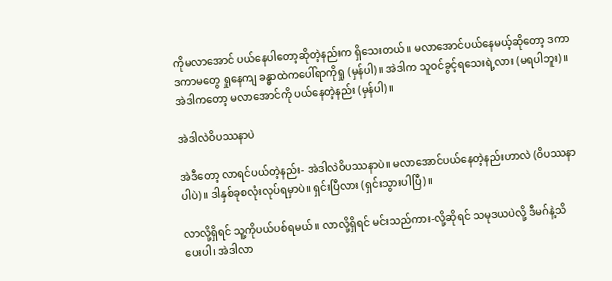ကိုမလာအောင် ပယ်နေပါတော့ဆိုတဲ့နည်းက ရှိသေးတယ်။ မလာအောင်ပယ်နေမယ့်ဆိုတော့ ဒကာ ဒကာမတွေ ရှုနေကျ ခန္ဓာထဲကပေါ်ရာကိုရှု (မှန်ပါ)။ အဲဒါက သူဝင်ခွင့်ရသေးရဲ့လား (မရပါဘူး)။ အဲဒါကတော့ မလာအောင်ကို ပယ်နေတဲ့နည်း (မှန်ပါ)။

အဲဒါလဲဝိပဿနာပဲ

အဲဒီတော့ လာရင်ပယ်တဲ့နည်း- အဲဒါလဲဝိပဿနာပဲ။ မလာအောင်ပယ်နေတဲ့နည်းဟာလဲ (ဝိပဿနာပါပဲ)။ ဒါနှစ်ခုစလုံးလုပ်ရမှာပဲ။ ရှင်းပြီလား (ရှင်းသွားပါပြီ)။

လာလို့ရှိရင် သူ့ကိုပယ်ပစ်ရမယ်။ လာလို့ရှိရင် မင်းသည်ကား-လို့ဆိုရင် သမုဒယပဲလို့ ဒီမဂ်နဲ့သိပေးပါ၊ အဲဒါလာ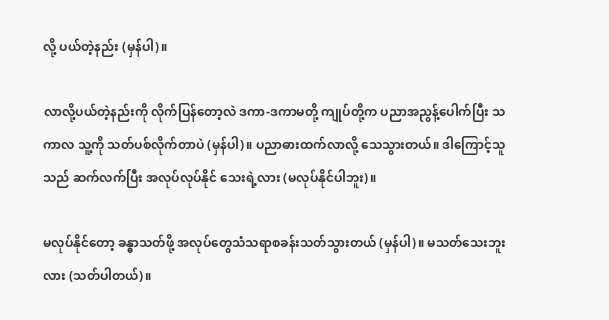လို့ ပယ်တဲ့နည်း (မှန်ပါ)။

လာလို့ပယ်တဲ့နည်းကို လိုက်ပြန်တော့လဲ ဒကာ-ဒကာမတို့ ကျုပ်တို့က ပညာအညွန့်ပေါက်ပြီး သကာလ သူ့ကို သတ်ပစ်လိုက်တာပဲ (မှန်ပါ)။ ပညာဓားထက်လာလို့ သေသွားတယ်။ ဒါကြောင့်သူသည် ဆက်လက်ပြီး အလုပ်လုပ်နိုင် သေးရဲ့လား (မလုပ်နိုင်ပါဘူး)။

မလုပ်နိုင်တော့ ခန္ဓာသတ်ဖို့ အလုပ်တွေသံသရာစခန်းသတ်သွားတယ် (မှန်ပါ)။ မသတ်သေးဘူးလား (သတ်ပါတယ်)။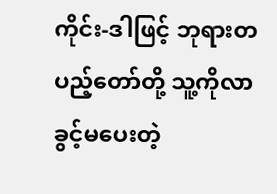ကိုင်း-ဒါဖြင့် ဘုရားတပည့်တော်တို့ သူ့ကိုလာခွင့်မပေးတဲ့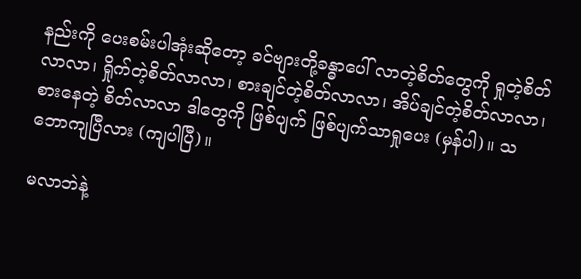နည်းကို ပေးစမ်းပါအုံးဆိုတော့ ခင်ဗျားတို့ခန္ဓာပေါ် လာတဲ့စိတ်တွေကို ရှုတဲ့စိတ်လာလာ၊ ရှိုက်တဲ့စိတ်လာလာ၊ စားချင်တဲ့စိတ်လာလာ၊ အိပ်ချင်တဲ့စိတ်လာလာ၊ စားနေတဲ့ စိတ်လာလာ ဒါတွေကို ဖြစ်ပျက် ဖြစ်ပျက်သာရှုပေး (မှန်ပါ)။ သဘောကျပြီလား (ကျပါပြီ)။

မလာဘဲနဲ့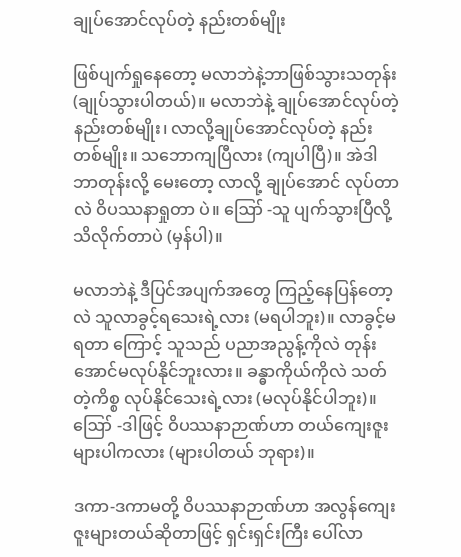ချုပ်အောင်လုပ်တဲ့ နည်းတစ်မျိုး

ဖြစ်ပျက်ရှုနေတော့ မလာဘဲနဲ့ဘာဖြစ်သွားသတုန်း (ချုပ်သွားပါတယ်)။ မလာဘဲနဲ့ ချုပ်အောင်လုပ်တဲ့ နည်းတစ်မျိုး၊ လာလို့ချုပ်အောင်လုပ်တဲ့ နည်းတစ်မျိုး။ သဘောကျပြီလား (ကျပါပြီ)။ အဲဒါဘာတုန်းလို့ မေးတော့ လာလို့ ချုပ်အောင် လုပ်တာလဲ ဝိပဿနာရှုတာ ပဲ။ ဪ -သူ ပျက်သွားပြီလို့ သိလိုက်တာပဲ (မှန်ပါ)။

မလာဘဲနဲ့ ဒီပြင်အပျက်အတွေ ကြည့်နေပြန်တော့လဲ သူလာခွင့်ရသေးရဲ့လား (မရပါဘူး)။ လာခွင့်မရတာ ကြောင့် သူသည် ပညာအညွန့်ကိုလဲ တုန်းအောင်မလုပ်နိုင်ဘူးလား။ ခန္ဓာကိုယ်ကိုလဲ သတ်တဲ့ကိစ္စ လုပ်နိုင်သေးရဲ့လား (မလုပ်နိုင်ပါဘူး)။ ဪ -ဒါဖြင့် ဝိပဿနာဉာဏ်ဟာ တယ်ကျေးဇူးများပါကလား (များပါတယ် ဘုရား)။

ဒကာ-ဒကာမတို့ ဝိပဿနာဉာဏ်ဟာ အလွန်ကျေးဇူးများတယ်ဆိုတာဖြင့် ရှင်းရှင်းကြီး ပေါ်လာ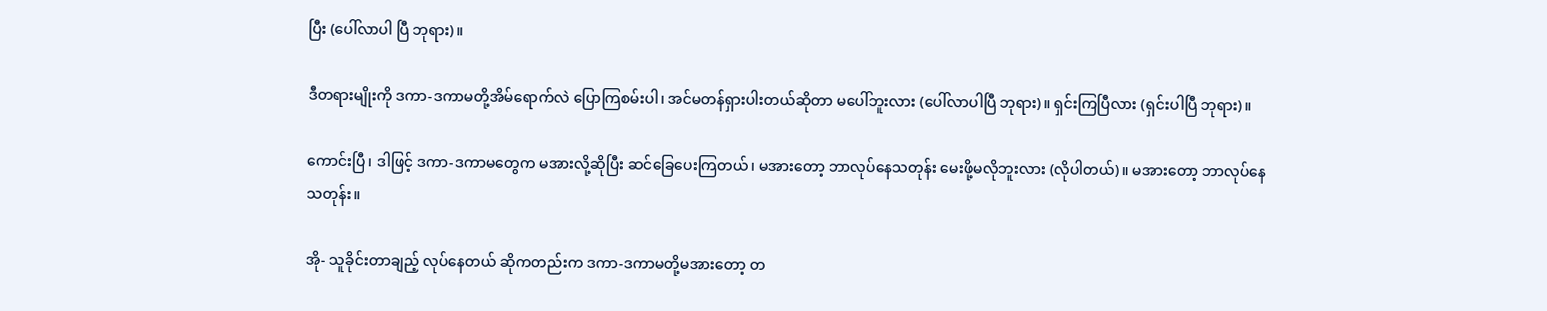ပြီး (ပေါ်လာပါ ပြီ ဘုရား)။

ဒီတရားမျိုးကို ဒကာ-ဒကာမတို့အိမ်ရောက်လဲ ပြောကြစမ်းပါ၊ အင်မတန်ရှားပါးတယ်ဆိုတာ မပေါ်ဘူးလား (ပေါ်လာပါပြီ ဘုရား)။ ရှင်းကြပြီလား (ရှင်းပါပြီ ဘုရား)။

ကောင်းပြီ၊ ဒါဖြင့် ဒကာ-ဒကာမတွေက မအားလို့ဆိုပြီး ဆင်ခြေပေးကြတယ်၊ မအားတော့ ဘာလုပ်နေသတုန်း မေးဖို့မလိုဘူးလား (လိုပါတယ်)။ မအားတော့ ဘာလုပ်နေသတုန်း။

အို- သူခိုင်းတာချည့် လုပ်နေတယ် ဆိုကတည်းက ဒကာ-ဒကာမတို့မအားတော့ တ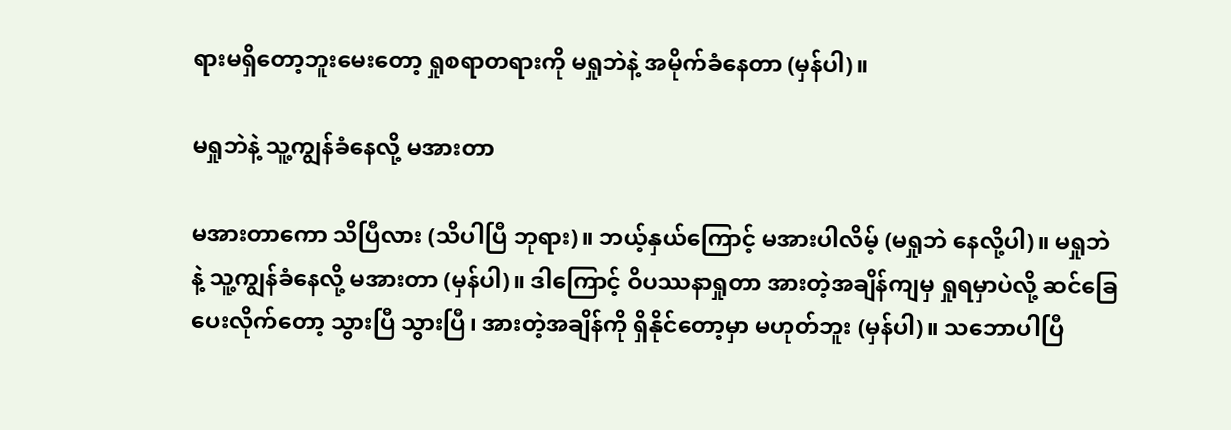ရားမရှိတော့ဘူးမေးတော့ ရှုစရာတရားကို မရှုဘဲနဲ့ အမိုက်ခံနေတာ (မှန်ပါ)။

မရှုဘဲနဲ့ သူ့ကျွန်ခံနေလို့ မအားတာ

မအားတာကော သိပြီလား (သိပါပြီ ဘုရား)။ ဘယ့်နှယ်ကြောင့် မအားပါလိမ့် (မရှုဘဲ နေလို့ပါ)။ မရှုဘဲနဲ့ သူ့ကျွန်ခံနေလို့ မအားတာ (မှန်ပါ)။ ဒါကြောင့် ဝိပဿနာရှုတာ အားတဲ့အချိန်ကျမှ ရှုရမှာပဲလို့ ဆင်ခြေပေးလိုက်တော့ သွားပြီ သွားပြီ၊ အားတဲ့အချိန်ကို ရှိနိုင်တော့မှာ မဟုတ်ဘူး (မှန်ပါ)။ သဘောပါပြီ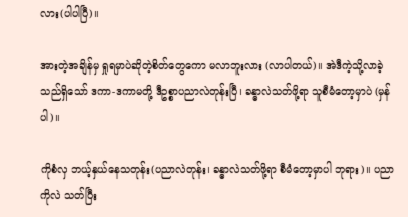လား(ပါပါပြီ)။

အားတဲ့အချိန်မှ ရှုရမှာပဲဆိုတဲ့စိတ်တွေကော မလာဘူးလား (လာပါတယ်)။ အဲဒီကဲ့သို့လာခဲ့သည်ရှိသော် ဒကာ-ဒကာမတို့ ဒီဥစ္စာပညာလဲတုန်းပြီ၊ ခန္ဓာလဲသတ်ဖို့ရာ သူစီမံတော့မှာပဲ (မှန်ပါ)။

ကိုစံလှ ဘယ့်နှယ်နေသတုန်း(ပညာလဲတုန်း၊ ခန္ဓာလဲသတ်ဖို့ရာ စီမံတော့မှာပါ ဘုရား)။ ပညာကိုလဲ သတ်ပြီး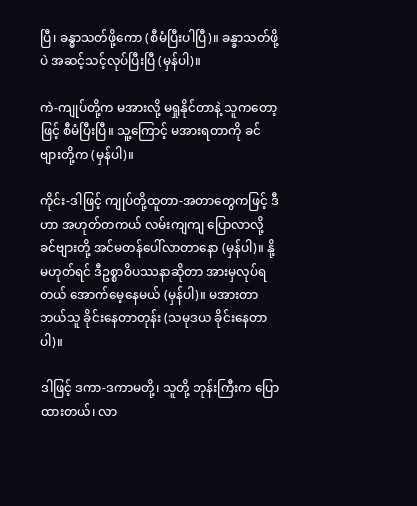ပြီ၊ ခန္ဓာသတ်ဖို့ကော (စီမံပြီးပါပြီ)။ ခန္ခာသတ်ဖို့ပဲ အဆင့်သင့်လုပ်ပြီးပြီ (မှန်ပါ)။

ကဲ-ကျုပ်တို့က မအားလို့ မရှုနိုင်တာနဲ့ သူကတော့ဖြင့် စီမံပြီးပြီ။ သူ့ကြောင့် မအားရတာကို ခင်ဗျားတို့က (မှန်ပါ)။

ကိုင်း-ဒါဖြင့် ကျုပ်တို့ထူတာ-အတာတွေကဖြင့် ဒီဟာ အဟုတ်တကယ် လမ်းကျကျ ပြောလာလို့ ခင်ဗျားတို့ အင်မတန်ပေါ်လာတာနော (မှန်ပါ)။ နို့မဟုတ်ရင် ဒီဥစ္စာဝိပဿနာဆိုတာ အားမှလုပ်ရတယ် အောက်မေ့နေမယ် (မှန်ပါ)။ မအားတာ ဘယ်သူ ခိုင်းနေတာတုန်း (သမုဒယ ခိုင်းနေတာပါ)။

ဒါဖြင့် ဒကာ-ဒကာမတို့၊ သူတို့ ဘုန်းကြီးက ပြောထားတယ်၊ လာ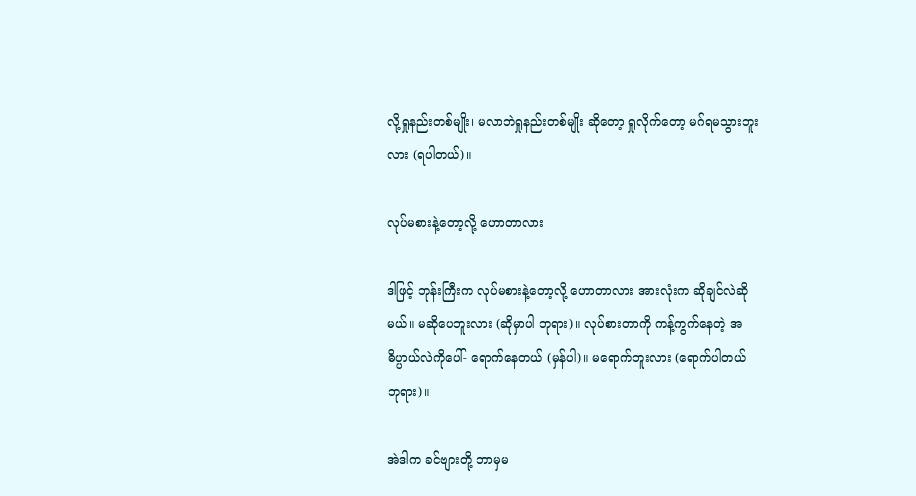လို့ရှုနည်းတစ်မျိုး၊ မလာဘဲရှုနည်းတစ်မျိုး ဆိုတော့ ရှုလိုက်တော့ မဂ်ရမသွားဘူးလား (ရပါတယ်)။

လုပ်မစားနဲ့တော့လို့ ဟောတာလား

ဒါဖြင့် ဘုန်းကြီးက လုပ်မစားနဲ့တော့လို့ ဟောတာလား အားလုံးက ဆိုချင်လဲဆိုမယ်။ မဆိုပေဘူးလား (ဆိုမှာပါ ဘုရား)။ လုပ်စားတာကို ကန့်ကွက်နေတဲ့ အဓိပ္ပာယ်လဲကိုပေါ်- ရောက်နေတယ် (မှန်ပါ)။ မရောက်ဘူးလား (ရောက်ပါတယ် ဘုရား)။

အဲဒါက ခင်ဗျားတို့ ဘာမှမ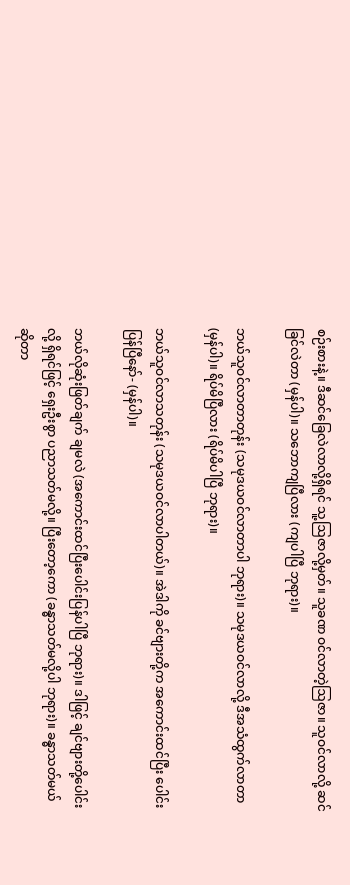စဉ်းစားနဲ့။ ဒီဆင်ခြေလဲလာလို့ရှိရင် သူ့ဩဇာလို့မှတ်။ သူခဏ ဝင်လာတဲ့ဩဇာ။ သူဝင်လာလို့ ဆင်ခြင်လဲတာ (မှန်ပါ)။ သဘောကျပြီလား (ကျပါပြီ ဘုရား)။

ဘယ်သူဝင်လာတာတုန်း (သမုဒယဝင်လာတာပါ ဘုရား)။ သမုဒယဝင်လာလို့ ဒီအသံထွက်လာတာ (မှန်ပါ)။ ရိပ်မိပြီလား (ရိပ်မိပါပြီ ဘုရား)။

ဘယ်သူဝင်လာသတုန်း (သမုဒယဝင်လာပါတယ်)။ အဲဒါကို ခင်ဗျားတို့က အကောင်းထင်ပြီး ပေါင်းပြန်ပြီနော်- (မှန်ပါ)။

ဘယ်လိုဆုံးဖြတ်ချက် ချမလဲ (အကောင်းထင်ပြီးပေါင်းပြန်ပါပြီ ဘုရား)။ ဒါဖြင့် ချင်ဗျားတို့ပေါင်းလို့ ရှိရင်ဖြင့် ရှေးဦးစွာ ပညာသတ်မလို့။ ပြီးတော့ကော (ခန္ဓာသတ်မလို့ပါ ဘုရား)။ ခန္ဓာသတ်မယ် ဆိုတာ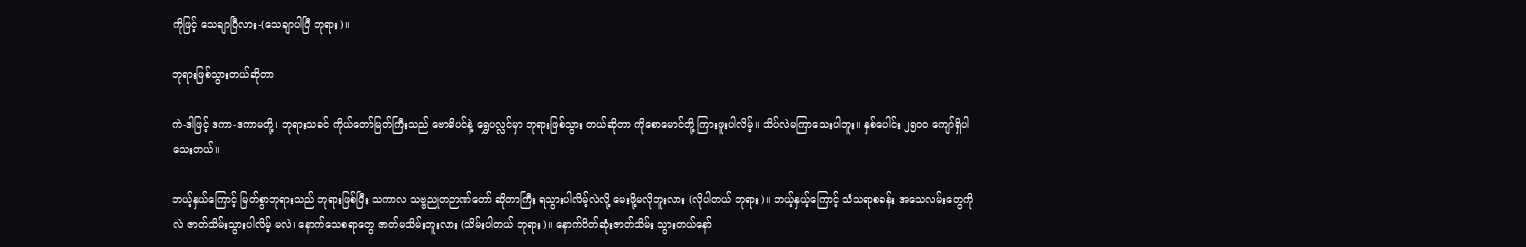ကိုဖြင့် သေချာပြီလား-(သေချာပါပြီ ဘုရား)။

ဘုရားဖြစ်သွားတယ်ဆိုတာ

ကဲ-ဒါဖြင့် ဒကာ-ဒကာမတို့၊ ဘုရားသခင် ကိုယ်တော်မြတ်ကြီးသည် ဗောဓိပင်နဲ့ ရွှေပလ္လင်မှာ ဘုရားဖြစ်သွား တယ်ဆိုတာ ကိုစောမောင်တို့ ကြားဖူးပါလိမ့်။ သိပ်လဲမကြာသေးပါဘူး။ နှစ်ပေါင်း ၂၅၀၀ ကျော်ရှိပါသေးတယ်။

ဘယ့်နှယ်ကြောင့် မြတ်စွာဘုရားသည် ဘုရားဖြစ်ပြီး သကာလ သဗ္ဗညုတဉာဏ်တော် ဆိုတာကြီး ရသွားပါလိမ့်လဲလို့ မေးဖို့မလိုဘူးလား (လိုပါတယ် ဘုရား)။ ဘယ့်နှယ့်ကြောင့် သံသရာစခန်း အသေလမ်းတွေကိုလဲ ဇာတ်သိမ်းသွားပါလိမ့် မလဲ၊ နောက်သေစရာတွေ ဇာတ်မသိမ်းဘူးလား (သိမ်းပါတယ် ဘုရား)။ နောက်ပိတ်ဆုံးဇာတ်သိမ်း သွားတယ်နော်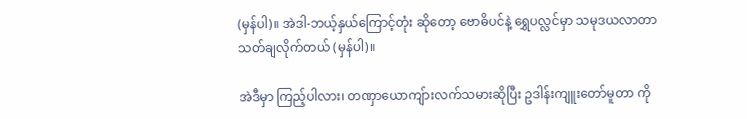(မှန်ပါ)။ အဲဒါ-ဘယ့်နှယ်ကြောင့်တုံး ဆိုတော့ ဗောဓိပင်နဲ့ ရွှေပလ္လင်မှာ သမုဒယလာတာ သတ်ချလိုက်တယ် (မှန်ပါ)။

အဲဒီမှာ ကြည့်ပါလား၊ တဏှာယောကျ်ားလက်သမားဆိုပြီး ဥဒါန်းကျူးတော်မူတာ ကို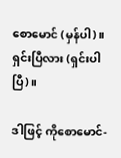စောမောင် (မှန်ပါ)။ ရှင်းပြီလား (ရှင်းပါပြီ)။

ဒါဖြင့် ကိုစောမောင်-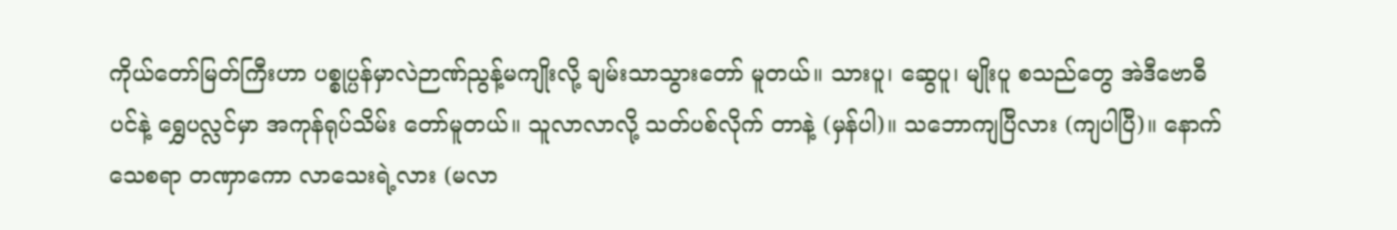ကိုယ်တော်မြတ်ကြီးဟာ ပစ္စုပ္ပန်မှာလဲဉာဏ်ညွန့်မကျိုးလို့ ချမ်းသာသွားတော် မူတယ်။ သားပူ၊ ဆွေပူ၊ မျိုးပူ စသည်တွေ အဲဒီဗောဓီပင်နဲ့ ရွှေပလ္လင်မှာ အကုန်ရုပ်သိမ်း တော်မူတယ်။ သူလာလာလို့ သတ်ပစ်လိုက် တာနဲ့ (မှန်ပါ)။ သဘောကျပြီလား (ကျပါပြီ)။ နောက်သေစရာ တဏှာကော လာသေးရဲ့လား (မလာ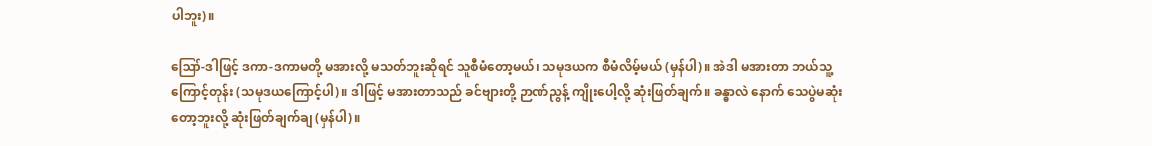ပါဘူး)။

ဪ-ဒါဖြင့် ဒကာ-ဒကာမတို့ မအားလို့ မသတ်ဘူးဆိုရင် သူစီမံတော့မယ်၊ သမုဒယက စီမံလိမ့်မယ် (မှန်ပါ)။ အဲဒါ မအားတာ ဘယ်သူ့ကြောင့်တုန်း (သမုဒယကြောင့်ပါ)။ ဒါဖြင့် မအားတာသည် ခင်ဗျားတို့ ဉာဏ်ညွန့် ကျိုးပေါ့လို့ ဆုံးဖြတ်ချက်။ ခန္ဓာလဲ နောက် သေပွဲမဆုံးတော့ဘူးလို့ ဆုံးဖြတ်ချက်ချ (မှန်ပါ)။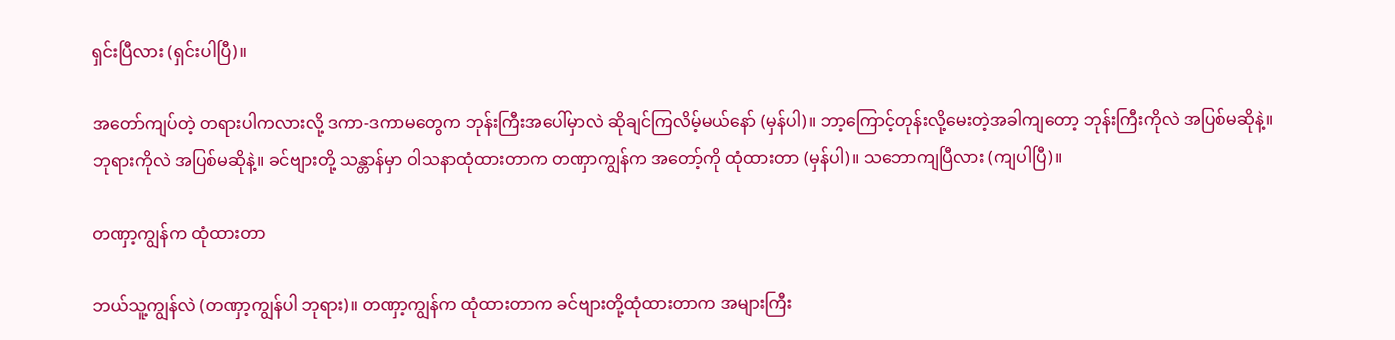ရှင်းပြီလား (ရှင်းပါပြီ)။

အတော်ကျပ်တဲ့ တရားပါကလားလို့ ဒကာ-ဒကာမတွေက ဘုန်းကြီးအပေါ်မှာလဲ ဆိုချင်ကြလိမ့်မယ်နော် (မှန်ပါ)။ ဘာ့ကြောင့်တုန်းလို့မေးတဲ့အခါကျတော့ ဘုန်းကြီးကိုလဲ အပြစ်မဆိုနဲ့။ ဘုရားကိုလဲ အပြစ်မဆိုနဲ့။ ခင်ဗျားတို့ သန္တာန်မှာ ဝါသနာထုံထားတာက တဏှာကျွန်က အတော့်ကို ထုံထားတာ (မှန်ပါ)။ သဘောကျပြီလား (ကျပါပြီ)။

တဏှာ့ကျွန်က ထုံထားတာ

ဘယ်သူ့ကျွန်လဲ (တဏှာ့ကျွန်ပါ ဘုရား)။ တဏှာ့ကျွန်က ထုံထားတာက ခင်ဗျားတို့ထုံထားတာက အများကြီး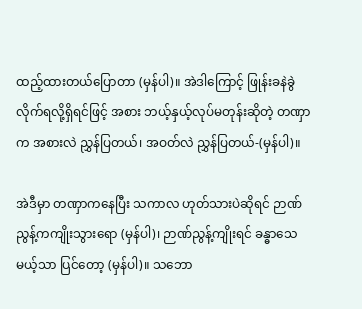ထည့်ထားတယ်ပြောတာ (မှန်ပါ)။ အဲဒါကြောင့် ဖြုန်းခနဲခွဲလိုက်ရလို့ရှိရင်ဖြင့် အစား ဘယ့်နှယ့်လုပ်မတုန်းဆိုတဲ့ တဏှာက အစားလဲ ညွှန်ပြတယ်၊ အဝတ်လဲ ညွှန်ပြတယ်-(မှန်ပါ)။

အဲဒီမှာ တဏှာကနေပြီး သကာလ ဟုတ်သားပဲဆိုရင် ဉာဏ်ညွန့်ကကျိုးသွားရော (မှန်ပါ)၊ ဉာဏ်ညွန့်ကျိုးရင် ခန္ဓာသေမယ့်သာ ပြင်တော့ (မှန်ပါ)။ သဘော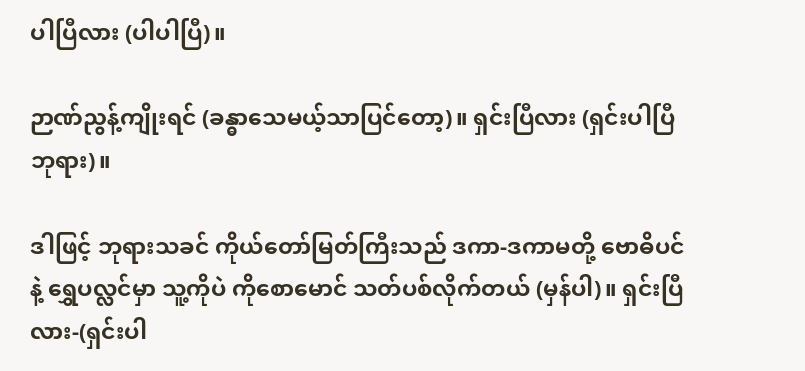ပါပြီလား (ပါပါပြီ)။

ဉာဏ်ညွန့်ကျိုးရင် (ခန္ဓာသေမယ့်သာပြင်တော့)။ ရှင်းပြီလား (ရှင်းပါပြီ ဘုရား)။

ဒါဖြင့် ဘုရားသခင် ကိုယ်တော်မြတ်ကြီးသည် ဒကာ-ဒကာမတို့ ဗောဓိပင်နဲ့ ရွှေပလ္လင်မှာ သူ့ကိုပဲ ကိုစောမောင် သတ်ပစ်လိုက်တယ် (မှန်ပါ)။ ရှင်းပြီလား-(ရှင်းပါ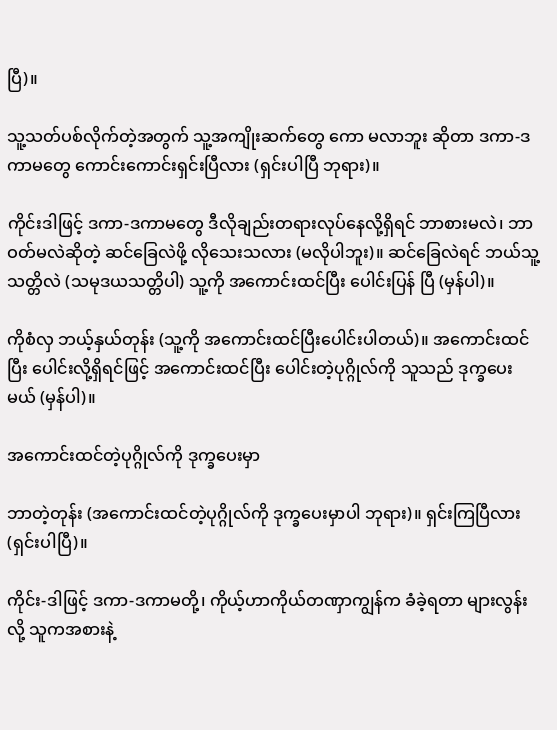ပြီ)။

သူ့သတ်ပစ်လိုက်တဲ့အတွက် သူ့အကျိုးဆက်တွေ ကော မလာဘူး ဆိုတာ ဒကာ-ဒကာမတွေ ကောင်းကောင်းရှင်းပြီလား (ရှင်းပါပြီ ဘုရား)။

ကိုင်းဒါဖြင့် ဒကာ-ဒကာမတွေ ဒီလိုချည်းတရားလုပ်နေလို့ရှိရင် ဘာစားမလဲ၊ ဘာဝတ်မလဲဆိုတဲ့ ဆင်ခြေလဲဖို့ လိုသေးသလား (မလိုပါဘူး)။ ဆင်ခြေလဲရင် ဘယ်သူ့သတ္တိလဲ (သမုဒယသတ္တိပါ) သူ့ကို အကောင်းထင်ပြီး ပေါင်းပြန် ပြီ (မှန်ပါ)။

ကိုစံလှ ဘယ့်နှယ်တုန်း (သူ့ကို အကောင်းထင်ပြီးပေါင်းပါတယ်)။ အကောင်းထင်ပြီး ပေါင်းလို့ရှိရင်ဖြင့် အကောင်းထင်ပြီး ပေါင်းတဲ့ပုဂ္ဂိုလ်ကို သူသည် ဒုက္ခပေးမယ် (မှန်ပါ)။

အကောင်းထင်တဲ့ပုဂ္ဂိုလ်ကို ဒုက္ခပေးမှာ

ဘာတဲ့တုန်း (အကောင်းထင်တဲ့ပုဂ္ဂိုလ်ကို ဒုက္ခပေးမှာပါ ဘုရား)။ ရှင်းကြပြီလား (ရှင်းပါပြီ)။

ကိုင်း-ဒါဖြင့် ဒကာ-ဒကာမတို့၊ ကိုယ့်ဟာကိုယ်တဏှာကျွန်က ခံခဲ့ရတာ များလွန်းလို့ သူကအစားနဲ့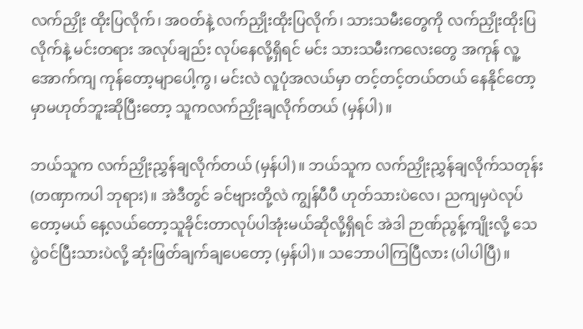လက်ညှိုး ထိုးပြလိုက်၊ အဝတ်နဲ့ လက်ညှိုးထိုးပြလိုက်၊ သားသမီးတွေကို လက်ညှိုးထိုးပြလိုက်နဲ့ မင်းတရား အလုပ်ချည်း လုပ်နေလို့ရှိရင် မင်း သားသမီးကလေးတွေ အကုန် လူ့အောက်ကျ ကုန်တော့မျာပေါ့ကွ၊ မင်းလဲ လူပုံအလယ်မှာ တင့်တင့်တယ်တယ် နေနိုင်တော့မှာမဟုတ်ဘူးဆိုပြီးတော့ သူကလက်ညှိုးချလိုက်တယ် (မှန်ပါ)။

ဘယ်သူက လက်ညှိုးညွှန်ချလိုက်တယ် (မှန်ပါ)။ ဘယ်သူက လက်ညှိုးညွှန်ချလိုက်သတုန်း (တဏှာကပါ ဘုရား)။ အဲဒီတွင် ခင်ဗျားတို့လဲ ကျွန်ပီပီ ဟုတ်သားပဲလေ၊ ညကျမှပဲလုပ်တော့မယ် နေ့လယ်တော့သူခိုင်းတာလုပ်ပါအုံးမယ်ဆိုလို့ရှိရင် အဲဒါ ဉာဏ်ညွန့်ကျိုးလို့ သေပွဲဝင်ပြီးသားပဲလို့ ဆုံးဖြတ်ချက်ချပေတော့ (မှန်ပါ)။ သဘောပါကြပြီလား (ပါပါပြီ)။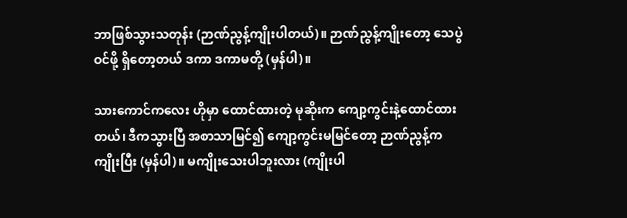ဘာဖြစ်သွားသတုန်း (ဉာဏ်ညွန့်ကျိုးပါတယ်)။ ဉာဏ်ညွန့်ကျိုးတော့ သေပွဲဝင်ဖို့ ရှိတော့တယ် ဒကာ ဒကာမတို့ (မှန်ပါ)။

သားကောင်ကလေး ဟိုမှာ ထောင်ထားတဲ့ မုဆိုးက ကျော့ကွင်းနဲ့ထောင်ထားတယ်၊ ဒီကသွားပြီ အစာသာမြင်၍ ကျော့ကွင်းမမြင်တော့ ဉာဏ်ညွန့်က ကျိုးပြီး (မှန်ပါ)။ မကျိုးသေးပါဘူးလား (ကျိုးပါ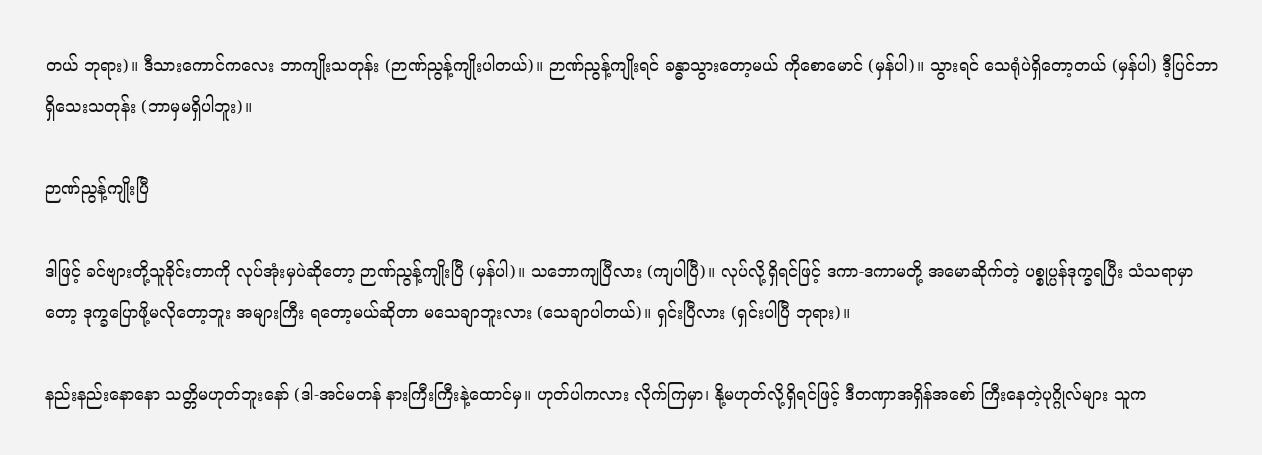တယ် ဘုရား)။ ဒီသားကောင်ကလေး ဘာကျိုးသတုန်း (ဉာဏ်ညွန့်ကျိုးပါတယ်)။ ဉာဏ်ညွန့်ကျိုးရင် ခန္ဓာသွားတော့မယ် ကိုစောမောင် (မှန်ပါ)။ သွားရင် သေရုံပဲရှိတော့တယ် (မှန်ပါ) ဒီ့ပြင်ဘာရှိသေးသတုန်း (ဘာမှမရှိပါဘူး)။

ဉာဏ်ညွန့်ကျိုးပြီ

ဒါဖြင့် ခင်ဗျားတို့သူခိုင်းတာကို လုပ်အုံးမှပဲဆိုတော့ ဉာဏ်ညွန့်ကျိုးပြီ (မှန်ပါ)။ သဘောကျပြီလား (ကျပါပြီ)။ လုပ်လို့ရှိရင်ဖြင့် ဒကာ-ဒကာမတို့ အမောဆိုက်တဲ့ ပစ္စုပ္ပန်ဒုက္ခရပြီး သံသရာမှာတော့ ဒုက္ခပြောဖို့မလိုတော့ဘူး အများကြီး ရတော့မယ်ဆိုတာ မသေချာဘူးလား (သေချာပါတယ်)။ ရှင်းပြီလား (ရှင်းပါပြီ ဘုရား)။

နည်းနည်းနောနော သတ္တိမဟုတ်ဘူးနော် (ဒါ-အင်မတန် နားကြီးကြီးနဲ့ထောင်မှ။ ဟုတ်ပါကလား လိုက်ကြမှာ၊ နို့မဟုတ်လို့ရှိရင်ဖြင့် ဒီတဏှာအရှိန်အစော် ကြီးနေတဲ့ပုဂ္ဂိုလ်များ သူက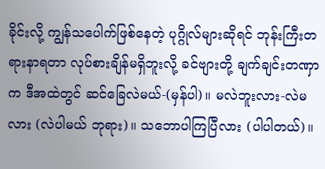ခိုင်းလို့ ကျွန်သပေါက်ဖြစ်နေတဲ့ ပုဂ္ဂိုလ်များဆိုရင် ဘုန်းကြီးတရားနာရတာ လုပ်စားချိန်မရှိဘူးလို့ ခင်ဗျားတို့ ချက်ချင်းတဏှာက ဒီအထဲတွင် ဆင်ခြေလဲမယ်-(မှန်ပါ)။ မလဲဘူးလား-လဲမလား (လဲပါမယ် ဘုရား)။ သဘောပါကြပြီလား (ပါပါတယ်)။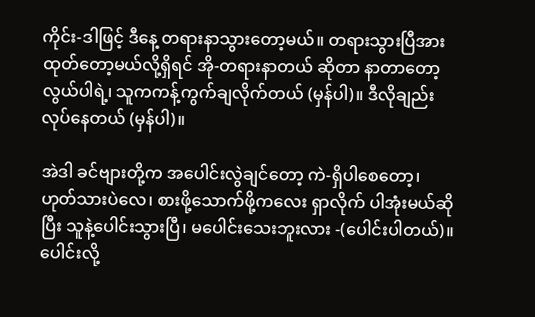ကိုင်း-ဒါဖြင့် ဒီနေ့ တရားနာသွားတော့မယ်။ တရားသွားပြီအားထုတ်တော့မယ်လို့ရှိရင် အို-တရားနာတယ် ဆိုတာ နာတာတော့လွယ်ပါရဲ့၊ သူကကန့်ကွက်ချလိုက်တယ် (မှန်ပါ)။ ဒီလိုချည်း လုပ်နေတယ် (မှန်ပါ)။

အဲဒါ ခင်ဗျားတို့က အပေါင်းလွဲချင်တော့ ကဲ-ရှိပါစေတော့၊ ဟုတ်သားပဲလေ၊ စားဖို့သောက်ဖို့ကလေး ရှာလိုက် ပါအုံးမယ်ဆိုပြီး သူနဲ့ပေါင်းသွားပြီ၊ မပေါင်းသေးဘူးလား -(ပေါင်းပါတယ်)။ ပေါင်းလို့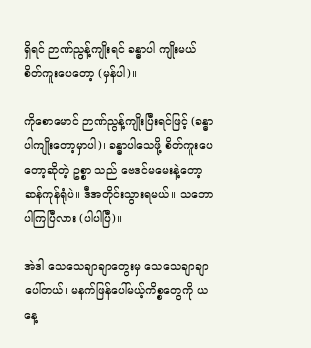ရှိရင် ဉာဏ်ညွန့်ကျိုးရင် ခန္ဓာပါ ကျိုးမယ် စိတ်ကူးပေတော့ (မှန်ပါ)။

ကိုစောမောင် ဉာဏ်ညွန့်ကျိုးပြီးရင်ဖြင့် (ခန္ဓာပါကျိုးတော့မှာပါ)၊ ခန္ဓာပါသေဖို့ စိတ်ကူးပေတော့ဆိုတဲ့ ဥစ္စာ သည် ဗေဒင်မမေးနဲ့တော့ ဆန်ကုန်ရုံပဲ။ ဒီအတိုင်းသွားရမယ်။ သဘောပါကြပြီလား (ပါပါပြီ)။

အဲဒါ သေသေချာချာတွေးမှ သေသေချာချာပေါ်တယ်၊ မနက်ဖြန်ပေါ်မယ့်ကိစ္စတွေကို ယနေ့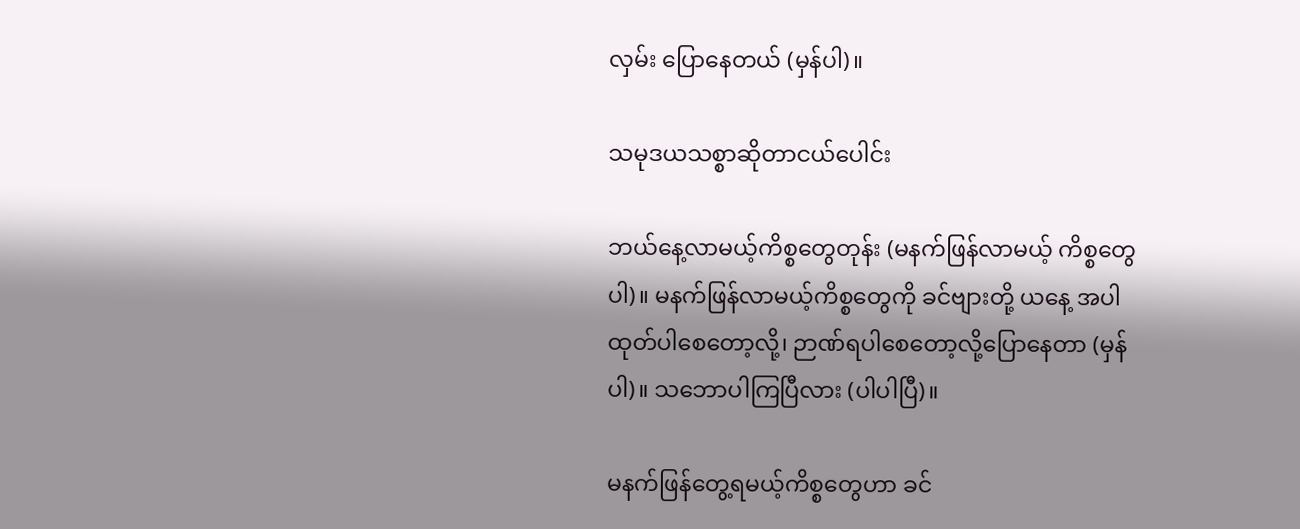လှမ်း ပြောနေတယ် (မှန်ပါ)။

သမုဒယသစ္စာဆိုတာငယ်ပေါင်း

ဘယ်နေ့လာမယ့်ကိစ္စတွေတုန်း (မနက်ဖြန်လာမယ့် ကိစ္စတွေပါ)။ မနက်ဖြန်လာမယ့်ကိစ္စတွေကို ခင်ဗျားတို့ ယနေ့ အပါထုတ်ပါစေတော့လို့၊ ဉာဏ်ရပါစေတော့လို့ပြောနေတာ (မှန်ပါ)။ သဘောပါကြပြီလား (ပါပါပြီ)။

မနက်ဖြန်တွေ့ရမယ့်ကိစ္စတွေဟာ ခင်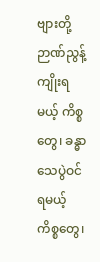ဗျားတို့ဉာဏ်ညွန့်ကျိုးရမယ့် ကိစ္စတွေ၊ ခန္ဓာသေပွဲဝင်ရမယ့် ကိစ္စတွေ၊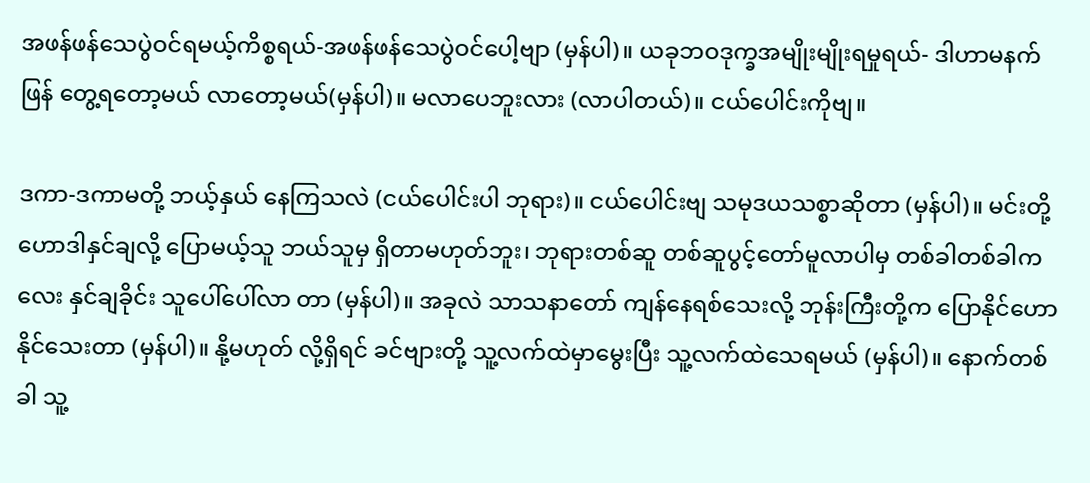အဖန်ဖန်သေပွဲဝင်ရမယ့်ကိစ္စရယ်-အဖန်ဖန်သေပွဲဝင်ပေါ့ဗျာ (မှန်ပါ)။ ယခုဘဝဒုက္ခအမျိုးမျိုးရမှုရယ်- ဒါဟာမနက်ဖြန် တွေ့ရတော့မယ် လာတော့မယ်(မှန်ပါ)။ မလာပေဘူးလား (လာပါတယ်)။ ငယ်ပေါင်းကိုဗျ။

ဒကာ-ဒကာမတို့ ဘယ့်နှယ် နေကြသလဲ (ငယ်ပေါင်းပါ ဘုရား)။ ငယ်ပေါင်းဗျ သမုဒယသစ္စာဆိုတာ (မှန်ပါ)။ မင်းတို့ ဟောဒါနှင်ချလို့ ပြောမယ့်သူ ဘယ်သူမှ ရှိတာမဟုတ်ဘူး၊ ဘုရားတစ်ဆူ တစ်ဆူပွင့်တော်မူလာပါမှ တစ်ခါတစ်ခါကလေး နှင်ချခိုင်း သူပေါ်ပေါ်လာ တာ (မှန်ပါ)။ အခုလဲ သာသနာတော် ကျန်နေရစ်သေးလို့ ဘုန်းကြီးတို့က ပြောနိုင်ဟောနိုင်သေးတာ (မှန်ပါ)။ နို့မဟုတ် လို့ရှိရင် ခင်ဗျားတို့ သူ့လက်ထဲမှာမွေးပြီး သူ့လက်ထဲသေရမယ် (မှန်ပါ)။ နောက်တစ်ခါ သူ့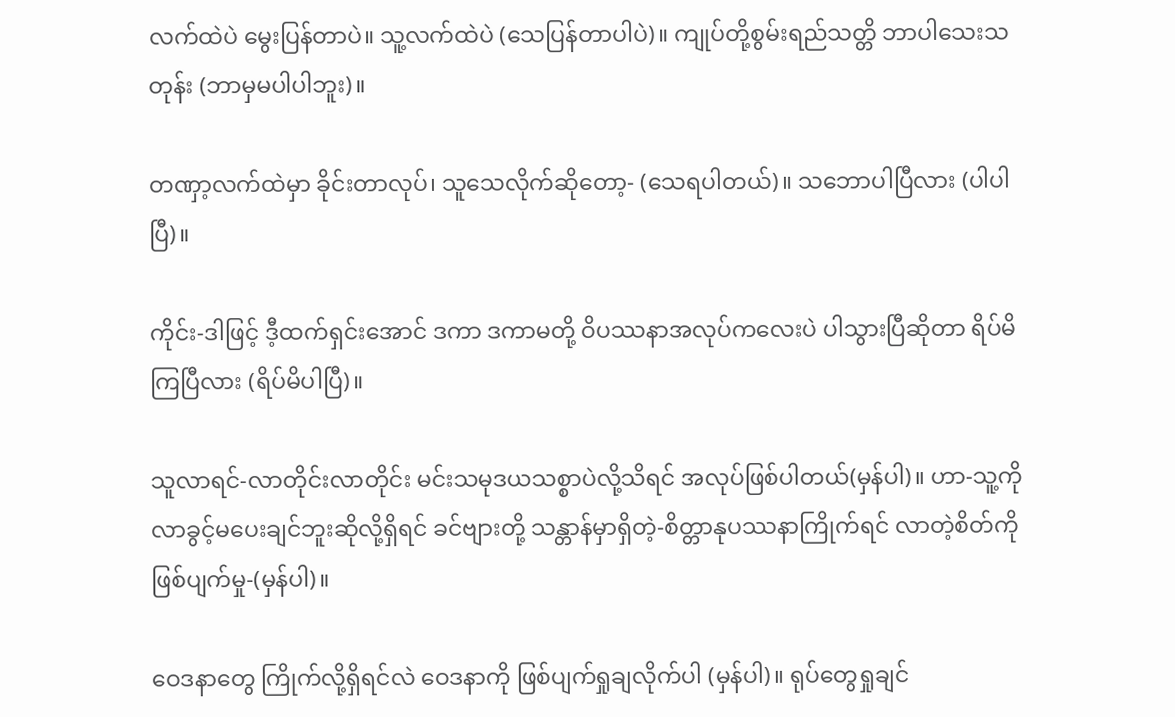လက်ထဲပဲ မွေးပြန်တာပဲ။ သူ့လက်ထဲပဲ (သေပြန်တာပါပဲ)။ ကျုပ်တို့စွမ်းရည်သတ္တိ ဘာပါသေးသတုန်း (ဘာမှမပါပါဘူး)။

တဏှာ့လက်ထဲမှာ ခိုင်းတာလုပ်၊ သူသေလိုက်ဆိုတော့- (သေရပါတယ်)။ သဘောပါပြီလား (ပါပါပြီ)။

ကိုင်း-ဒါဖြင့် ဒီ့ထက်ရှင်းအောင် ဒကာ ဒကာမတို့ ဝိပဿနာအလုပ်ကလေးပဲ ပါသွားပြီဆိုတာ ရိပ်မိကြပြီလား (ရိပ်မိပါပြီ)။

သူလာရင်-လာတိုင်းလာတိုင်း မင်းသမုဒယသစ္စာပဲလို့သိရင် အလုပ်ဖြစ်ပါတယ်(မှန်ပါ)။ ဟာ-သူ့ကို လာခွင့်မပေးချင်ဘူးဆိုလို့ရှိရင် ခင်ဗျားတို့ သန္တာန်မှာရှိတဲ့-စိတ္တာနုပဿနာကြိုက်ရင် လာတဲ့စိတ်ကို ဖြစ်ပျက်မှု-(မှန်ပါ)။

ဝေဒနာတွေ ကြိုက်လို့ရှိရင်လဲ ဝေဒနာကို ဖြစ်ပျက်ရှုချလိုက်ပါ (မှန်ပါ)။ ရုပ်တွေရှုချင်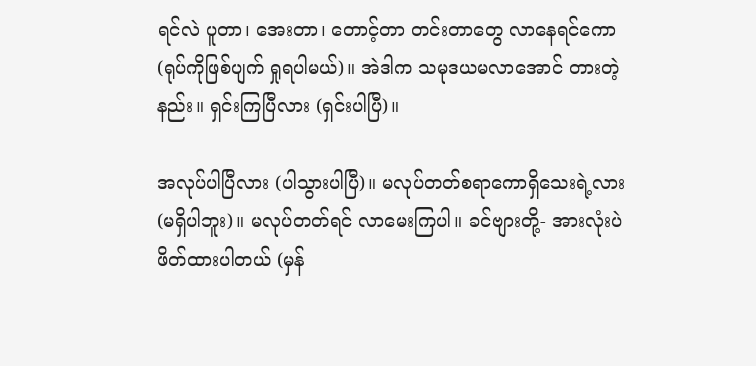ရင်လဲ ပူတာ၊ အေးတာ၊ တောင့်တာ တင်းတာတွေ လာနေရင်ကော (ရုပ်ကိုဖြစ်ပျက် ရှုရပါမယ်)။ အဲဒါက သမုဒယမလာအောင် တားတဲ့နည်း။ ရှင်းကြပြီလား (ရှင်းပါပြီ)။

အလုပ်ပါပြီလား (ပါသွားပါပြီ)။ မလုပ်တတ်စရာကောရှိသေးရဲ့လား (မရှိပါဘူး)။ မလုပ်တတ်ရင် လာမေးကြပါ။ ခင်ဗျားတို့- အားလုံးပဲ ဖိတ်ထားပါတယ် (မှန်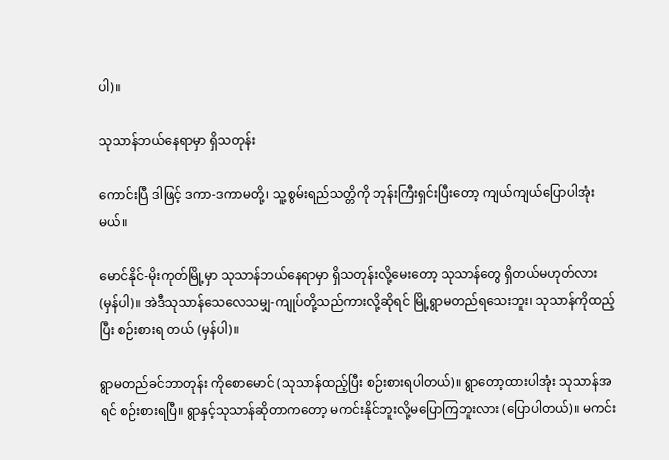ပါ)။

သုသာန်ဘယ်နေရာမှာ ရှိသတုန်း

ကောင်းပြီ ဒါဖြင့် ဒကာ-ဒကာမတို့၊ သူ့စွမ်းရည်သတ္တိကို ဘုန်းကြီးရှင်းပြီးတော့ ကျယ်ကျယ်ပြောပါအုံးမယ်။

မောင်နိုင်-မိုးကုတ်မြို့မှာ သုသာန်ဘယ်နေရာမှာ ရှိသတုန်းလို့မေးတော့ သုသာန်တွေ ရှိတယ်မဟုတ်လား (မှန်ပါ)။ အဲဒီသုသာန်သေလေသမျှ-ကျုပ်တို့သည်ကားလို့ဆိုရင် မြို့ရွာမတည်ရသေးဘူး၊ သုသာန်ကိုထည့်ပြီး စဉ်းစားရ တယ် (မှန်ပါ)။

ရွာမတည်ခင်ဘာတုန်း ကိုစောမောင် (သုသာန်ထည့်ပြီး စဉ်းစားရပါတယ်)။ ရွာတော့ထားပါအုံး သုသာန်အရင် စဉ်းစားရပြီ။ ရွာနှင့်သုသာန်ဆိုတာကတော့ မကင်းနိုင်ဘူးလို့မပြောကြဘူးလား (ပြောပါတယ်)။ မကင်း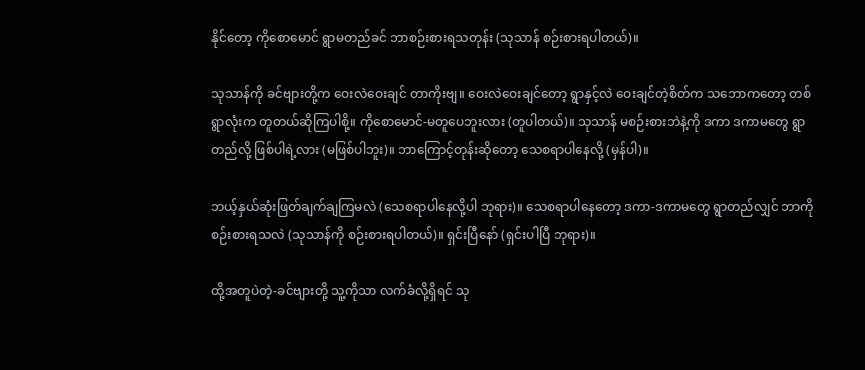နိုင်တော့ ကိုစောမောင် ရွာမတည်ခင် ဘာစဉ်းစားရသတုန်း (သုသာန် စဉ်းစားရပါတယ်)။

သုသာန်ကို ခင်ဗျားတို့က ဝေးလဲဝေးချင် တာကိုးဗျ။ ဝေးလဲဝေးချင်တော့ ရွာနှင့်လဲ ဝေးချင်တဲ့စိတ်က သဘောကတော့ တစ်ရွာလုံးက တူတယ်ဆိုကြပါစို့။ ကိုစောမောင်-မတူပေဘူးလား (တူပါတယ်)။ သုသာန် မစဉ်းစားဘဲနဲ့ကို ဒကာ ဒကာမတွေ ရွာတည်လို့ ဖြစ်ပါရဲ့လား (မဖြစ်ပါဘူး)။ ဘာကြောင့်တုန်းဆိုတော့ သေစရာပါနေလို့ (မှန်ပါ)။

ဘယ့်နှယ်ဆုံးဖြတ်ချက်ချကြမလဲ (သေစရာပါနေလို့ပါ ဘုရား)။ သေစရာပါနေတော့ ဒကာ-ဒကာမတွေ ရွာတည်လျှင် ဘာကိုစဉ်းစားရသလဲ (သုသာန်ကို စဉ်းစားရပါတယ်)။ ရှင်းပြီနော် (ရှင်းပါပြီ ဘုရား)။

ထို့အတူပဲတဲ့-ခင်ဗျားတို့ သူ့ကိုသာ လက်ခံလို့ရှိရင် သု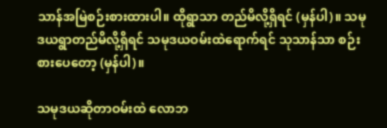သာန်အမြဲစဉ်းစားထားပါ။ ထိုရွာသာ တည်မိလို့ရှိရင် (မှန်ပါ)။ သမုဒယရွာတည်မိလို့ရှိရင် သမုဒယဝမ်းထဲရောက်ရင် သုသာန်သာ စဉ်းစားပေတော့ (မှန်ပါ)။

သမုဒယဆိုတာဝမ်းထဲ လောဘ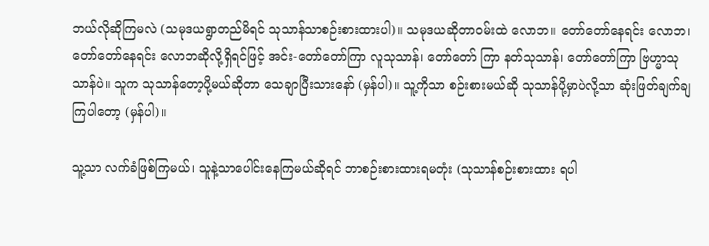ဘယ်လိုဆိုကြမလဲ (သမုဒယရွာတည်မိရင် သုသာန်သာစဉ်းစားထားပါ)။ သမုဒယဆိုတာဝမ်းထဲ လောဘ။ တော်တော်နေရင်း လောဘ၊ တော်တော်နေရင်း လောဘဆိုလို့ရှိရင်ဖြင့် အင်း-တော်တော်ကြာ လူသုသာန်၊ တော်တော် ကြာ နတ်သုသာန်၊ တော်တော်ကြာ ဗြဟ္မာသုသာန်ပဲ။ သူက သုသာန်တော့ပို့မယ်ဆိုတာ သေချာပြီးသားနော် (မှန်ပါ)။ သူ့ကိုသာ စဉ်းစားမယ်ဆို သုသာန်ပို့မှာပဲလို့သာ ဆုံးဖြတ်ချက်ချကြပါတော့ (မှန်ပါ)။

သူ့သာ လက်ခံဖြစ်ကြမယ်၊ သူနဲ့သာပေါင်းနေကြမယ်ဆိုရင် ဘာစဉ်းစားထားရမတုံး (သုသာန်စဉ်းစားထား ရပါ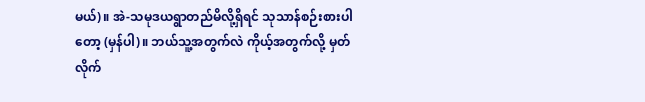မယ်)။ အဲ-သမုဒယရွာတည်မိလို့ရှိရင် သုသာန်စဉ်းစားပါတော့ (မှန်ပါ)။ ဘယ်သူ့အတွက်လဲ ကိုယ့်အတွက်လို့ မှတ်လိုက်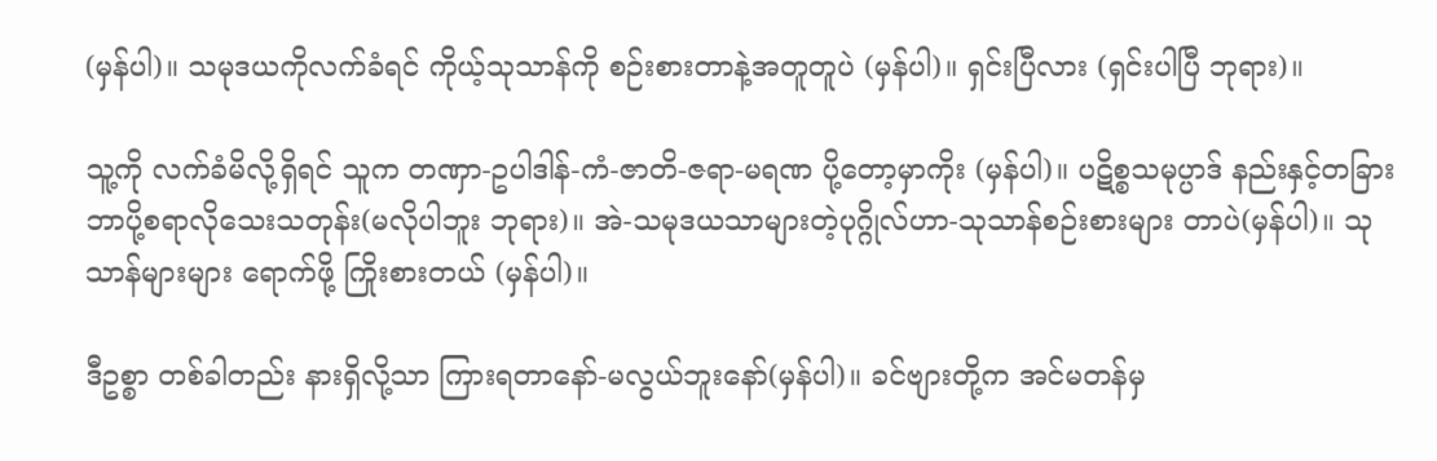(မှန်ပါ)။ သမုဒယကိုလက်ခံရင် ကိုယ့်သုသာန်ကို စဉ်းစားတာနဲ့အတူတူပဲ (မှန်ပါ)။ ရှင်းပြီလား (ရှင်းပါပြီ ဘုရား)။

သူ့ကို လက်ခံမိလို့ရှိရင် သူက တဏှာ-ဥပါဒါန်-ကံ-ဇာတိ-ဇရာ-မရဏ ပို့တော့မှာကိုး (မှန်ပါ)။ ပဋိစ္စသမုပ္ပာဒ် နည်းနှင့်တခြား ဘာပို့စရာလိုသေးသတုန်း(မလိုပါဘူး ဘုရား)။ အဲ-သမုဒယသာများတဲ့ပုဂ္ဂိုလ်ဟာ-သုသာန်စဉ်းစားများ တာပဲ(မှန်ပါ)။ သုသာန်များများ ရောက်ဖို့ ကြိုးစားတယ် (မှန်ပါ)။

ဒီဥစ္စာ တစ်ခါတည်း နားရှိလို့သာ ကြားရတာနော်-မလွယ်ဘူးနော်(မှန်ပါ)။ ခင်ဗျားတို့က အင်မတန်မှ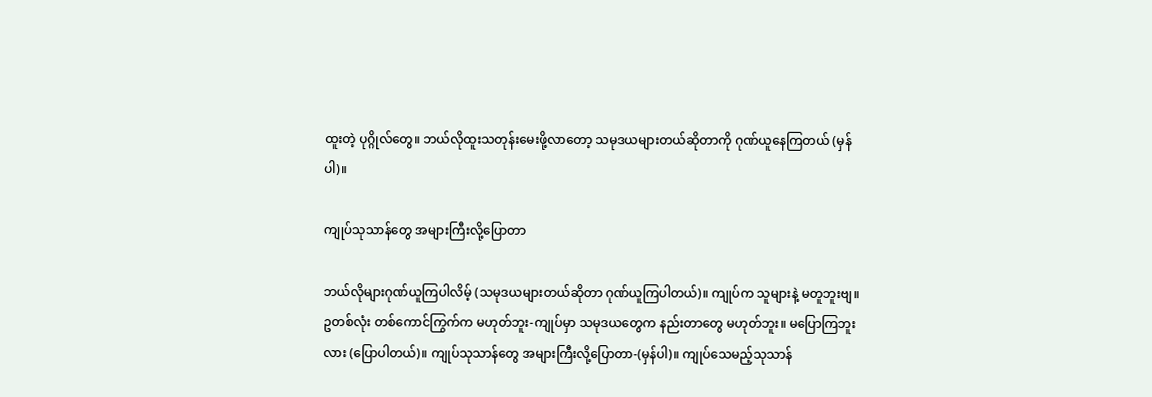ထူးတဲ့ ပုဂ္ဂိုလ်တွေ။ ဘယ်လိုထူးသတုန်းမေးဖို့လာတော့ သမုဒယများတယ်ဆိုတာကို ဂုဏ်ယူနေကြတယ် (မှန်ပါ)။

ကျုပ်သုသာန်တွေ အများကြီးလို့ပြောတာ

ဘယ်လိုများဂုဏ်ယူကြပါလိမ့် (သမုဒယများတယ်ဆိုတာ ဂုဏ်ယူကြပါတယ်)။ ကျုပ်က သူများနဲ့ မတူဘူးဗျ။ ဥတစ်လုံး တစ်ကောင်ကြွက်က မဟုတ်ဘူး-ကျုပ်မှာ သမုဒယတွေက နည်းတာတွေ မဟုတ်ဘူး။ မပြောကြဘူးလား (ပြောပါတယ်)။ ကျုပ်သုသာန်တွေ အများကြီးလို့ပြောတာ-(မှန်ပါ)။ ကျုပ်သေမည့်သုသာန်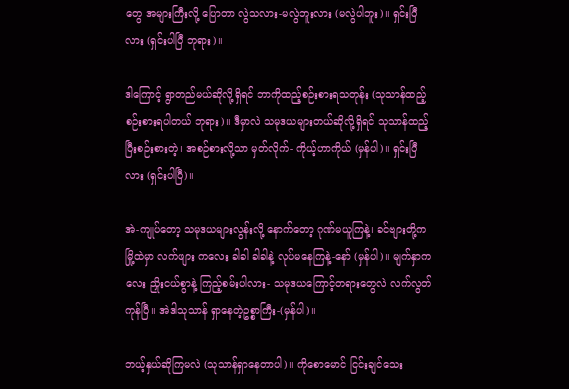တွေ အများကြီးလို့ ပြောတာ လွဲသလား-မလွဲဘူးလား (မလွဲပါဘူး)။ ရှင်းပြီလား (ရှင်းပါပြီ ဘုရား)။

ဒါကြောင့် ရွာတည်မယ်ဆိုလို့ရှိရင် ဘာကိုထည့်စဉ်းစားရသတုန်း (သုသာန်ထည့်စဉ်းစားရပါတယ် ဘုရား)။ ဒီမှာလဲ သမုဒယများတယ်ဆိုလို့ရှိရင် သုသာန်ထည့်ပြီးစဉ်းစားတဲ့၊ အစဉ်စားလို့သာ မှတ်လိုက်- ကိုယ့်ဟာကိုယ် (မှန်ပါ)။ ရှင်းပြီလား (ရှင်းပါပြီ)။

အဲ-ကျုပ်တော့ သမုဒယများလွန်းလို့ နောက်တော့ ဂုဏ်မယူကြနဲ့၊ ခင်ဗျားတို့က မြို့ထဲမှာ လက်ဖျား ကလေး ခါခါ ခါခါနဲ့ လုပ်မနေကြနဲ့-နော် (မှန်ပါ)။ မျက်နှာကလေး ညှိုးငယ်စွာနဲ့ ကြည့်စမ်းပါလား- သမုဒယကြောင့်တရားတွေလဲ လက်လွတ်ကုန်ပြီ။ အဲဒါသုသာန် ရှာနေတဲ့ဥစ္စာကြီး-(မှန်ပါ)။

ဘယ့်နှယ်ဆိုကြမလဲ (သုသာန်ရှာနေတာပါ)။ ကိုစောမောင် ငြင်းချင်သေး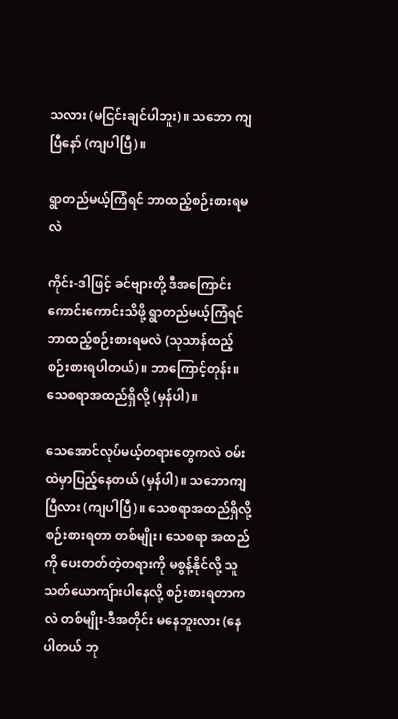သလား (မငြင်းချင်ပါဘူး)။ သဘော ကျပြီနော် (ကျပါပြီ)။

ရွာတည်မယ့်ကြံရင် ဘာထည့်စဉ်းစားရမလဲ

ကိုင်း-ဒါဖြင့် ခင်ဗျားတို့ ဒီအကြောင်းကောင်းကောင်းသိဖို့ ရွာတည်မယ့်ကြံရင် ဘာထည့်စဉ်းစားရမလဲ (သုသာန်ထည့်စဉ်းစားရပါတယ်)။ ဘာကြောင့်တုန်း။ သေစရာအထည်ရှိလို့ (မှန်ပါ)။

သေအောင်လုပ်မယ့်တရားတွေကလဲ ဝမ်းထဲမှာပြည့်နေတယ် (မှန်ပါ)။ သဘောကျပြီလား (ကျပါပြီ)။ သေစရာအထည်ရှိလို့ စဉ်းစားရတာ တစ်မျိုး၊ သေစရာ အထည်ကို ပေးတတ်တဲ့တရားကို မစွန့်နိုင်လို့ သူသတ်ယောကျ်ားပါနေလို့ စဉ်းစားရတာကလဲ တစ်မျိုး-ဒီအတိုင်း မနေဘူးလား (နေပါတယ် ဘု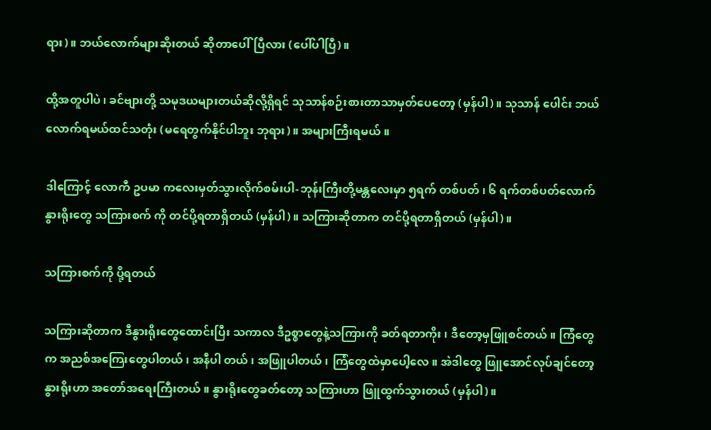ရား)။ ဘယ်လောက်များဆိုးတယ် ဆိုတာပေါ်ပြီလား (ပေါ်ပါပြီ)။

ထို့အတူပါပဲ၊ ခင်ဗျားတို့ သမုဒယများတယ်ဆိုလို့ရှိရင် သုသာန်စဉ်းစားတာသာမှတ်ပေတော့ (မှန်ပါ)။ သုသာန် ပေါင်း ဘယ်လောက်ရမယ်ထင်သတုံး (မရေတွက်နိုင်ပါဘူး ဘုရား)။ အများကြီးရမယ်။

ဒါကြောင့် လောကီ ဥပမာ ကလေးမှတ်သွားလိုက်စမ်းပါ-ဘုန်းကြီးတို့မန္တလေးမှာ ၅ရက် တစ်ပတ်၊ ၆ ရက်တစ်ပတ်လောက် နွားရိုးတွေ သကြားစက် ကို တင်ပို့ရတာရှိတယ် (မှန်ပါ)။ သကြားဆိုတာက တင်ပို့ရတာရှိတယ် (မှန်ပါ)။

သကြားစက်ကို ပို့ရတယ်

သကြားဆိုတာက ဒီနွားရိုးတွေထောင်းပြီး သကာလ ဒီဥစ္စာတွေနဲ့သကြားကို ခတ်ရတာကိုး၊ ဒီတော့မှဖြူစင်တယ်။ ကြံတွေက အညစ်အကြေးတွေပါတယ်၊ အနီပါ တယ်၊ အဖြူပါတယ်၊ ကြံတွေထဲမှာပေါ့လေ။ အဲဒါတွေ ဖြူအောင်လုပ်ချင်တော့ နွားရိုးဟာ အတော်အရေးကြီးတယ်။ နွားရိုးတွေခတ်တော့ သကြားဟာ ဖြူထွက်သွားတယ် (မှန်ပါ)။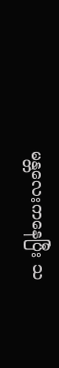မန္တလေးကနေပြီး သ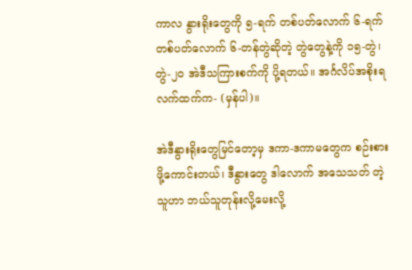ကာလ နွားရိုးတွေကို ၅-ရက် တစ်ပတ်လောက် ၆-ရက်တစ်ပတ်လောက် ၆-တန်တွဲဆိုတဲ့ တွဲတွေနဲ့ကို ၁၅-တွဲ၊ တွဲ-၂၀ အဲဒီသကြားစက်ကို ပို့ရတယ်။ အင်္ဂလိပ်အစိုးရ လက်ထက်က- (မှန်ပါ)။

အဲဒီနွားရိုးတွေမြင်တော့မှ ဒကာ-ဒကာမတွေက စဉ်းစားဖို့ကောင်းတယ်၊ ဒီနွားတွေ ဒါလောက် အသေသတ် တဲ့ သူဟာ ဘယ်သူတုန်းလို့မေးလို့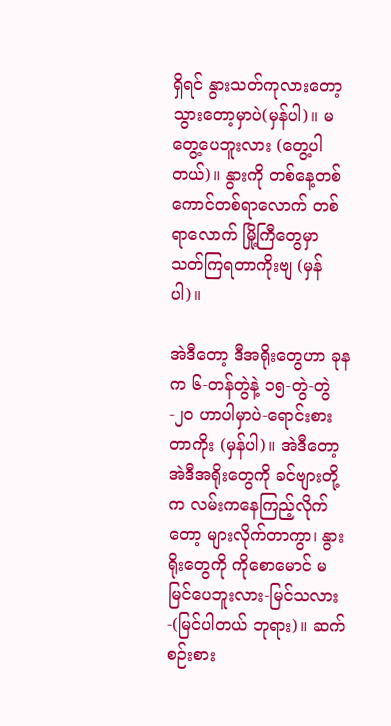ရှိရင် နွားသတ်ကုလားတော့ သွားတော့မှာပဲ(မှန်ပါ)။ မတွေ့ပေဘူးလား (တွေ့ပါတယ်)။ နွားကို တစ်နေ့တစ်ကောင်တစ်ရာလောက် တစ်ရာလောက် မြို့ကြီတွေမှာ သတ်ကြရတာကိုးဗျ (မှန်ပါ)။

အဲဒီတော့ ဒီအရိုးတွေဟာ ခုနက ၆-တန်တွဲနဲ့ ၁၅-တွဲ-တွဲ-၂၀ ဟာပါမှာပဲ-ရောင်းစားတာကိုး (မှန်ပါ)။ အဲဒီတော့ အဲဒီအရိုးတွေကို ခင်ဗျားတို့က လမ်းကနေကြည့်လိုက်တော့ များလိုက်တာကွာ၊ နွားရိုးတွေကို ကိုစောမောင် မမြင်ပေဘူးလား-မြင်သလား-(မြင်ပါတယ် ဘုရား)။ ဆက်စဉ်းစား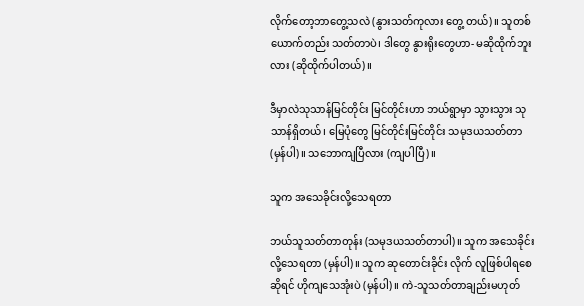လိုက်တော့ဘာတွေ့သလဲ (နွားသတ်ကုလား တွေ့ တယ်)။ သူတစ်ယောက်တည်း သတ်တာပဲ၊ ဒါတွေ နွားရိုးတွေဟာ- မဆိုထိုက်ဘူးလား (ဆိုထိုက်ပါတယ်)။

ဒီမှာလဲသုသာန်မြင်တိုင်း မြင်တိုင်းဟာ ဘယ်ရွာမှာ သွားသွား သုသာန်ရှိတယ်၊ မြေပုံတွေ မြင်တိုင်းမြင်တိုင်း သမုဒယသတ်တာ (မှန်ပါ)။ သဘောကျပြီလား (ကျပါပြီ)။

သူက အသေခိုင်းလို့သေရတာ

ဘယ်သူသတ်တာတုန်း (သမုဒယသတ်တာပါ)။ သူက အသေခိုင်းလို့သေရတာ (မှန်ပါ)။ သူက ဆုတောင်းခိုင်း လိုက် လူဖြစ်ပါရစေဆိုရင် ဟိုကျသေအုံးပဲ (မှန်ပါ)။ ကဲ-သူသတ်တာချည်းမဟုတ်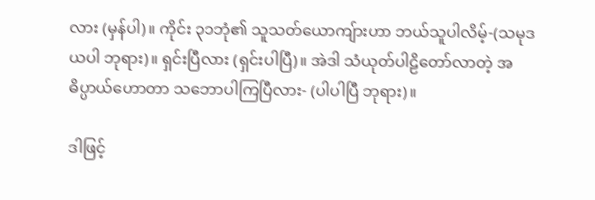လား (မှန်ပါ)။ ကိုင်း ၃၁ဘုံ၏ သူသတ်ယောကျ်ားဟာ ဘယ်သူပါလိမ့်-(သမုဒယပါ ဘုရား)။ ရှင်းပြီလား (ရှင်းပါပြီ)။ အဲဒါ သံယုတ်ပါဠိတော်လာတဲ့ အဓိပ္ပာယ်ဟောတာ သဘောပါကြပြီလား- (ပါပါပြီ ဘုရား)။

ဒါဖြင့်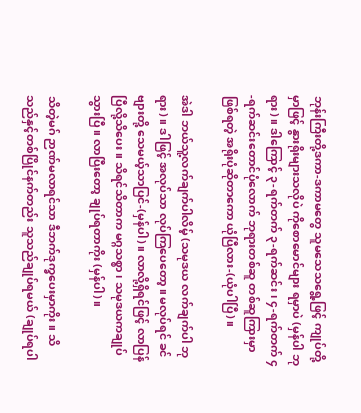ဘုန်းကြီးတို့ဒကာ-ဒကာမတွေ သူမသေသရွေ့ဖြင့် ကျုပ်တို့မှာဖြင့် နွားရိုးများသလိုပဲ ကိုစောမောင်များ ရမှာပဲ (မှန်ပါ ဘုရား)။ ဒါကြောင့် ၃-ရက်တက် ၃-ရက်ဆင်း၊ ၄-ရက်တက် ၄-ရက်ဆင်းတောင်ပုံလောက် ဘုရားတစ်ဆူ တစ်ဆူကြားမှာ ဖြစ်ရတဲ့ အရိုးပုံဆိုတာကော ယုံပြီလား-(ယုံပါပြီ)။

အဲဒါ ဘယ်သူ့လက်ချက်ပါလိမ့် (သမုဒယ လက်ချက်ပါ ဘုရား)။ ဒါဖြင့် အလုပ်သာ လုပ်ကြပေတော့။ မလုပ်ရင် ခင်ဗျားတို့ သေမယ့်သာပြင်-(မှန်ပါ)။ လာလို့ရှိရင်ဖြင့် လာပြန်ပြီလို့သိပေး။ သိရင်သိတာက မဂ္ဂသစ္စာ၊ သမုဒယကချုပ်သွားပြီ။ လာပြီးတော့ ချုပ်ရတာကိုး (မှန်ပါ)။

သိတဲ့မဂ် ဉာဏ်မလာရင်သာ ဒီဘက်ဒုက္ခပေးမှာကိုး။ သိသည်နှင့်တစ်ပြိုင်နက်တည်း သူသည်ချုပ်ရမယ် (ချုပ်ရပါ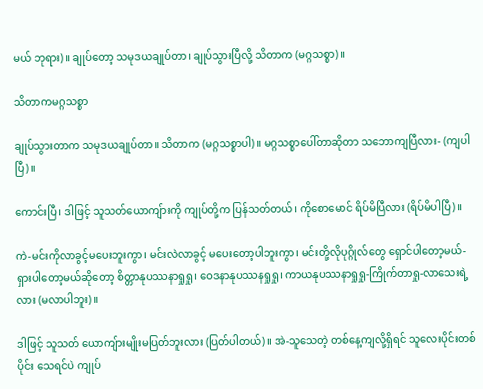မယ် ဘုရား)။ ချုပ်တော့ သမုဒယချုပ်တာ၊ ချုပ်သွားပြီလို့ သိတာက (မဂ္ဂသစ္စာ)။

သိတာကမဂ္ဂသစ္စာ

ချုပ်သွားတာက သမုဒယချုပ်တာ။ သိတာက (မဂ္ဂသစ္စာပါ)။ မဂ္ဂသစ္စာပေါ်တာဆိုတာ သဘောကျပြီလား- (ကျပါပြီ)။

ကောင်းပြီ၊ ဒါဖြင့် သူသတ်ယောကျ်ားကို ကျုပ်တို့က ပြန်သတ်တယ်၊ ကိုစောမောင် ရိပ်မိပြီလား (ရိပ်မိပါပြီ)။

ကဲ-မင်းကိုလာခွင့်မပေးဘူးကွာ၊ မင်းလဲလာခွင့် မပေးတော့ပါဘူးကွာ၊ မင်းတို့လိုပုဂ္ဂိုလ်တွေ ရှောင်ပါတော့မယ်- ရှားပါတော့မယ်ဆိုတော့ စိတ္တာနုပဿနာရှုရှု၊ ဝေဒနာနုပဿနရှုရှု၊ ကာယနုပဿနာရှုရှု-ကြိုက်တာရှု-လာသေးရဲ့လား (မလာပါဘူး)။

ဒါဖြင့် သူသတ် ယောကျ်ားမျိုးမပြတ်ဘူးလား (ပြတ်ပါတယ်)။ အဲ-သူသေတဲ့ တစ်နေ့ကျလို့ရှိရင် သူလေးပိုင်းတစ်ပိုင်း သေရင်ပဲ ကျုပ်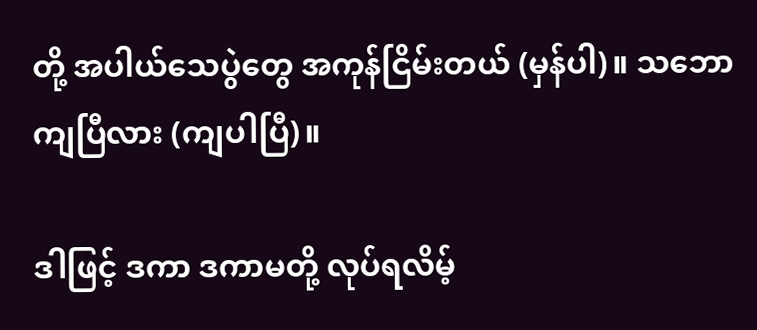တို့ အပါယ်သေပွဲတွေ အကုန်ငြိမ်းတယ် (မှန်ပါ)။ သဘောကျပြီလား (ကျပါပြီ)။

ဒါဖြင့် ဒကာ ဒကာမတို့ လုပ်ရလိမ့်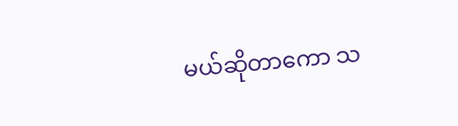မယ်ဆိုတာကော သ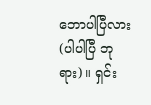ဘောပါပြီလား (ပါပါပြီ ဘုရား)။ ရှင်း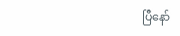ပြီနော်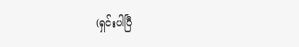(ရှင်းပါပြီ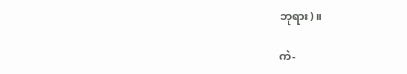ဘုရား)။

ကဲ-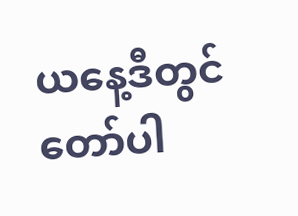ယနေ့ဒီတွင် တော်ပါ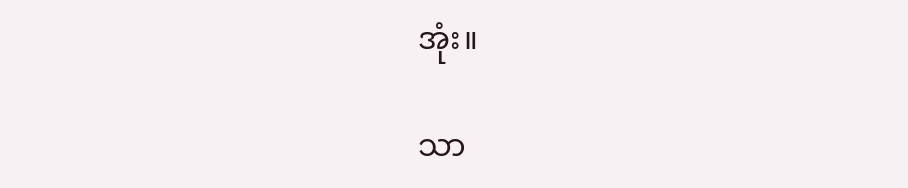အုံး။

သာ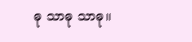ဓု သာဓု သာဓု။